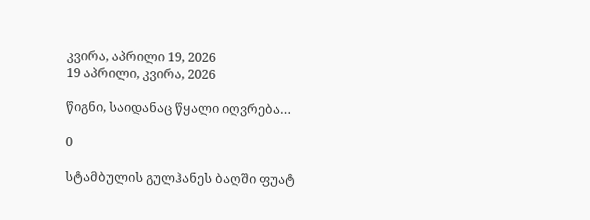კვირა, აპრილი 19, 2026
19 აპრილი, კვირა, 2026

წიგნი, საიდანაც წყალი იღვრება…

0

სტამბულის გულჰანეს ბაღში ფუატ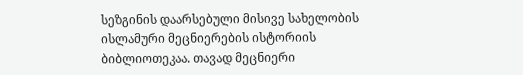სეზგინის დაარსებული მისივე სახელობის ისლამური მეცნიერების ისტორიის ბიბლიოთეკაა. თავად მეცნიერი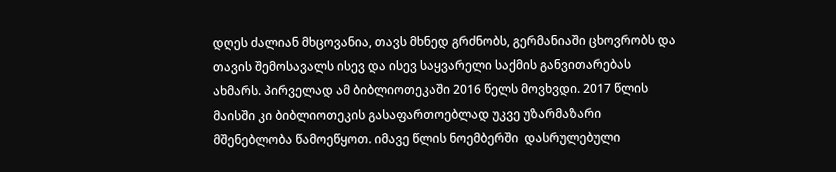დღეს ძალიან მხცოვანია, თავს მხნედ გრძნობს, გერმანიაში ცხოვრობს და თავის შემოსავალს ისევ და ისევ საყვარელი საქმის განვითარებას ახმარს. პირველად ამ ბიბლიოთეკაში 2016 წელს მოვხვდი. 2017 წლის მაისში კი ბიბლიოთეკის გასაფართოებლად უკვე უზარმაზარი მშენებლობა წამოეწყოთ. იმავე წლის ნოემბერში  დასრულებული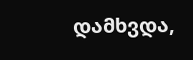დამხვდა,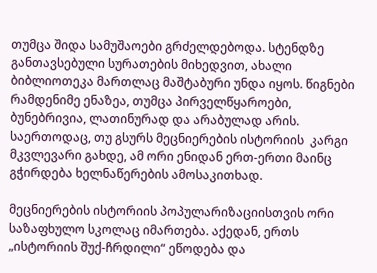თუმცა შიდა სამუშაოები გრძელდებოდა. სტენდზე განთავსებული სურათების მიხედვით, ახალი ბიბლიოთეკა მართლაც მაშტაბური უნდა იყოს. წიგნები რამდენიმე ენაზეა, თუმცა პირველწყაროები, ბუნებრივია, ლათინურად და არაბულად არის. საერთოდაც, თუ გსურს მეცნიერების ისტორიის  კარგი მკვლევარი გახდე, ამ ორი ენიდან ერთ-ერთი მაინც გჭირდება ხელნაწერების ამოსაკითხად.

მეცნიერების ისტორიის პოპულარიზაციისთვის ორი საზაფხულო სკოლაც იმართება. აქედან, ერთს „ისტორიის შუქ-ჩრდილი“ ეწოდება და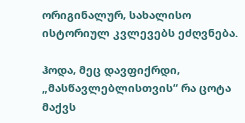ორიგინალურ, სახალისო ისტორიულ კვლევებს ეძღვნება.

ჰოდა, მეც დავფიქრდი, „მასწავლებლისთვის“ რა ცოტა მაქვს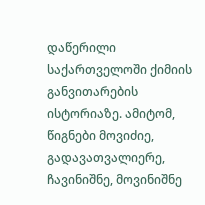დაწერილი საქართველოში ქიმიის განვითარების ისტორიაზე. ამიტომ,  წიგნები მოვიძიე, გადავათვალიერე, ჩავინიშნე, მოვინიშნე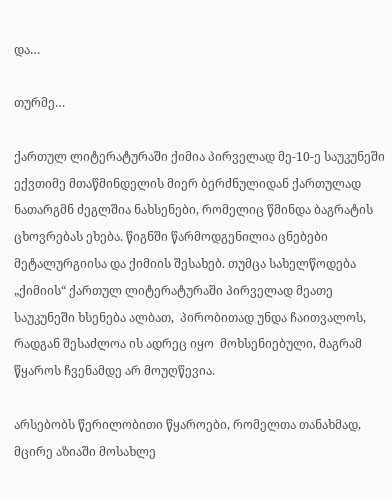და…

თურმე…

ქართულ ლიტერატურაში ქიმია პირველად მე-10-ე საუკუნეში ექვთიმე მთაწმინდელის მიერ ბერძნულიდან ქართულად ნათარგმნ ძეგლშია ნახსენები, რომელიც წმინდა ბაგრატის ცხოვრებას ეხება. წიგნში წარმოდგენილია ცნებები მეტალურგიისა და ქიმიის შესახებ. თუმცა სახელწოდება „ქიმიის“ ქართულ ლიტერატურაში პირველად მეათე საუკუნეში ხსენება ალბათ,  პირობითად უნდა ჩაითვალოს, რადგან შესაძლოა ის ადრეც იყო  მოხსენიებული, მაგრამ წყაროს ჩვენამდე არ მოუღწევია.

არსებობს წერილობითი წყაროები, რომელთა თანახმად, მცირე აზიაში მოსახლე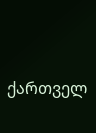ქართველ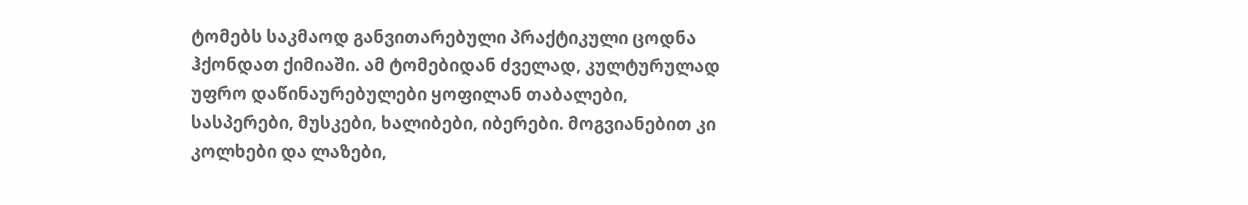ტომებს საკმაოდ განვითარებული პრაქტიკული ცოდნა ჰქონდათ ქიმიაში. ამ ტომებიდან ძველად, კულტურულად უფრო დაწინაურებულები ყოფილან თაბალები, სასპერები, მუსკები, ხალიბები, იბერები. მოგვიანებით კი კოლხები და ლაზები,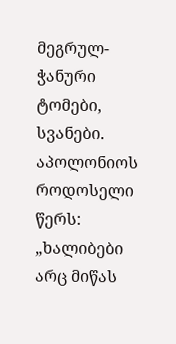მეგრულ-ჭანური ტომები, სვანები. აპოლონიოს როდოსელი წერს: „ხალიბები არც მიწას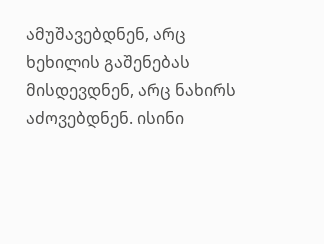ამუშავებდნენ, არც ხეხილის გაშენებას მისდევდნენ, არც ნახირს აძოვებდნენ. ისინი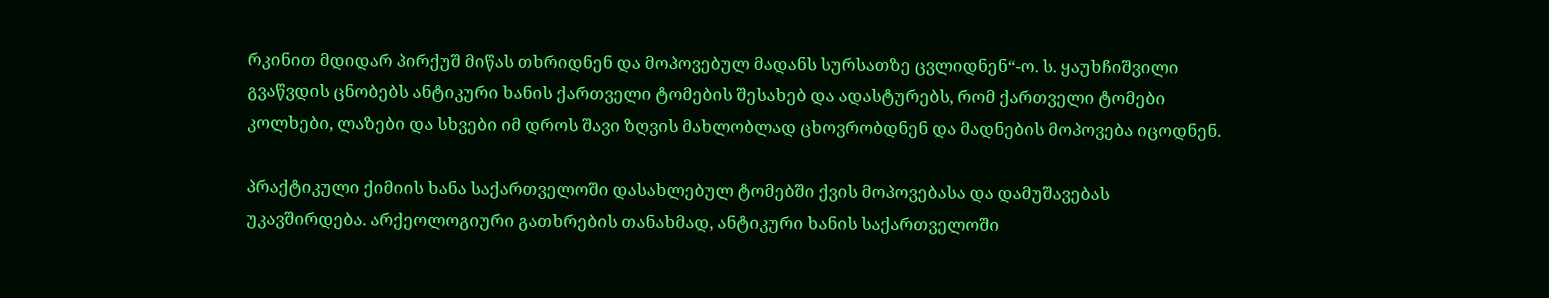რკინით მდიდარ პირქუშ მიწას თხრიდნენ და მოპოვებულ მადანს სურსათზე ცვლიდნენ“-ო. ს. ყაუხჩიშვილი გვაწვდის ცნობებს ანტიკური ხანის ქართველი ტომების შესახებ და ადასტურებს, რომ ქართველი ტომები კოლხები, ლაზები და სხვები იმ დროს შავი ზღვის მახლობლად ცხოვრობდნენ და მადნების მოპოვება იცოდნენ.

პრაქტიკული ქიმიის ხანა საქართველოში დასახლებულ ტომებში ქვის მოპოვებასა და დამუშავებას უკავშირდება. არქეოლოგიური გათხრების თანახმად, ანტიკური ხანის საქართველოში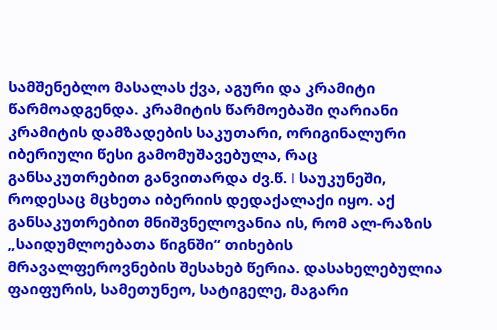სამშენებლო მასალას ქვა, აგური და კრამიტი წარმოადგენდა. კრამიტის წარმოებაში ღარიანი კრამიტის დამზადების საკუთარი, ორიგინალური იბერიული წესი გამომუშავებულა, რაც განსაკუთრებით განვითარდა ძვ.წ. I საუკუნეში, როდესაც მცხეთა იბერიის დედაქალაქი იყო. აქ განსაკუთრებით მნიშვნელოვანია ის, რომ ალ-რაზის „საიდუმლოებათა წიგნში“ თიხების მრავალფეროვნების შესახებ წერია. დასახელებულია ფაიფურის, სამეთუნეო, სატიგელე, მაგარი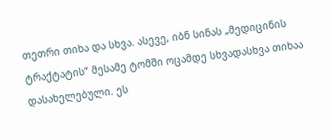თეთრი თიხა და სხვა. ასევე, იბნ სინას „მედიცინის ტრაქტატის“ მესამე ტომში ოცამდე სხვადასხვა თიხაა დასახელებული. ეს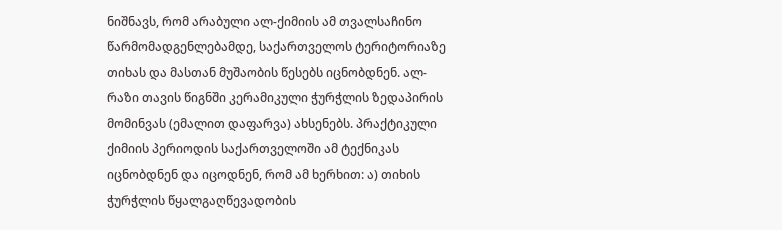ნიშნავს, რომ არაბული ალ-ქიმიის ამ თვალსაჩინო წარმომადგენლებამდე, საქართველოს ტერიტორიაზე თიხას და მასთან მუშაობის წესებს იცნობდნენ. ალ-რაზი თავის წიგნში კერამიკული ჭურჭლის ზედაპირის მომინვას (ემალით დაფარვა) ახსენებს. პრაქტიკული ქიმიის პერიოდის საქართველოში ამ ტექნიკას იცნობდნენ და იცოდნენ, რომ ამ ხერხით: ა) თიხის ჭურჭლის წყალგაღწევადობის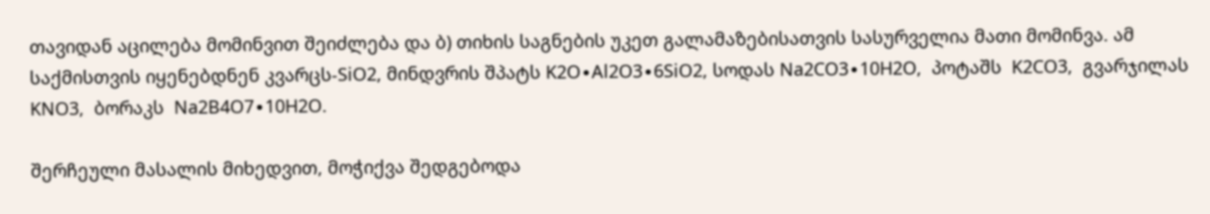თავიდან აცილება მომინვით შეიძლება და ბ) თიხის საგნების უკეთ გალამაზებისათვის სასურველია მათი მომინვა. ამ საქმისთვის იყენებდნენ კვარცს-SiO2, მინდვრის შპატს K2O∙Al2O3∙6SiO2, სოდას Na2CO3∙10H2O,  პოტაშს  K2CO3,  გვარჯილას KNO3,  ბორაკს  Na2B4O7∙10H2O.

შერჩეული მასალის მიხედვით, მოჭიქვა შედგებოდა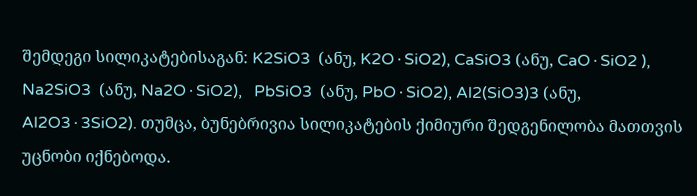შემდეგი სილიკატებისაგან: K2SiO3  (ანუ, K2O∙SiO2), CaSiO3 (ანუ, CaO∙SiO2 ),  Na2SiO3  (ანუ, Na2O∙SiO2),   PbSiO3  (ანუ, PbO∙SiO2), Al2(SiO3)3 (ანუ, Al2O3∙3SiO2). თუმცა, ბუნებრივია სილიკატების ქიმიური შედგენილობა მათთვის უცნობი იქნებოდა.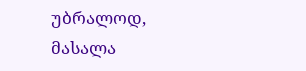უბრალოდ, მასალა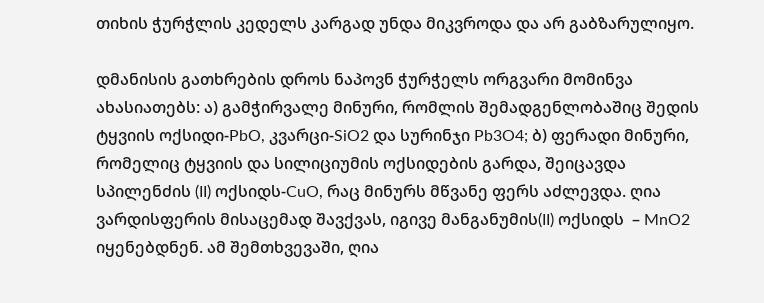თიხის ჭურჭლის კედელს კარგად უნდა მიკვროდა და არ გაბზარულიყო.

დმანისის გათხრების დროს ნაპოვნ ჭურჭელს ორგვარი მომინვა ახასიათებს: ა) გამჭირვალე მინური, რომლის შემადგენლობაშიც შედის ტყვიის ოქსიდი-PbO, კვარცი-SiO2 და სურინჯი Pb3O4; ბ) ფერადი მინური, რომელიც ტყვიის და სილიციუმის ოქსიდების გარდა, შეიცავდა სპილენძის (II) ოქსიდს-CuO, რაც მინურს მწვანე ფერს აძლევდა. ღია ვარდისფერის მისაცემად შავქვას, იგივე მანგანუმის(II) ოქსიდს  – MnO2 იყენებდნენ. ამ შემთხვევაში, ღია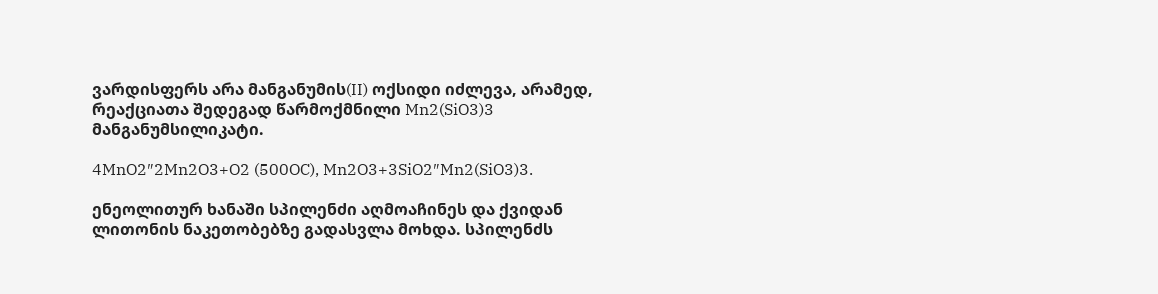ვარდისფერს არა მანგანუმის(II) ოქსიდი იძლევა, არამედ, რეაქციათა შედეგად წარმოქმნილი Mn2(SiO3)3 მანგანუმსილიკატი.

4MnO2″2Mn2O3+O2 (500OC), Mn2O3+3SiO2″Mn2(SiO3)3.

ენეოლითურ ხანაში სპილენძი აღმოაჩინეს და ქვიდან ლითონის ნაკეთობებზე გადასვლა მოხდა. სპილენძს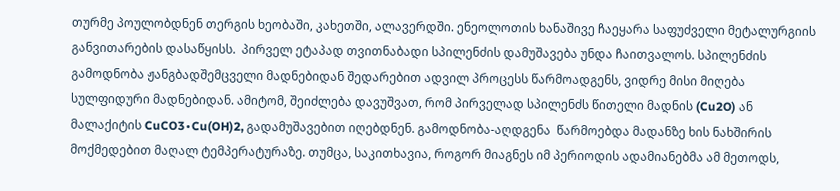თურმე პოულობდნენ თერგის ხეობაში, კახეთში, ალავერდში. ენეოლოთის ხანაშივე ჩაეყარა საფუძველი მეტალურგიის განვითარების დასაწყისს.  პირველ ეტაპად თვითნაბადი სპილენძის დამუშავება უნდა ჩაითვალოს. სპილენძის გამოდნობა ჟანგბადშემცველი მადნებიდან შედარებით ადვილ პროცესს წარმოადგენს, ვიდრე მისი მიღება სულფიდური მადნებიდან. ამიტომ, შეიძლება დავუშვათ, რომ პირველად სპილენძს წითელი მადნის (Cu2O) ან მალაქიტის CuCO3∙Cu(OH)2, გადამუშავებით იღებდნენ. გამოდნობა-აღდგენა  წარმოებდა მადანზე ხის ნახშირის მოქმედებით მაღალ ტემპერატურაზე. თუმცა, საკითხავია, როგორ მიაგნეს იმ პერიოდის ადამიანებმა ამ მეთოდს,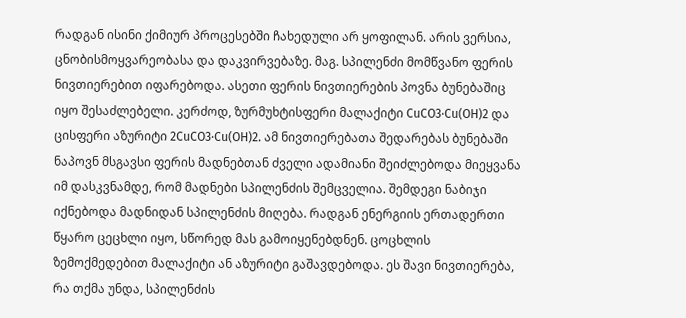რადგან ისინი ქიმიურ პროცესებში ჩახედული არ ყოფილან. არის ვერსია, ცნობისმოყვარეობასა და დაკვირვებაზე. მაგ. სპილენძი მომწვანო ფერის ნივთიერებით იფარებოდა. ასეთი ფერის ნივთიერების პოვნა ბუნებაშიც იყო შესაძლებელი. კერძოდ, ზურმუხტისფერი მალაქიტი CuCO3∙Cu(OH)2 და ცისფერი აზურიტი 2CuCO3∙Cu(OH)2. ამ ნივთიერებათა შედარებას ბუნებაში ნაპოვნ მსგავსი ფერის მადნებთან ძველი ადამიანი შეიძლებოდა მიეყვანა იმ დასკვნამდე, რომ მადნები სპილენძის შემცველია. შემდეგი ნაბიჯი იქნებოდა მადნიდან სპილენძის მიღება. რადგან ენერგიის ერთადერთი წყარო ცეცხლი იყო, სწორედ მას გამოიყენებდნენ. ცოცხლის ზემოქმედებით მალაქიტი ან აზურიტი გაშავდებოდა. ეს შავი ნივთიერება, რა თქმა უნდა, სპილენძის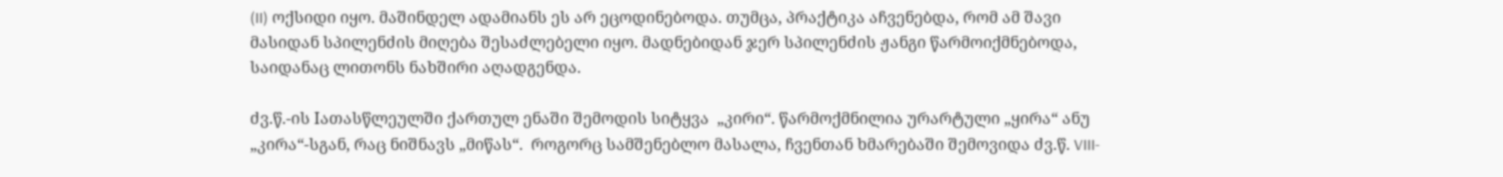(II) ოქსიდი იყო. მაშინდელ ადამიანს ეს არ ეცოდინებოდა. თუმცა, პრაქტიკა აჩვენებდა, რომ ამ შავი მასიდან სპილენძის მიღება შესაძლებელი იყო. მადნებიდან ჯერ სპილენძის ჟანგი წარმოიქმნებოდა, საიდანაც ლითონს ნახშირი აღადგენდა.

ძვ.წ.-ის Iათასწლეულში ქართულ ენაში შემოდის სიტყვა  „კირი“. წარმოქმნილია ურარტული „ყირა“ ანუ „კირა“-სგან, რაც ნიშნავს „მიწას“.  როგორც სამშენებლო მასალა, ჩვენთან ხმარებაში შემოვიდა ძვ.წ. VIII-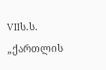VIIს.ს. „ქართლის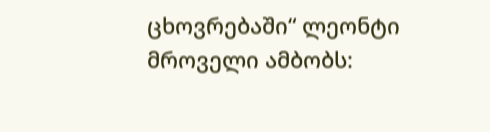ცხოვრებაში“ ლეონტი მროველი ამბობს: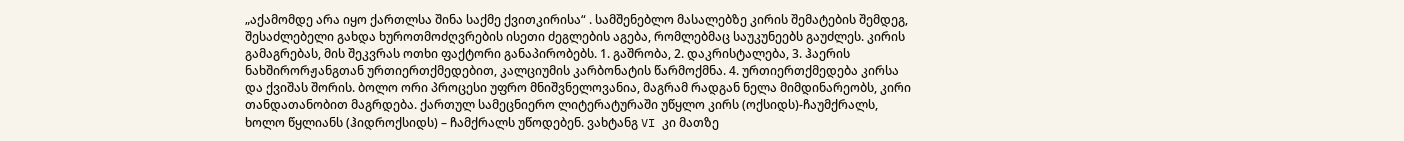„აქამომდე არა იყო ქართლსა შინა საქმე ქვითკირისა“ . სამშენებლო მასალებზე კირის შემატების შემდეგ, შესაძლებელი გახდა ხუროთმოძღვრების ისეთი ძეგლების აგება, რომლებმაც საუკუნეებს გაუძლეს. კირის გამაგრებას, მის შეკვრას ოთხი ფაქტორი განაპირობებს. 1. გაშრობა, 2. დაკრისტალება, 3. ჰაერის ნახშირორჟანგთან ურთიერთქმედებით, კალციუმის კარბონატის წარმოქმნა. 4. ურთიერთქმედება კირსა და ქვიშას შორის. ბოლო ორი პროცესი უფრო მნიშვნელოვანია, მაგრამ რადგან ნელა მიმდინარეობს, კირი თანდათანობით მაგრდება. ქართულ სამეცნიერო ლიტერატურაში უწყლო კირს (ოქსიდს)-ჩაუმქრალს, ხოლო წყლიანს (ჰიდროქსიდს) – ჩამქრალს უწოდებენ. ვახტანგ VI კი მათზე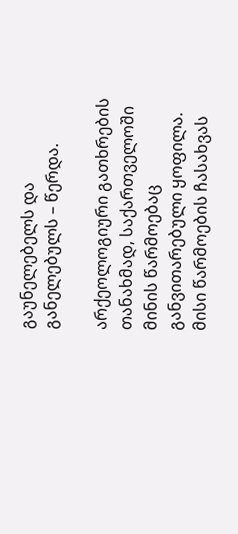გაუნელებელს და განელებულს – წერდა.

არქეოლოგიური გათხრების თანახმად, საქართველოში მინის წარმოებაც განვითარებული ყოფილა. მისი წარმოების ჩასახვას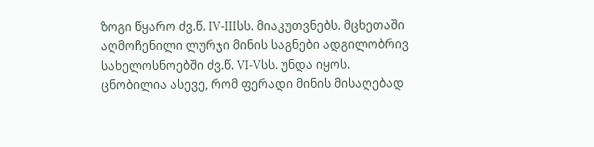ზოგი წყარო ძვ.წ. IV-IIIსს. მიაკუთვნებს. მცხეთაში აღმოჩენილი ლურჯი მინის საგნები ადგილობრივ სახელოსნოებში ძვ.წ. VI-Vსს. უნდა იყოს. ცნობილია ასევე, რომ ფერადი მინის მისაღებად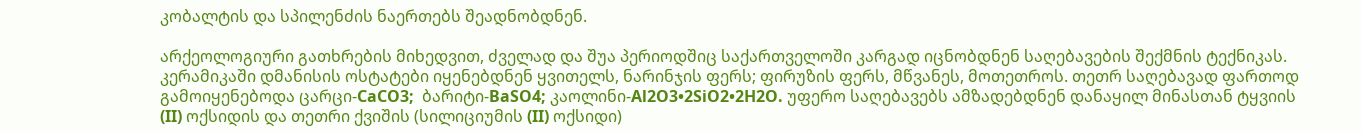კობალტის და სპილენძის ნაერთებს შეადნობდნენ.

არქეოლოგიური გათხრების მიხედვით, ძველად და შუა პერიოდშიც საქართველოში კარგად იცნობდნენ საღებავების შექმნის ტექნიკას. კერამიკაში დმანისის ოსტატები იყენებდნენ ყვითელს, ნარინჯის ფერს; ფირუზის ფერს, მწვანეს, მოთეთროს. თეთრ საღებავად ფართოდ გამოიყენებოდა ცარცი-CaCO3;  ბარიტი-BaSO4; კაოლინი-Al2O3•2SiO2•2H2O. უფერო საღებავებს ამზადებდნენ დანაყილ მინასთან ტყვიის (II) ოქსიდის და თეთრი ქვიშის (სილიციუმის (II) ოქსიდი)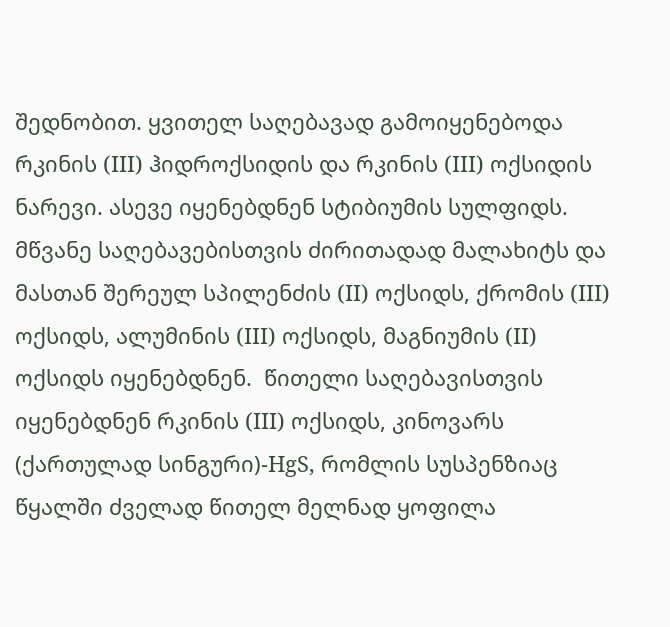შედნობით. ყვითელ საღებავად გამოიყენებოდა რკინის (III) ჰიდროქსიდის და რკინის (III) ოქსიდის ნარევი. ასევე იყენებდნენ სტიბიუმის სულფიდს. მწვანე საღებავებისთვის ძირითადად მალახიტს და მასთან შერეულ სპილენძის (II) ოქსიდს, ქრომის (III) ოქსიდს, ალუმინის (III) ოქსიდს, მაგნიუმის (II) ოქსიდს იყენებდნენ.  წითელი საღებავისთვის იყენებდნენ რკინის (III) ოქსიდს, კინოვარს (ქართულად სინგური)-HgS, რომლის სუსპენზიაც წყალში ძველად წითელ მელნად ყოფილა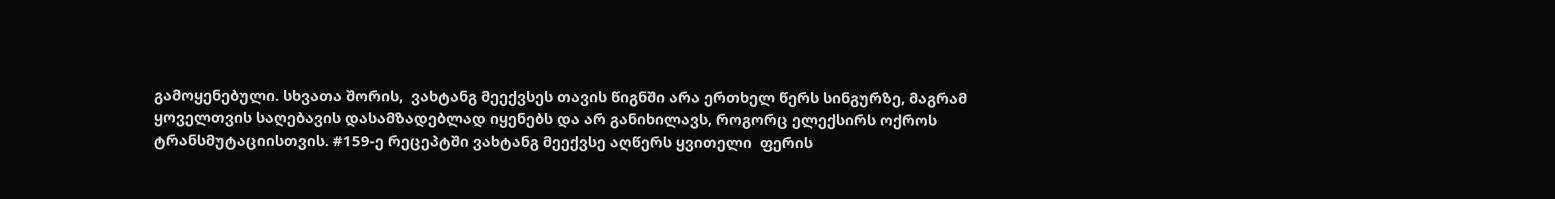გამოყენებული. სხვათა შორის,  ვახტანგ მეექვსეს თავის წიგნში არა ერთხელ წერს სინგურზე, მაგრამ ყოველთვის საღებავის დასამზადებლად იყენებს და არ განიხილავს, როგორც ელექსირს ოქროს ტრანსმუტაციისთვის. #159-ე რეცეპტში ვახტანგ მეექვსე აღწერს ყვითელი  ფერის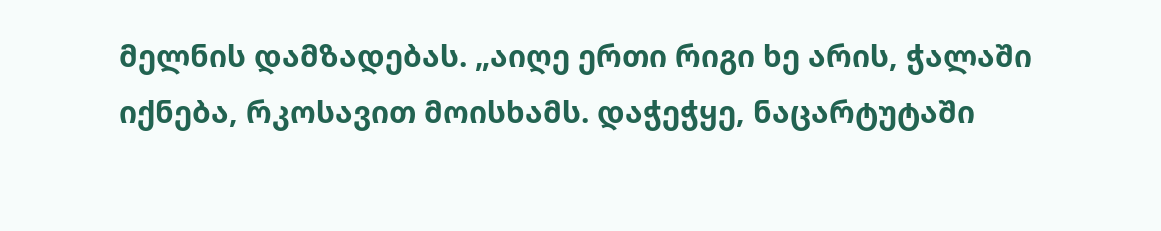მელნის დამზადებას. „აიღე ერთი რიგი ხე არის, ჭალაში იქნება, რკოსავით მოისხამს. დაჭეჭყე, ნაცარტუტაში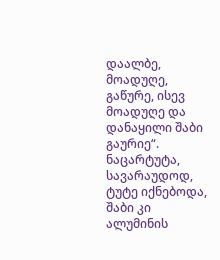დაალბე, მოადუღე, გაწურე, ისევ მოადუღე და დანაყილი შაბი გაურიე“. ნაცარტუტა, სავარაუდოდ, ტუტე იქნებოდა, შაბი კი ალუმინის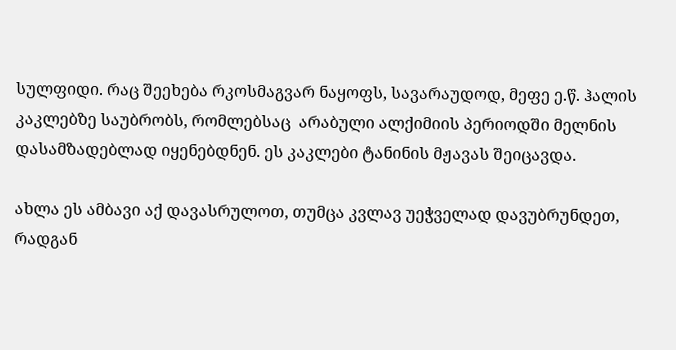სულფიდი. რაც შეეხება რკოსმაგვარ ნაყოფს, სავარაუდოდ, მეფე ე.წ. ჰალის  კაკლებზე საუბრობს, რომლებსაც  არაბული ალქიმიის პერიოდში მელნის დასამზადებლად იყენებდნენ. ეს კაკლები ტანინის მჟავას შეიცავდა.

ახლა ეს ამბავი აქ დავასრულოთ, თუმცა კვლავ უეჭველად დავუბრუნდეთ, რადგან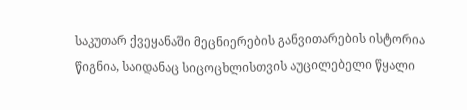საკუთარ ქვეყანაში მეცნიერების განვითარების ისტორია წიგნია, საიდანაც სიცოცხლისთვის აუცილებელი წყალი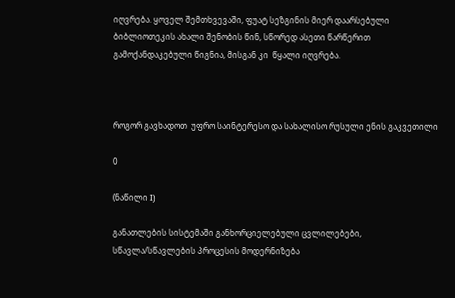იღვრება. ყოველ შემთხვევაში, ფუატ სეზგინის მიერ დაარსებული ბიბლიოთეკის ახალი შენობის წინ, სწორედ ასეთი წარწერით   გამოქანდაკებული წიგნია, მისგან კი  წყალი იღვრება.



როგორ გავხადოთ  უფრო საინტერესო და სახალისო რუსული ენის გაკვეთილი

0

(ნაწილი I)

განათლების სისტემაში განხორციელებული ცვლილებები, სწავლა/სწავლების პროცესის მოდერნიზება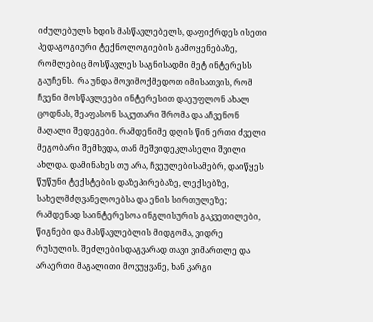იძულებულს ხდის მასწავლებელს, დაფიქრდეს ისეთი პედაგოგიური ტექნოლოგიების გამოყენებაზე, რომლებიც მოსწავლეს საგნისადმი მეტ ინტერესს გაუჩენს.  რა უნდა მოვიმოქმედოთ იმისათვის, რომ ჩვენი მოსწავლეები ინტერესით დაეუფლონ ახალ ცოდნას, შეაფასონ საკუთარი შრომა და აჩვენონ მაღალი შედეგები. რამდენიმე დღის წინ ერთი ძველი მეგობარი შემხვდა, თან მეშვიდეკლასელი შვილი ახლდა. დამინახეს თუ არა, ჩვეულებისამებრ, დაიწყეს წუწუნი ტექსტების დაზეპირებაზე, ლექსებზე, სახელმძღვანელოებსა და ენის სირთულეზე; რამდენად საინტერესოა ინგლისურის გაკვეთილები, წიგნები და მასწავლებლის მიდგომა, ვიდრე რუსულის. შეძლებისდაგვარად თავი ვიმართლე და არაერთი მაგალითი მოვუყვანე, ხან კარგი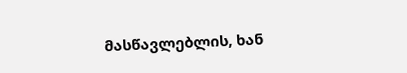მასწავლებლის, ხან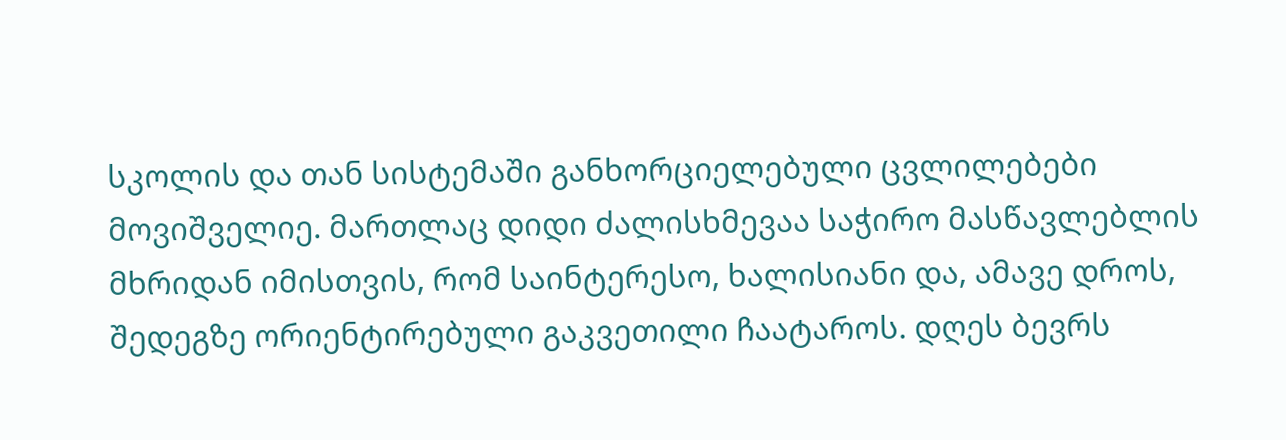სკოლის და თან სისტემაში განხორციელებული ცვლილებები მოვიშველიე. მართლაც დიდი ძალისხმევაა საჭირო მასწავლებლის მხრიდან იმისთვის, რომ საინტერესო, ხალისიანი და, ამავე დროს, შედეგზე ორიენტირებული გაკვეთილი ჩაატაროს. დღეს ბევრს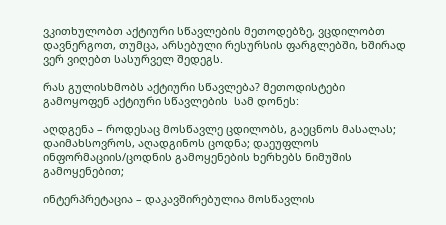ვკითხულობთ აქტიური სწავლების მეთოდებზე, ვცდილობთ დავნერგოთ, თუმცა, არსებული რესურსის ფარგლებში, ხშირად  ვერ ვიღებთ სასურველ შედეგს.

რას გულისხმობს აქტიური სწავლება? მეთოდისტები გამოყოფენ აქტიური სწავლების  სამ დონეს:

აღდგენა – როდესაც მოსწავლე ცდილობს, გაეცნოს მასალას; დაიმახსოვროს, აღადგინოს ცოდნა; დაეუფლოს ინფორმაციის/ცოდნის გამოყენების ხერხებს ნიმუშის გამოყენებით;

ინტერპრეტაცია – დაკავშირებულია მოსწავლის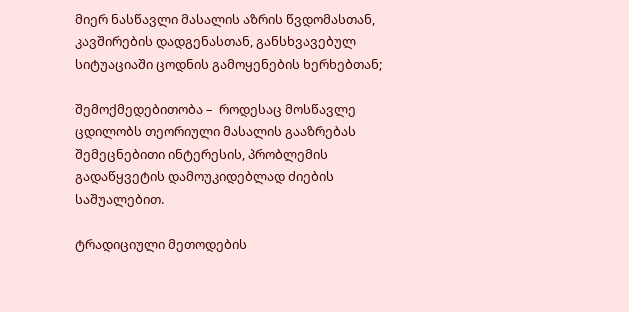მიერ ნასწავლი მასალის აზრის წვდომასთან, კავშირების დადგენასთან, განსხვავებულ სიტუაციაში ცოდნის გამოყენების ხერხებთან;

შემოქმედებითობა –  როდესაც მოსწავლე ცდილობს თეორიული მასალის გააზრებას შემეცნებითი ინტერესის, პრობლემის გადაწყვეტის დამოუკიდებლად ძიების საშუალებით.

ტრადიციული მეთოდების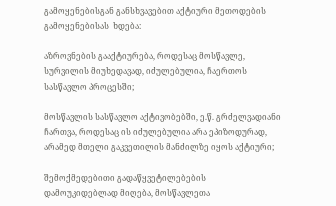გამოყენებისგან განსხვავებით აქტიური მეთოდების გამოყენებისას  ხდება:

აზროვნების გააქტიურება, როდესაც მოსწავლე, სურვილის მიუხედავად, იძულებულია, ჩაერთოს სასწავლო პროცესში;

მოსწავლის სასწავლო აქტივობებში, ე.წ. გრძელვადიანი ჩართვა, როდესაც ის იძულებულია არა ეპიზოდურად, არამედ მთელი გაკვეთილის მანძილზე იყოს აქტიური;

შემოქმედებითი გადაწყვეტილებების დამოუკიდებლად მიღება, მოსწავლეთა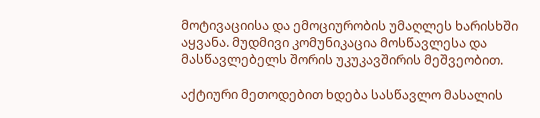მოტივაციისა და ემოციურობის უმაღლეს ხარისხში აყვანა. მუდმივი კომუნიკაცია მოსწავლესა და მასწავლებელს შორის უკუკავშირის მეშვეობით.

აქტიური მეთოდებით ხდება სასწავლო მასალის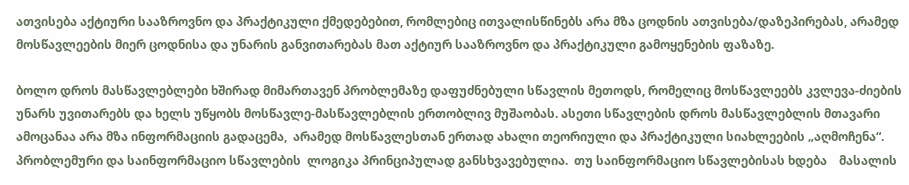ათვისება აქტიური სააზროვნო და პრაქტიკული ქმედებებით, რომლებიც ითვალისწინებს არა მზა ცოდნის ათვისება/დაზეპირებას, არამედ   მოსწავლეების მიერ ცოდნისა და უნარის განვითარებას მათ აქტიურ სააზროვნო და პრაქტიკული გამოყენების ფაზაზე.

ბოლო დროს მასწავლებლები ხშირად მიმართავენ პრობლემაზე დაფუძნებული სწავლის მეთოდს, რომელიც მოსწავლეებს კვლევა-ძიების უნარს უვითარებს და ხელს უწყობს მოსწავლე-მასწავლებლის ერთობლივ მუშაობას. ასეთი სწავლების დროს მასწავლებლის მთავარი ამოცანაა არა მზა ინფორმაციის გადაცემა,  არამედ მოსწავლესთან ერთად ახალი თეორიული და პრაქტიკული სიახლეების „აღმოჩენა“. პრობლემური და საინფორმაციო სწავლების  ლოგიკა პრინციპულად განსხვავებულია.  თუ საინფორმაციო სწავლებისას ხდება    მასალის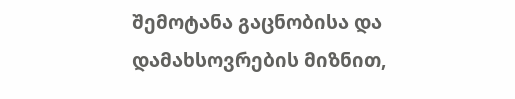შემოტანა გაცნობისა და დამახსოვრების მიზნით,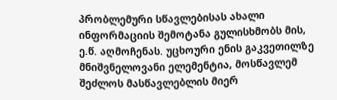პრობლემური სწავლებისას ახალი ინფორმაციის შემოტანა გულისხმობს მის, ე.წ. აღმოჩენას. უცხოური ენის გაკვეთილზე  მნიშვნელოვანი ელემენტია, მოსწავლემ შეძლოს მასწავლებლის მიერ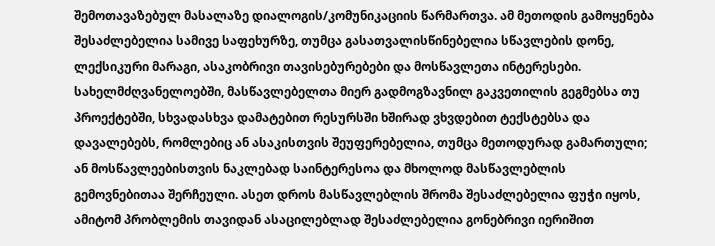შემოთავაზებულ მასალაზე დიალოგის/კომუნიკაციის წარმართვა. ამ მეთოდის გამოყენება შესაძლებელია სამივე საფეხურზე, თუმცა გასათვალისწინებელია სწავლების დონე, ლექსიკური მარაგი, ასაკობრივი თავისებურებები და მოსწავლეთა ინტერესები. სახელმძღვანელოებში, მასწავლებელთა მიერ გადმოგზავნილ გაკვეთილის გეგმებსა თუ პროექტებში, სხვადასხვა დამატებით რესურსში ხშირად ვხვდებით ტექსტებსა და დავალებებს, რომლებიც ან ასაკისთვის შეუფერებელია, თუმცა მეთოდურად გამართული; ან მოსწავლეებისთვის ნაკლებად საინტერესოა და მხოლოდ მასწავლებლის გემოვნებითაა შერჩეული. ასეთ დროს მასწავლებლის შრომა შესაძლებელია ფუჭი იყოს, ამიტომ პრობლემის თავიდან ასაცილებლად შესაძლებელია გონებრივი იერიშით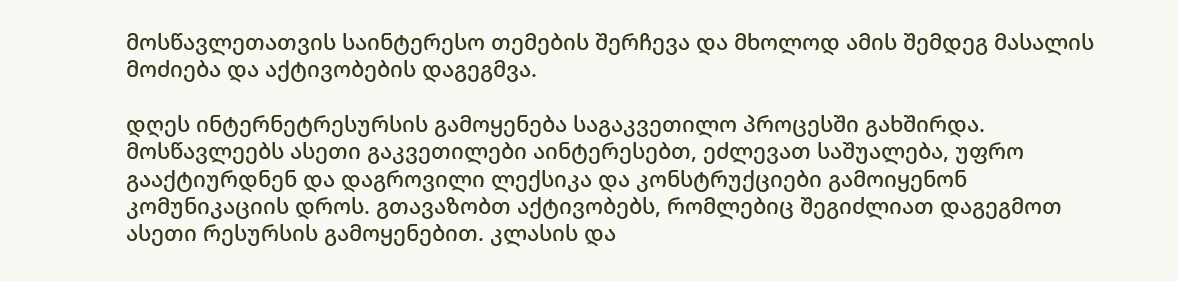მოსწავლეთათვის საინტერესო თემების შერჩევა და მხოლოდ ამის შემდეგ მასალის მოძიება და აქტივობების დაგეგმვა.

დღეს ინტერნეტრესურსის გამოყენება საგაკვეთილო პროცესში გახშირდა. მოსწავლეებს ასეთი გაკვეთილები აინტერესებთ, ეძლევათ საშუალება, უფრო გააქტიურდნენ და დაგროვილი ლექსიკა და კონსტრუქციები გამოიყენონ კომუნიკაციის დროს. გთავაზობთ აქტივობებს, რომლებიც შეგიძლიათ დაგეგმოთ ასეთი რესურსის გამოყენებით. კლასის და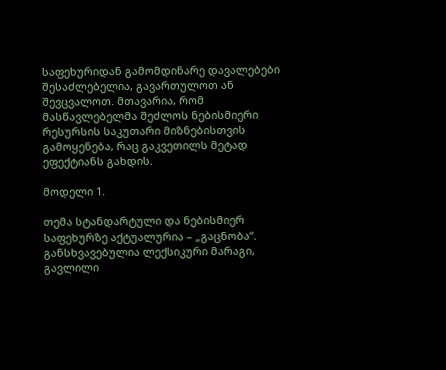საფეხურიდან გამომდინარე დავალებები შესაძლებელია, გავართულოთ ან შევცვალოთ. მთავარია, რომ მასწავლებელმა შეძლოს ნებისმიერი რესურსის საკუთარი მიზნებისთვის გამოყენება, რაც გაკვეთილს მეტად ეფექტიანს გახდის.

მოდელი 1.

თემა სტანდარტული და ნებისმიერ საფეხურზე აქტუალურია – „გაცნობა“. განსხვავებულია ლექსიკური მარაგი, გავლილი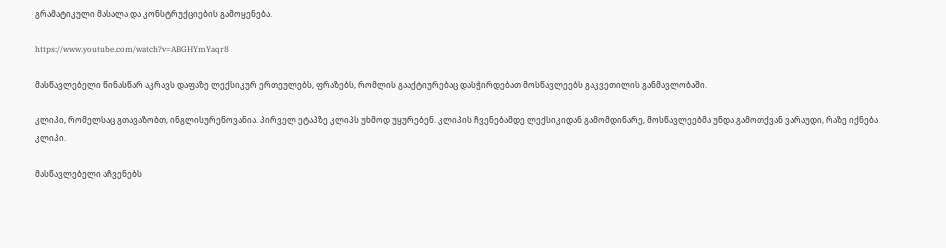გრამატიკული მასალა და კონსტრუქციების გამოყენება.

https://www.youtube.com/watch?v=ABGHYmYaqr8

მასწავლებელი წინასწარ აკრავს დაფაზე ლექსიკურ ერთეულებს, ფრაზებს, რომლის გააქტიურებაც დასჭირდებათ მოსწავლეებს გაკვეთილის განმავლობაში.

კლიპი, რომელსაც გთავაზობთ, ინგლისურენოვანია. პირველ ეტაპზე კლიპს უხმოდ უყურებენ. კლიპის ჩვენებამდე ლექსიკიდან გამომდინარე, მოსწავლეებმა უნდა გამოთქვან ვარაუდი, რაზე იქნება კლიპი.

მასწავლებელი აჩვენებს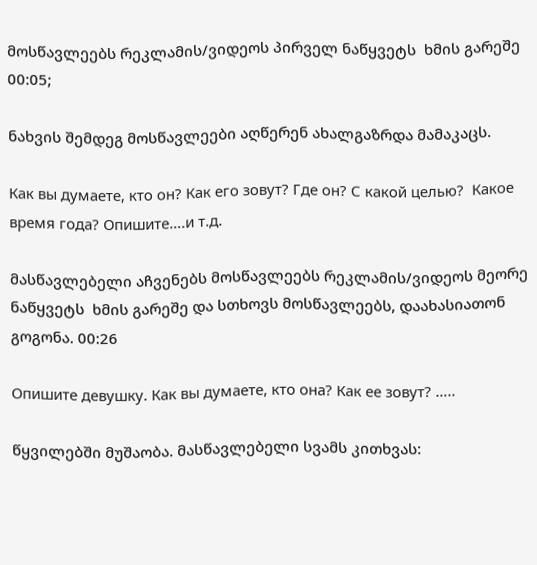მოსწავლეებს რეკლამის/ვიდეოს პირველ ნაწყვეტს  ხმის გარეშე 00:05;

ნახვის შემდეგ მოსწავლეები აღწერენ ახალგაზრდა მამაკაცს.

Как вы думаете, кто он? Как его зовут? Где он? С какой целью?  Какое время года? Опишите….и т.д.

მასწავლებელი აჩვენებს მოსწავლეებს რეკლამის/ვიდეოს მეორე ნაწყვეტს  ხმის გარეშე და სთხოვს მოსწავლეებს, დაახასიათონ გოგონა. 00:26

Опишите девушку. Как вы думаете, кто она? Как ее зовут? …..

წყვილებში მუშაობა. მასწავლებელი სვამს კითხვას: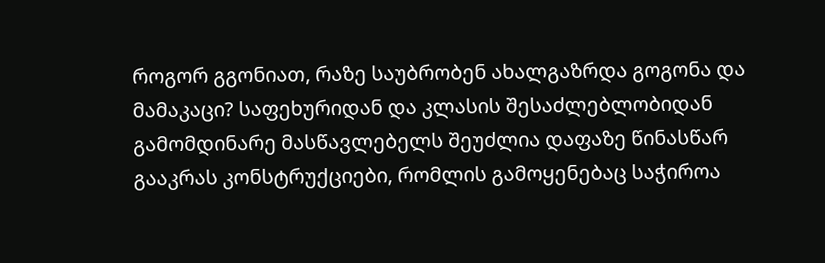როგორ გგონიათ, რაზე საუბრობენ ახალგაზრდა გოგონა და მამაკაცი? საფეხურიდან და კლასის შესაძლებლობიდან გამომდინარე მასწავლებელს შეუძლია დაფაზე წინასწარ გააკრას კონსტრუქციები, რომლის გამოყენებაც საჭიროა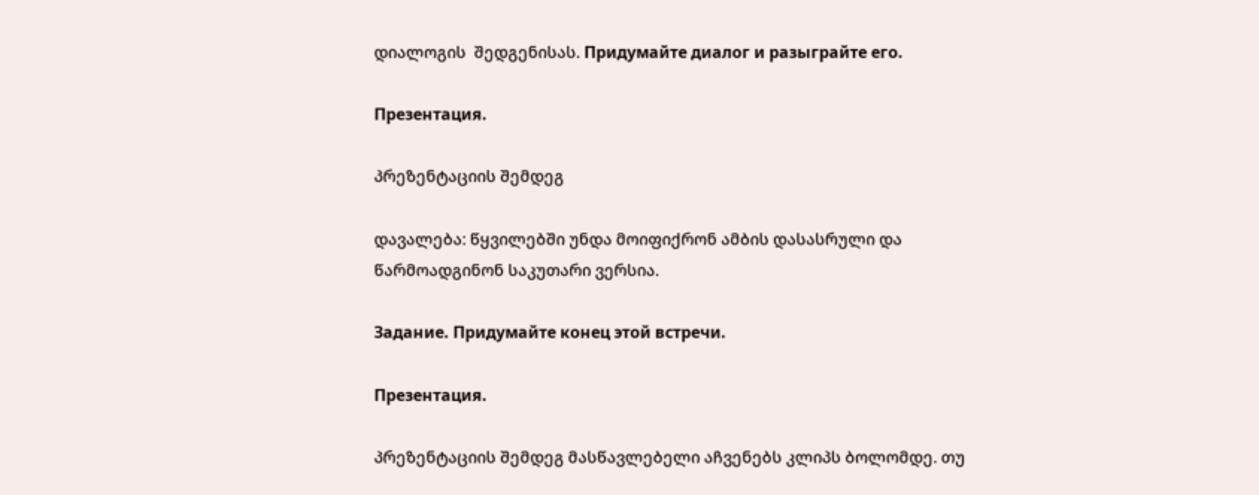დიალოგის  შედგენისას. Придумайте диалог и разыграйте его.

Презентация.

პრეზენტაციის შემდეგ

დავალება: წყვილებში უნდა მოიფიქრონ ამბის დასასრული და წარმოადგინონ საკუთარი ვერსია.

Задание. Придумайте конец этой встречи.

Презентация.

პრეზენტაციის შემდეგ მასწავლებელი აჩვენებს კლიპს ბოლომდე. თუ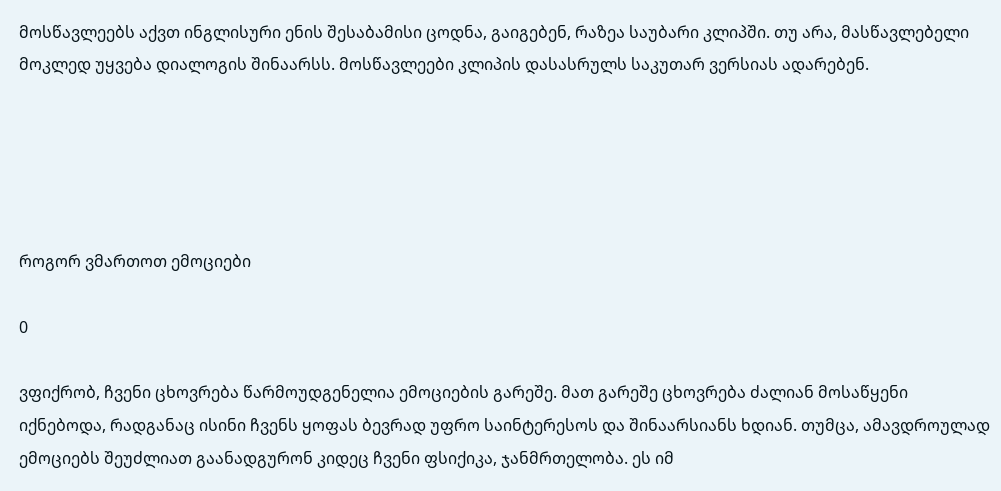მოსწავლეებს აქვთ ინგლისური ენის შესაბამისი ცოდნა, გაიგებენ, რაზეა საუბარი კლიპში. თუ არა, მასწავლებელი მოკლედ უყვება დიალოგის შინაარსს. მოსწავლეები კლიპის დასასრულს საკუთარ ვერსიას ადარებენ.





როგორ ვმართოთ ემოციები

0

ვფიქრობ, ჩვენი ცხოვრება წარმოუდგენელია ემოციების გარეშე. მათ გარეშე ცხოვრება ძალიან მოსაწყენი იქნებოდა, რადგანაც ისინი ჩვენს ყოფას ბევრად უფრო საინტერესოს და შინაარსიანს ხდიან. თუმცა, ამავდროულად ემოციებს შეუძლიათ გაანადგურონ კიდეც ჩვენი ფსიქიკა, ჯანმრთელობა. ეს იმ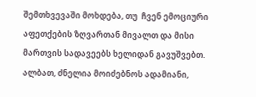შემთხვევაში მოხდება, თუ  ჩვენ ემოციური აფეთქების ზღვართან მივალთ და მისი მართვის სადავეებს ხელიდან გავუშვებთ. ალბათ, ძნელია მოიძებნოს ადამიანი,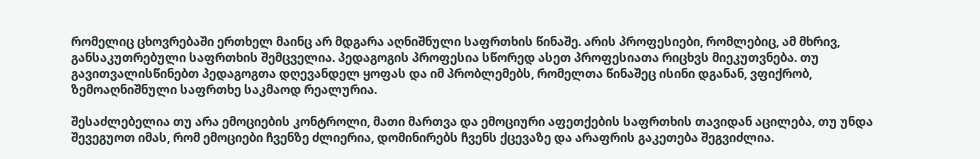რომელიც ცხოვრებაში ერთხელ მაინც არ მდგარა აღნიშნული საფრთხის წინაშე. არის პროფესიები, რომლებიც, ამ მხრივ, განსაკუთრებული საფრთხის შემცველია. პედაგოგის პროფესია სწორედ ასეთ პროფესიათა რიცხვს მიეკუთვნება. თუ გავითვალისწინებთ პედაგოგთა დღევანდელ ყოფას და იმ პრობლემებს, რომელთა წინაშეც ისინი დგანან, ვფიქრობ, ზემოაღნიშნული საფრთხე საკმაოდ რეალურია.

შესაძლებელია თუ არა ემოციების კონტროლი, მათი მართვა და ემოციური აფეთქების საფრთხის თავიდან აცილება, თუ უნდა შევეგუოთ იმას, რომ ემოციები ჩვენზე ძლიერია, დომინირებს ჩვენს ქცევაზე და არაფრის გაკეთება შეგვიძლია.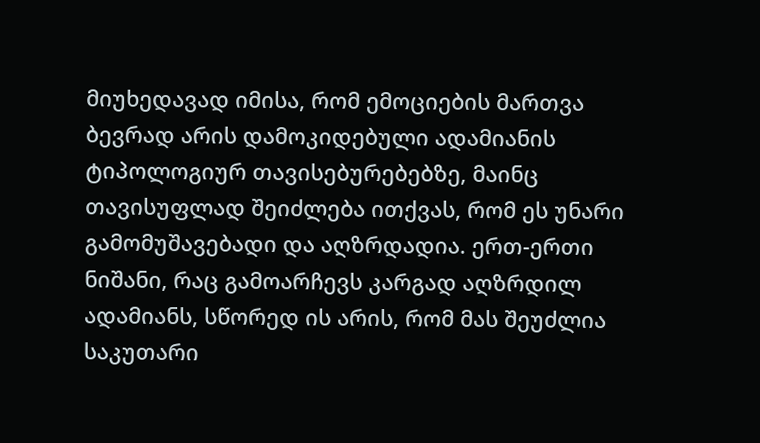მიუხედავად იმისა, რომ ემოციების მართვა ბევრად არის დამოკიდებული ადამიანის ტიპოლოგიურ თავისებურებებზე, მაინც თავისუფლად შეიძლება ითქვას, რომ ეს უნარი გამომუშავებადი და აღზრდადია. ერთ-ერთი ნიშანი, რაც გამოარჩევს კარგად აღზრდილ ადამიანს, სწორედ ის არის, რომ მას შეუძლია საკუთარი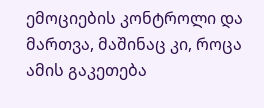ემოციების კონტროლი და მართვა, მაშინაც კი, როცა ამის გაკეთება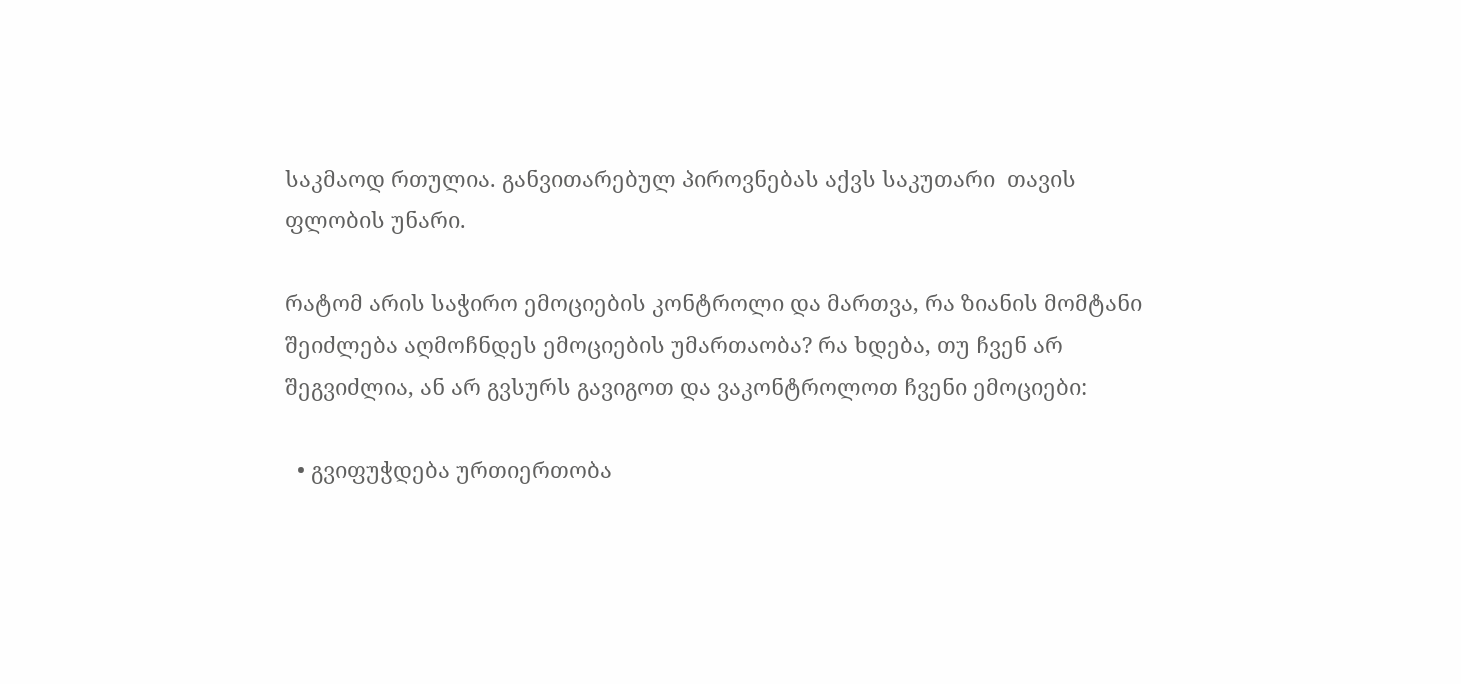საკმაოდ რთულია. განვითარებულ პიროვნებას აქვს საკუთარი  თავის ფლობის უნარი.

რატომ არის საჭირო ემოციების კონტროლი და მართვა, რა ზიანის მომტანი შეიძლება აღმოჩნდეს ემოციების უმართაობა? რა ხდება, თუ ჩვენ არ შეგვიძლია, ან არ გვსურს გავიგოთ და ვაკონტროლოთ ჩვენი ემოციები:

  • გვიფუჭდება ურთიერთობა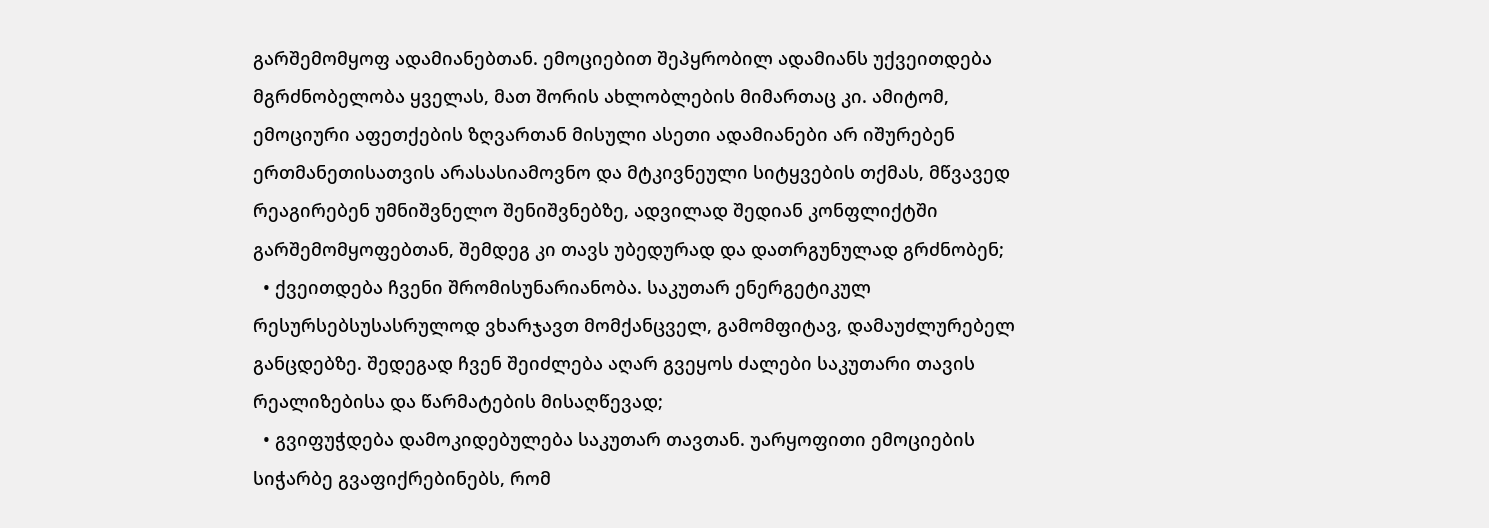გარშემომყოფ ადამიანებთან. ემოციებით შეპყრობილ ადამიანს უქვეითდება მგრძნობელობა ყველას, მათ შორის ახლობლების მიმართაც კი. ამიტომ, ემოციური აფეთქების ზღვართან მისული ასეთი ადამიანები არ იშურებენ ერთმანეთისათვის არასასიამოვნო და მტკივნეული სიტყვების თქმას, მწვავედ რეაგირებენ უმნიშვნელო შენიშვნებზე, ადვილად შედიან კონფლიქტში გარშემომყოფებთან, შემდეგ კი თავს უბედურად და დათრგუნულად გრძნობენ;
  • ქვეითდება ჩვენი შრომისუნარიანობა. საკუთარ ენერგეტიკულ რესურსებსუსასრულოდ ვხარჯავთ მომქანცველ, გამომფიტავ, დამაუძლურებელ  განცდებზე. შედეგად ჩვენ შეიძლება აღარ გვეყოს ძალები საკუთარი თავის რეალიზებისა და წარმატების მისაღწევად;
  • გვიფუჭდება დამოკიდებულება საკუთარ თავთან. უარყოფითი ემოციების სიჭარბე გვაფიქრებინებს, რომ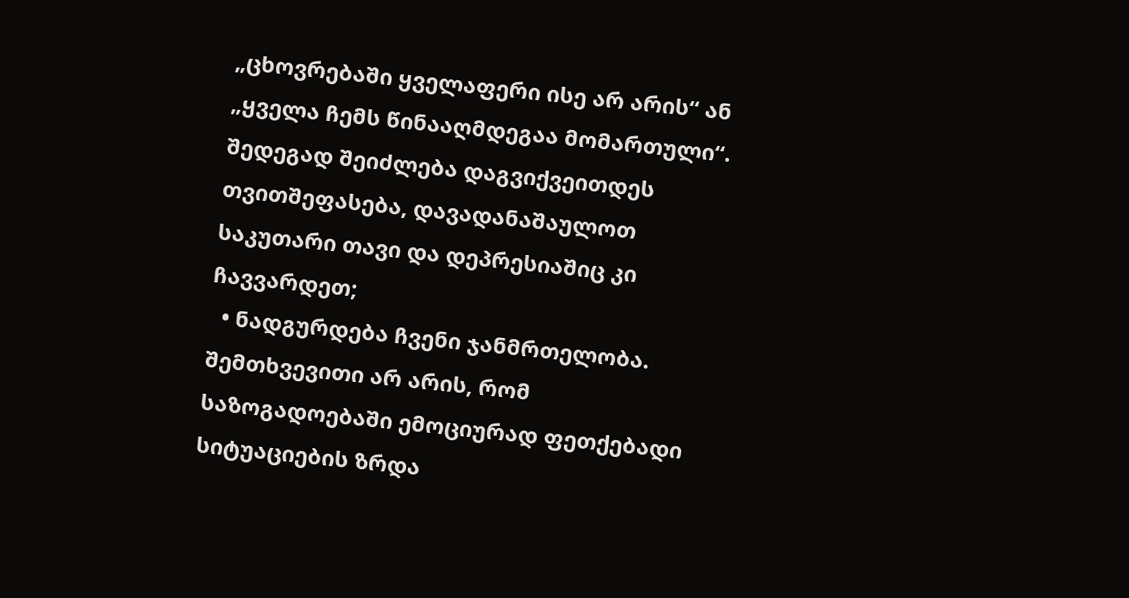„ცხოვრებაში ყველაფერი ისე არ არის“ ან „ყველა ჩემს წინააღმდეგაა მომართული“. შედეგად შეიძლება დაგვიქვეითდეს თვითშეფასება, დავადანაშაულოთ საკუთარი თავი და დეპრესიაშიც კი ჩავვარდეთ;
  • ნადგურდება ჩვენი ჯანმრთელობა. შემთხვევითი არ არის, რომ საზოგადოებაში ემოციურად ფეთქებადი სიტუაციების ზრდა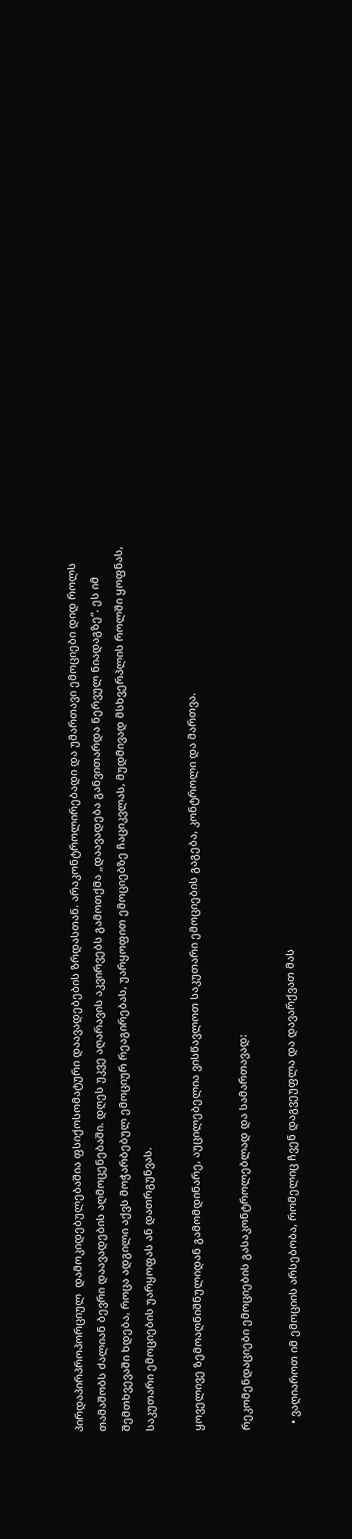პირდაპირპროპორციულ  დამოკიდებულებაშია ფსიქოსომატური დაავადებების ზრდასთან. არაკონტროლირებადი და უმართავი ემოციები დიდ როლს თამაშობს ძალიან ბევრი დაავადების აღმოცენებაში. დღეს უკვე აღარავის აკვირვებს გამოთქმა „დაავადება განვითარდა ნერვულ ნიადაგზე“. ეს იმ შემთხვევაში ხდება, როცა ადგილი აქვს მოჭარბებულ ემოციურ რეაგირებას, უარყოფით ემოციებზე ჩაციკვლას, მუდმივად მსხვერპლის როლში ყოფნას, საკუთარი ემოციების უარყოფას ან დათრგუნვას.

ყოველივე ზემოაღნიშნულიდან გამომდინარე, აუცილებელია ვისწავლოთ საკუთარი ემოციების გაგება, კონტროლი და მართვა.

რეკომენდაციები ემოციების გასაკონტროლებლად და სამართავად:

  • ვაღიაროთ იმ ემოციის არსებობა, რომელიც ჩვენ დაგვეუფლა და დავარქვათ მას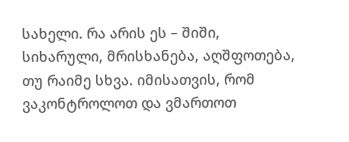სახელი. რა არის ეს – შიში, სიხარული, მრისხანება, აღშფოთება, თუ რაიმე სხვა. იმისათვის, რომ ვაკონტროლოთ და ვმართოთ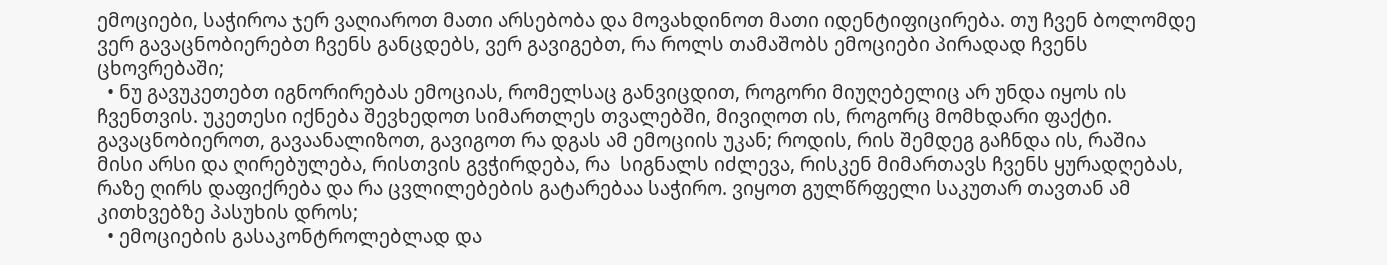ემოციები, საჭიროა ჯერ ვაღიაროთ მათი არსებობა და მოვახდინოთ მათი იდენტიფიცირება. თუ ჩვენ ბოლომდე ვერ გავაცნობიერებთ ჩვენს განცდებს, ვერ გავიგებთ, რა როლს თამაშობს ემოციები პირადად ჩვენს ცხოვრებაში;
  • ნუ გავუკეთებთ იგნორირებას ემოციას, რომელსაც განვიცდით, როგორი მიუღებელიც არ უნდა იყოს ის ჩვენთვის. უკეთესი იქნება შევხედოთ სიმართლეს თვალებში, მივიღოთ ის, როგორც მომხდარი ფაქტი. გავაცნობიეროთ, გავაანალიზოთ, გავიგოთ რა დგას ამ ემოციის უკან; როდის, რის შემდეგ გაჩნდა ის, რაშია მისი არსი და ღირებულება, რისთვის გვჭირდება, რა  სიგნალს იძლევა, რისკენ მიმართავს ჩვენს ყურადღებას, რაზე ღირს დაფიქრება და რა ცვლილებების გატარებაა საჭირო. ვიყოთ გულწრფელი საკუთარ თავთან ამ კითხვებზე პასუხის დროს;
  • ემოციების გასაკონტროლებლად და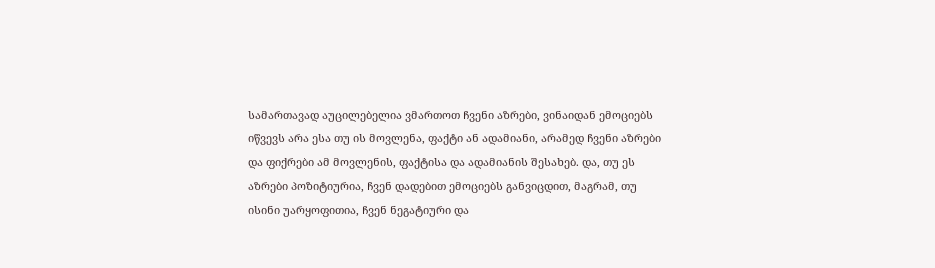სამართავად აუცილებელია ვმართოთ ჩვენი აზრები, ვინაიდან ემოციებს იწვევს არა ესა თუ ის მოვლენა, ფაქტი ან ადამიანი, არამედ ჩვენი აზრები და ფიქრები ამ მოვლენის, ფაქტისა და ადამიანის შესახებ. და, თუ ეს აზრები პოზიტიურია, ჩვენ დადებით ემოციებს განვიცდით, მაგრამ, თუ ისინი უარყოფითია, ჩვენ ნეგატიური და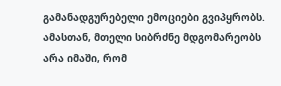გამანადგურებელი ემოციები გვიპყრობს. ამასთან, მთელი სიბრძნე მდგომარეობს არა იმაში, რომ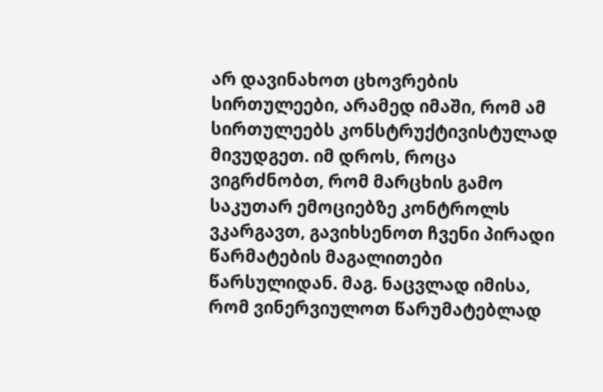არ დავინახოთ ცხოვრების სირთულეები, არამედ იმაში, რომ ამ სირთულეებს კონსტრუქტივისტულად მივუდგეთ. იმ დროს, როცა ვიგრძნობთ, რომ მარცხის გამო საკუთარ ემოციებზე კონტროლს ვკარგავთ, გავიხსენოთ ჩვენი პირადი წარმატების მაგალითები წარსულიდან. მაგ. ნაცვლად იმისა, რომ ვინერვიულოთ წარუმატებლად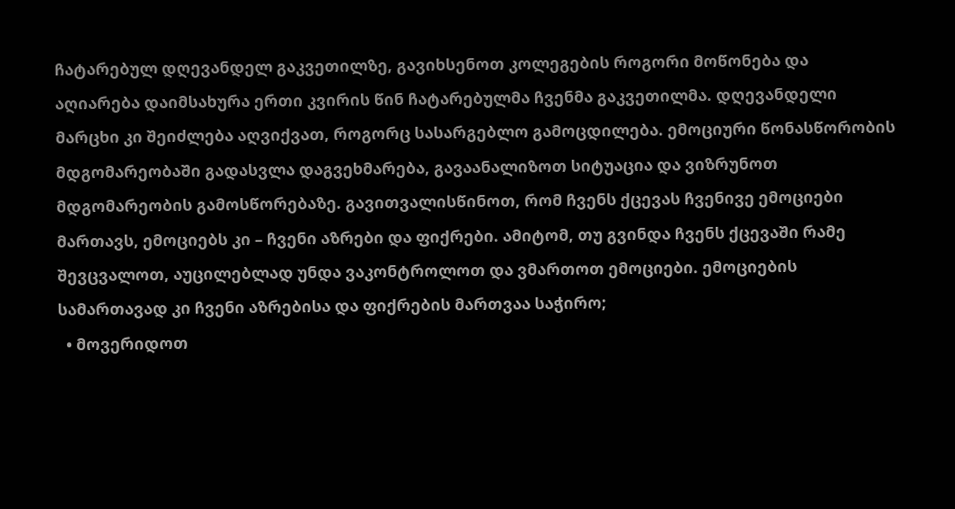ჩატარებულ დღევანდელ გაკვეთილზე, გავიხსენოთ კოლეგების როგორი მოწონება და აღიარება დაიმსახურა ერთი კვირის წინ ჩატარებულმა ჩვენმა გაკვეთილმა. დღევანდელი მარცხი კი შეიძლება აღვიქვათ, როგორც სასარგებლო გამოცდილება. ემოციური წონასწორობის მდგომარეობაში გადასვლა დაგვეხმარება, გავაანალიზოთ სიტუაცია და ვიზრუნოთ მდგომარეობის გამოსწორებაზე. გავითვალისწინოთ, რომ ჩვენს ქცევას ჩვენივე ემოციები მართავს, ემოციებს კი – ჩვენი აზრები და ფიქრები. ამიტომ, თუ გვინდა ჩვენს ქცევაში რამე შევცვალოთ, აუცილებლად უნდა ვაკონტროლოთ და ვმართოთ ემოციები. ემოციების სამართავად კი ჩვენი აზრებისა და ფიქრების მართვაა საჭირო;
  • მოვერიდოთ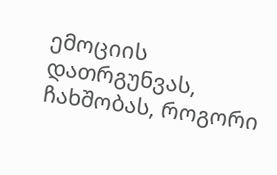ემოციის დათრგუნვას, ჩახშობას, როგორი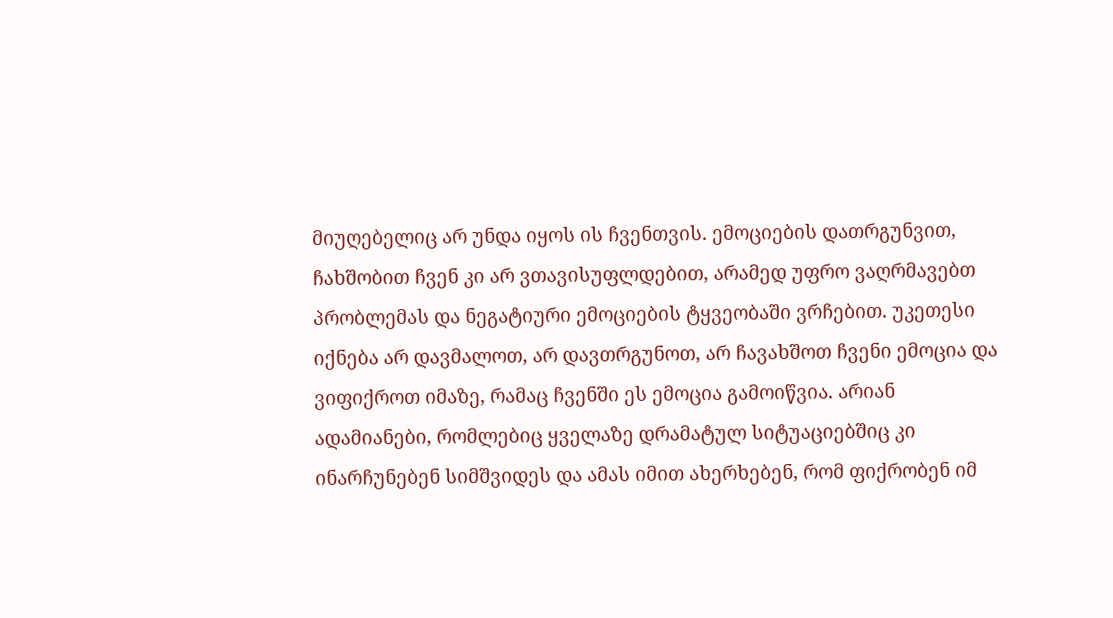მიუღებელიც არ უნდა იყოს ის ჩვენთვის. ემოციების დათრგუნვით, ჩახშობით ჩვენ კი არ ვთავისუფლდებით, არამედ უფრო ვაღრმავებთ პრობლემას და ნეგატიური ემოციების ტყვეობაში ვრჩებით. უკეთესი იქნება არ დავმალოთ, არ დავთრგუნოთ, არ ჩავახშოთ ჩვენი ემოცია და ვიფიქროთ იმაზე, რამაც ჩვენში ეს ემოცია გამოიწვია. არიან ადამიანები, რომლებიც ყველაზე დრამატულ სიტუაციებშიც კი ინარჩუნებენ სიმშვიდეს და ამას იმით ახერხებენ, რომ ფიქრობენ იმ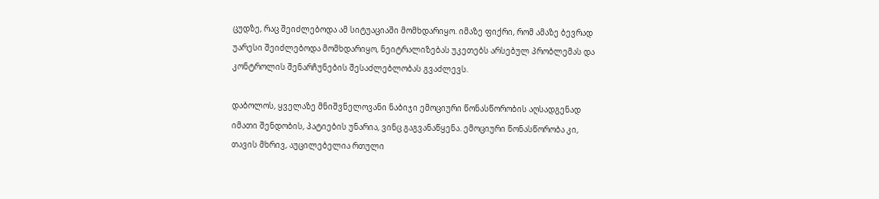ცუდზე, რაც შეიძლებოდა ამ სიტუაციაში მომხდარიყო. იმაზე ფიქრი, რომ ამაზე ბევრად უარესი შეიძლებოდა მომხდარიყო, ნეიტრალიზებას უკეთებს არსებულ პრობლემას და კონტროლის შენარჩუნების შესაძლებლობას გვაძლევს.

დაბოლოს, ყველაზე მნიშვნელოვანი ნაბიჯი ემოციური წონასწორობის აღსადგენად იმათი შენდობის, პატიების უნარია, ვინც გაგვანაწყენა. ემოციური წონასწორობა კი, თავის მხრივ, აუცილებელია რთული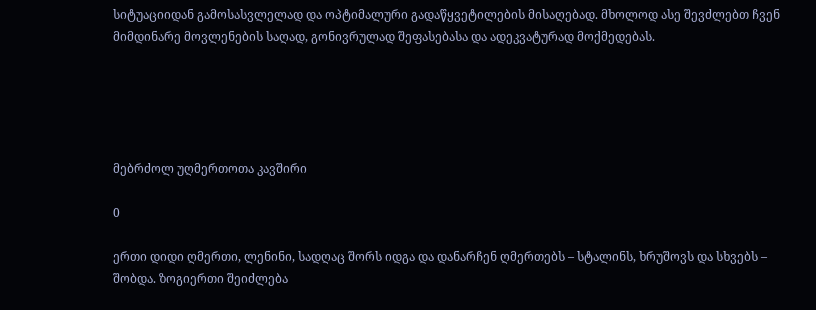სიტუაციიდან გამოსასვლელად და ოპტიმალური გადაწყვეტილების მისაღებად. მხოლოდ ასე შევძლებთ ჩვენ მიმდინარე მოვლენების საღად, გონივრულად შეფასებასა და ადეკვატურად მოქმედებას.





მებრძოლ უღმერთოთა კავშირი

0

ერთი დიდი ღმერთი, ლენინი, სადღაც შორს იდგა და დანარჩენ ღმერთებს – სტალინს, ხრუშოვს და სხვებს – შობდა. ზოგიერთი შეიძლება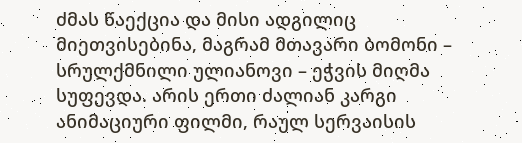ძმას წაექცია და მისი ადგილიც მიეთვისებინა, მაგრამ მთავარი ბომონი – სრულქმნილი ულიანოვი – ეჭვის მიღმა სუფევდა. არის ერთი ძალიან კარგი ანიმაციური ფილმი, რაულ სერვაისის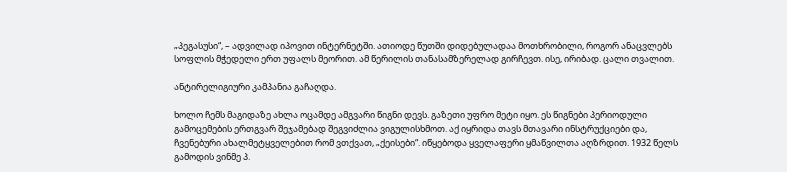„პეგასუსი“, – ადვილად იპოვით ინტერნეტში. ათიოდე წუთში დიდებულადაა მოთხრობილი, როგორ ანაცვლებს სოფლის მჭედელი ერთ უფალს მეორით. ამ წერილის თანასამზერელად გირჩევთ. ისე, ირიბად. ცალი თვალით.

ანტირელიგიური კამპანია გაჩაღდა.

ხოლო ჩემს მაგიდაზე ახლა ოცამდე ამგვარი წიგნი დევს. გაზეთი უფრო მეტი იყო. ეს წიგნები პერიოდული გამოცემების ერთგვარ შეჯამებად შეგვიძლია ვიგულისხმოთ. აქ იყრიდა თავს მთავარი ინსტრუქციები და, ჩვენებური ახალმეტყველებით რომ ვთქვათ, „ქეისები“. იწყებოდა ყველაფერი ყმაწვილთა აღზრდით. 1932 წელს გამოდის ვინმე პ.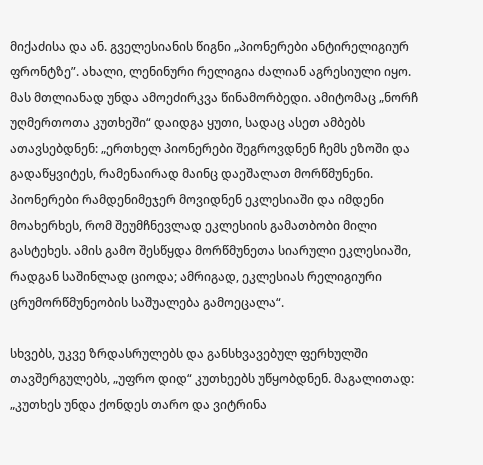მიქაძისა და ან. გველესიანის წიგნი „პიონერები ანტირელიგიურ ფრონტზე”. ახალი, ლენინური რელიგია ძალიან აგრესიული იყო. მას მთლიანად უნდა ამოეძირკვა წინამორბედი. ამიტომაც „ნორჩ უღმერთოთა კუთხეში“ დაიდგა ყუთი, სადაც ასეთ ამბებს ათავსებდნენ: „ერთხელ პიონერები შეგროვდნენ ჩემს ეზოში და გადაწყვიტეს, რამენაირად მაინც დაეშალათ მორწმუნენი. პიონერები რამდენიმეჯერ მოვიდნენ ეკლესიაში და იმდენი მოახერხეს, რომ შეუმჩნევლად ეკლესიის გამათბობი მილი გასტეხეს. ამის გამო შესწყდა მორწმუნეთა სიარული ეკლესიაში, რადგან საშინლად ციოდა; ამრიგად, ეკლესიას რელიგიური ცრუმორწმუნეობის საშუალება გამოეცალა“.

სხვებს, უკვე ზრდასრულებს და განსხვავებულ ფერხულში თავშერგულებს, „უფრო დიდ“ კუთხეებს უწყობდნენ. მაგალითად: „კუთხეს უნდა ქონდეს თარო და ვიტრინა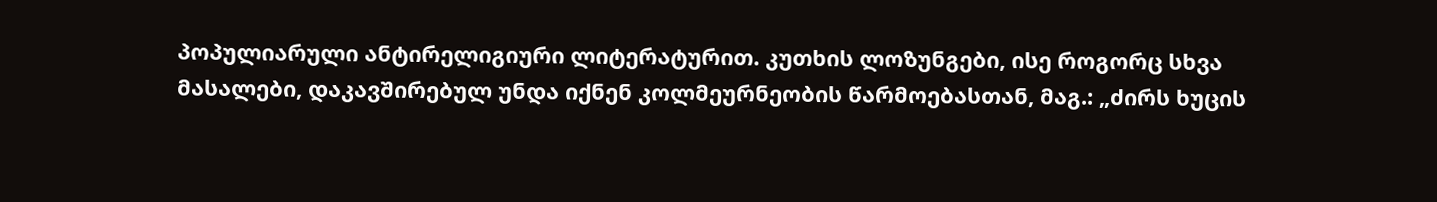პოპულიარული ანტირელიგიური ლიტერატურით. კუთხის ლოზუნგები, ისე როგორც სხვა მასალები, დაკავშირებულ უნდა იქნენ კოლმეურნეობის წარმოებასთან, მაგ.: „ძირს ხუცის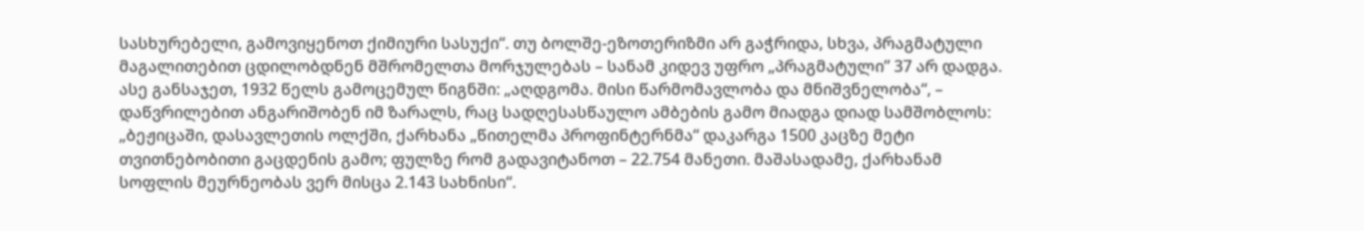სასხურებელი, გამოვიყენოთ ქიმიური სასუქი“. თუ ბოლშე-ეზოთერიზმი არ გაჭრიდა, სხვა, პრაგმატული მაგალითებით ცდილობდნენ მშრომელთა მორჯულებას – სანამ კიდევ უფრო „პრაგმატული” 37 არ დადგა. ასე განსაჯეთ, 1932 წელს გამოცემულ წიგნში: „აღდგომა. მისი წარმომავლობა და მნიშვნელობა“, – დაწვრილებით ანგარიშობენ იმ ზარალს, რაც სადღესასწაულო ამბების გამო მიადგა დიად სამშობლოს: „ბეჟიცაში, დასავლეთის ოლქში, ქარხანა „წითელმა პროფინტერნმა“ დაკარგა 1500 კაცზე მეტი თვითნებობითი გაცდენის გამო; ფულზე რომ გადავიტანოთ – 22.754 მანეთი. მაშასადამე, ქარხანამ სოფლის მეურნეობას ვერ მისცა 2.143 სახნისი“.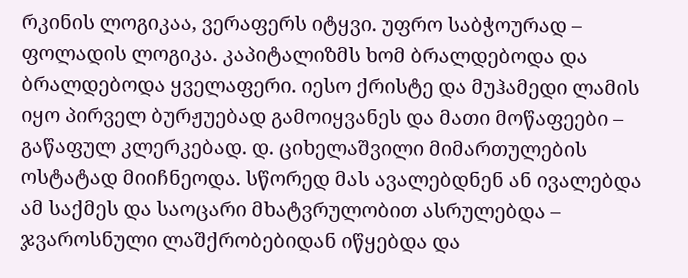რკინის ლოგიკაა, ვერაფერს იტყვი. უფრო საბჭოურად – ფოლადის ლოგიკა. კაპიტალიზმს ხომ ბრალდებოდა და ბრალდებოდა ყველაფერი. იესო ქრისტე და მუჰამედი ლამის იყო პირველ ბურჟუებად გამოიყვანეს და მათი მოწაფეები – გაწაფულ კლერკებად. დ. ციხელაშვილი მიმართულების ოსტატად მიიჩნეოდა. სწორედ მას ავალებდნენ ან ივალებდა ამ საქმეს და საოცარი მხატვრულობით ასრულებდა – ჯვაროსნული ლაშქრობებიდან იწყებდა და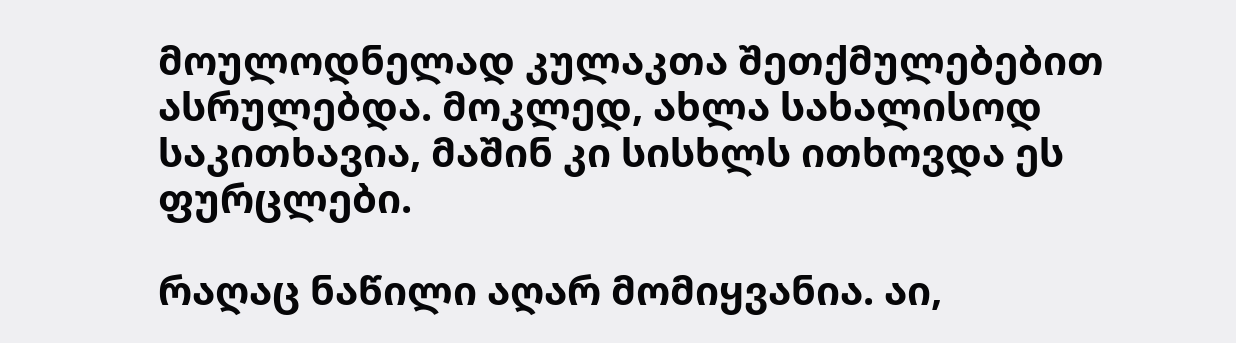მოულოდნელად კულაკთა შეთქმულებებით ასრულებდა. მოკლედ, ახლა სახალისოდ საკითხავია, მაშინ კი სისხლს ითხოვდა ეს ფურცლები.

რაღაც ნაწილი აღარ მომიყვანია. აი,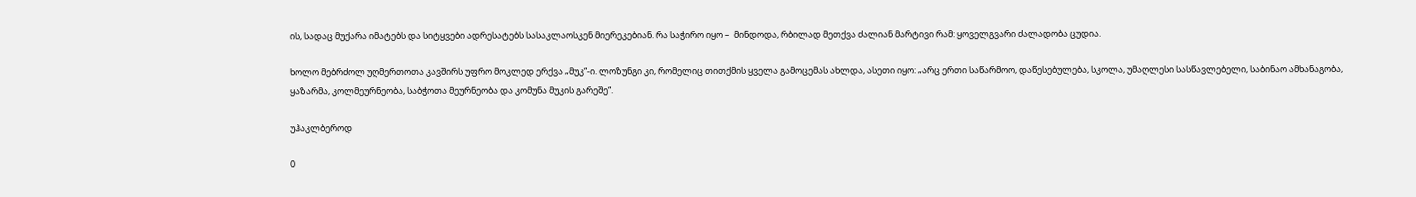ის, სადაც მუქარა იმატებს და სიტყვები ადრესატებს სასაკლაოსკენ მიერეკებიან. რა საჭირო იყო –  მინდოდა, რბილად მეთქვა ძალიან მარტივი რამ: ყოველგვარი ძალადობა ცუდია.

ხოლო მებრძოლ უღმერთოთა კავშირს უფრო მოკლედ ერქვა „მუკ“-ი. ლოზუნგი კი, რომელიც თითქმის ყველა გამოცემას ახლდა, ასეთი იყო: „არც ერთი საწარმოო, დაწესებულება, სკოლა, უმაღლესი სასწავლებელი, საბინაო ამხანაგობა, ყაზარმა, კოლმეურნეობა, საბჭოთა მეურნეობა და კომუნა მუკის გარეშე“.

უჰაკლბეროდ

0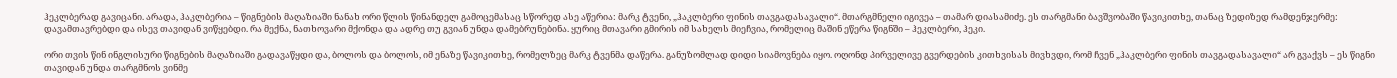ჰეკლბერად გავიცანი. არადა, ჰაკლბერია – წიგნების მაღაზიაში ნანახ ორი წლის წინანდელ გამოცემასაც სწორედ ასე აწერია: მარკ ტვენი, „ჰაკლბერი ფინის თავგადასავალი“. მთარგმნელი იგივეა – თამარ დიასამიძე. ეს თარგმანი ბავშვობაში წავიკითხე, თანაც ზედიზედ რამდენჯერმე: დავამთავრებდი და ისევ თავიდან ვიწყებდი. რა მექნა, ნათხოვარი მქონდა და ადრე თუ გვიან უნდა დამებრუნებინა. ყურიც მთავარი გმირის იმ სახელს მიეჩვია, რომელიც მაშინ ეწერა წიგნში – ჰეკლბერი, ჰეკი.

ორი თვის წინ ინგლისური წიგნების მაღაზიაში გადავაწყდი და, ბოლოს და ბოლოს, იმ ენაზე წავიკითხე, რომელზეც მარკ ტვენმა დაწერა. განუზომლად დიდი სიამოვნება იყო. ოღონდ პირველივე გვერდების კითხვისას მივხვდი, რომ ჩვენ „ჰაკლბერი ფინის თავგადასავალი“ არ გვაქვს – ეს წიგნი თავიდან უნდა თარგმნოს ვინმე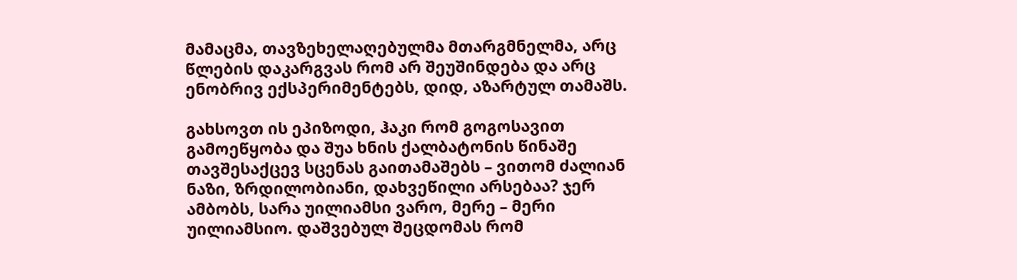მამაცმა, თავზეხელაღებულმა მთარგმნელმა, არც წლების დაკარგვას რომ არ შეუშინდება და არც ენობრივ ექსპერიმენტებს, დიდ, აზარტულ თამაშს.

გახსოვთ ის ეპიზოდი, ჰაკი რომ გოგოსავით გამოეწყობა და შუა ხნის ქალბატონის წინაშე თავშესაქცევ სცენას გაითამაშებს – ვითომ ძალიან ნაზი, ზრდილობიანი, დახვეწილი არსებაა? ჯერ ამბობს, სარა უილიამსი ვარო, მერე – მერი უილიამსიო. დაშვებულ შეცდომას რომ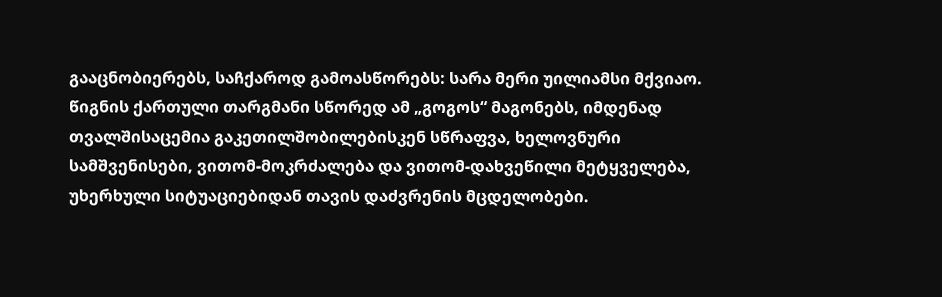გააცნობიერებს, საჩქაროდ გამოასწორებს: სარა მერი უილიამსი მქვიაო. წიგნის ქართული თარგმანი სწორედ ამ „გოგოს“ მაგონებს, იმდენად თვალშისაცემია გაკეთილშობილებისკენ სწრაფვა, ხელოვნური სამშვენისები, ვითომ-მოკრძალება და ვითომ-დახვეწილი მეტყველება, უხერხული სიტუაციებიდან თავის დაძვრენის მცდელობები.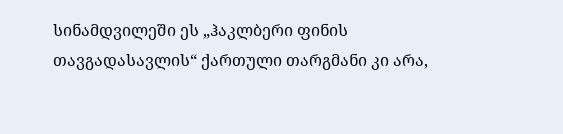სინამდვილეში ეს „ჰაკლბერი ფინის თავგადასავლის“ ქართული თარგმანი კი არა,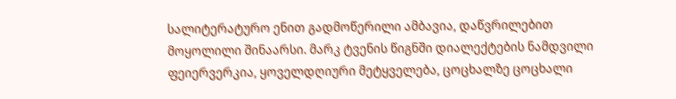სალიტერატურო ენით გადმოწერილი ამბავია, დაწვრილებით მოყოლილი შინაარსი. მარკ ტვენის წიგნში დიალექტების ნამდვილი ფეიერვერკია, ყოველდღიური მეტყველება, ცოცხალზე ცოცხალი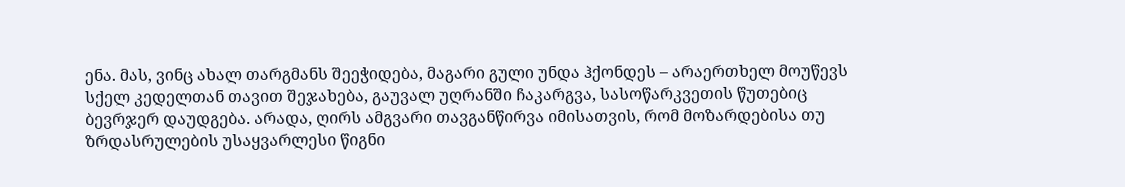ენა. მას, ვინც ახალ თარგმანს შეეჭიდება, მაგარი გული უნდა ჰქონდეს – არაერთხელ მოუწევს სქელ კედელთან თავით შეჯახება, გაუვალ უღრანში ჩაკარგვა, სასოწარკვეთის წუთებიც ბევრჯერ დაუდგება. არადა, ღირს ამგვარი თავგანწირვა იმისათვის, რომ მოზარდებისა თუ ზრდასრულების უსაყვარლესი წიგნი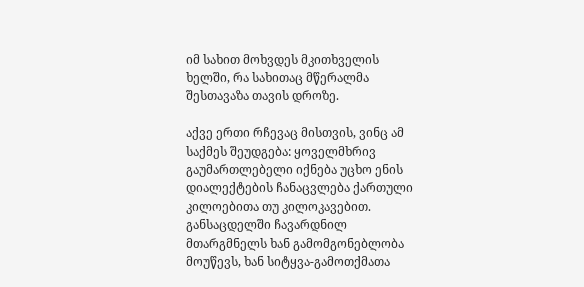იმ სახით მოხვდეს მკითხველის ხელში, რა სახითაც მწერალმა შესთავაზა თავის დროზე.

აქვე ერთი რჩევაც მისთვის, ვინც ამ საქმეს შეუდგება: ყოველმხრივ გაუმართლებელი იქნება უცხო ენის დიალექტების ჩანაცვლება ქართული კილოებითა თუ კილოკავებით. განსაცდელში ჩავარდნილ მთარგმნელს ხან გამომგონებლობა მოუწევს, ხან სიტყვა-გამოთქმათა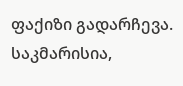ფაქიზი გადარჩევა. საკმარისია,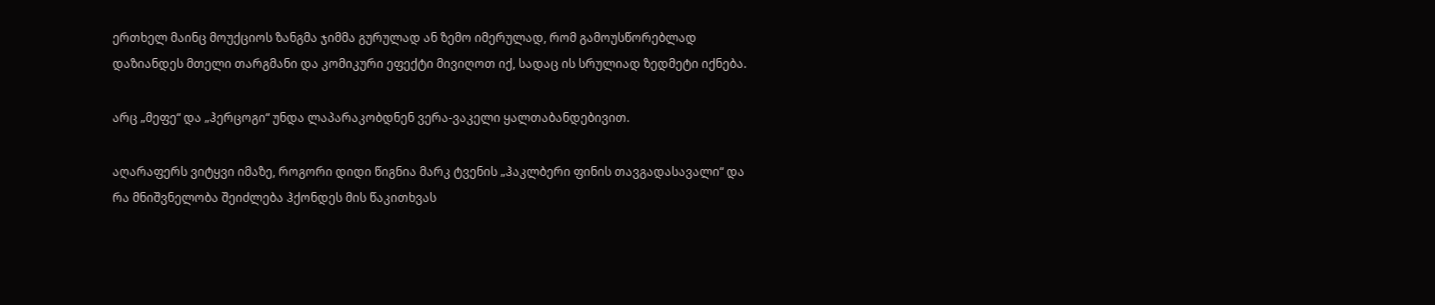ერთხელ მაინც მოუქციოს ზანგმა ჯიმმა გურულად ან ზემო იმერულად, რომ გამოუსწორებლად დაზიანდეს მთელი თარგმანი და კომიკური ეფექტი მივიღოთ იქ, სადაც ის სრულიად ზედმეტი იქნება.

არც „მეფე“ და „ჰერცოგი“ უნდა ლაპარაკობდნენ ვერა-ვაკელი ყალთაბანდებივით.

აღარაფერს ვიტყვი იმაზე, როგორი დიდი წიგნია მარკ ტვენის „ჰაკლბერი ფინის თავგადასავალი“ და რა მნიშვნელობა შეიძლება ჰქონდეს მის წაკითხვას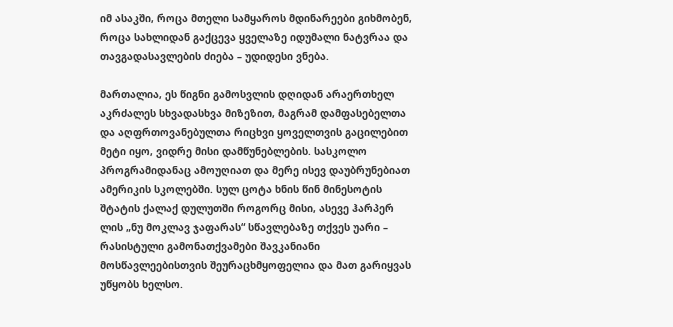იმ ასაკში, როცა მთელი სამყაროს მდინარეები გიხმობენ, როცა სახლიდან გაქცევა ყველაზე იდუმალი ნატვრაა და თავგადასავლების ძიება – უდიდესი ვნება.

მართალია, ეს წიგნი გამოსვლის დღიდან არაერთხელ აკრძალეს სხვადასხვა მიზეზით, მაგრამ დამფასებელთა და აღფრთოვანებულთა რიცხვი ყოველთვის გაცილებით მეტი იყო, ვიდრე მისი დამწუნებლების. სასკოლო პროგრამიდანაც ამოუღიათ და მერე ისევ დაუბრუნებიათ ამერიკის სკოლებში. სულ ცოტა ხნის წინ მინესოტის შტატის ქალაქ დულუთში როგორც მისი, ასევე ჰარპერ ლის „ნუ მოკლავ ჯაფარას“ სწავლებაზე თქვეს უარი – რასისტული გამონათქვამები შავკანიანი მოსწავლეებისთვის შეურაცხმყოფელია და მათ გარიყვას უწყობს ხელსო.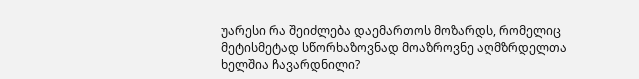უარესი რა შეიძლება დაემართოს მოზარდს, რომელიც მეტისმეტად სწორხაზოვნად მოაზროვნე აღმზრდელთა ხელშია ჩავარდნილი?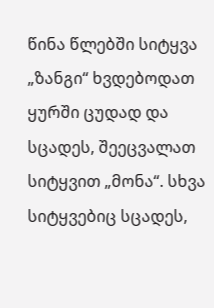წინა წლებში სიტყვა „ზანგი“ ხვდებოდათ ყურში ცუდად და სცადეს, შეეცვალათ სიტყვით „მონა“. სხვა სიტყვებიც სცადეს,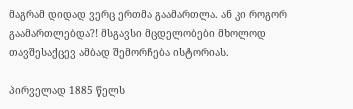მაგრამ დიდად ვერც ერთმა გაამართლა. ან კი როგორ გაამართლებდა?! მსგავსი მცდელობები მხოლოდ თავშესაქცევ ამბად შემორჩება ისტორიას.

პირველად 1885 წელს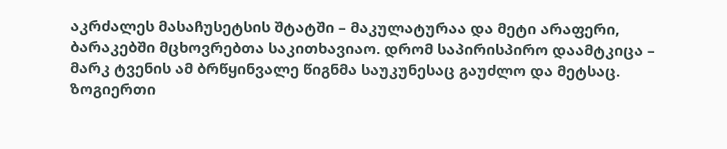აკრძალეს მასაჩუსეტსის შტატში – მაკულატურაა და მეტი არაფერი, ბარაკებში მცხოვრებთა საკითხავიაო. დრომ საპირისპირო დაამტკიცა – მარკ ტვენის ამ ბრწყინვალე წიგნმა საუკუნესაც გაუძლო და მეტსაც. ზოგიერთი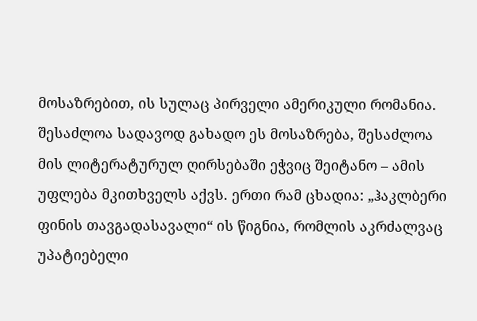მოსაზრებით, ის სულაც პირველი ამერიკული რომანია. შესაძლოა სადავოდ გახადო ეს მოსაზრება, შესაძლოა მის ლიტერატურულ ღირსებაში ეჭვიც შეიტანო – ამის უფლება მკითხველს აქვს. ერთი რამ ცხადია: „ჰაკლბერი ფინის თავგადასავალი“ ის წიგნია, რომლის აკრძალვაც უპატიებელი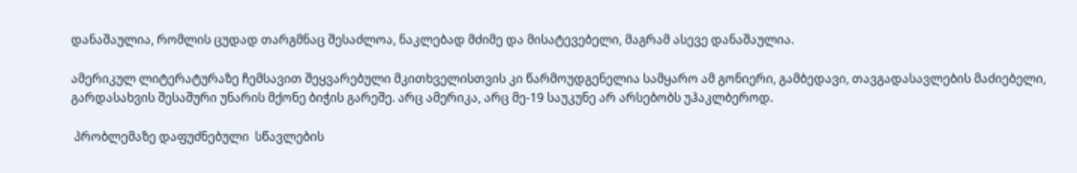დანაშაულია, რომლის ცუდად თარგმნაც შესაძლოა, ნაკლებად მძიმე და მისატევებელი, მაგრამ ასევე დანაშაულია.

ამერიკულ ლიტერატურაზე ჩემსავით შეყვარებული მკითხველისთვის კი წარმოუდგენელია სამყარო ამ გონიერი, გამბედავი, თავგადასავლების მაძიებელი, გარდასახვის შესაშური უნარის მქონე ბიჭის გარეშე. არც ამერიკა, არც მე-19 საუკუნე არ არსებობს უჰაკლბეროდ.

 პრობლემაზე დაფუძნებული  სწავლების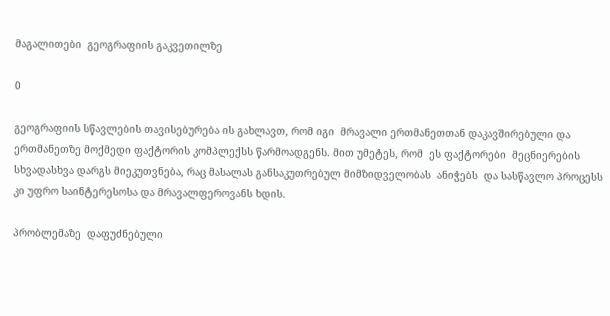მაგალითები  გეოგრაფიის გაკვეთილზე

0

გეოგრაფიის სწავლების თავისებურება ის გახლავთ, რომ იგი  მრავალი ერთმანეთთან დაკავშირებული და ერთმანეთზე მოქმედი ფაქტორის კომპლექსს წარმოადგენს. მით უმეტეს, რომ  ეს ფაქტორები  მეცნიერების სხვადასხვა დარგს მიეკუთვნება, რაც მასალას განსაკუთრებულ მიმზიდველობას  ანიჭებს  და სასწავლო პროცესს კი უფრო საინტერესოსა და მრავალფეროვანს ხდის.

პრობლემაზე  დაფუძნებული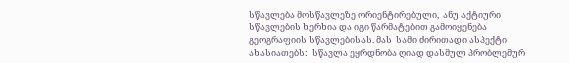სწავლება მოსწავლეზე ორიენტირებული,  ანუ აქტიური სწავლების ხერხია და იგი წარმატებით გამოიყენება გეოგრაფიის სწავლებისას. მას  სამი ძირითადი ასპექტი ახასიათებს:  სწავლა ეყრდნობა ღიად დასმულ პრობლემურ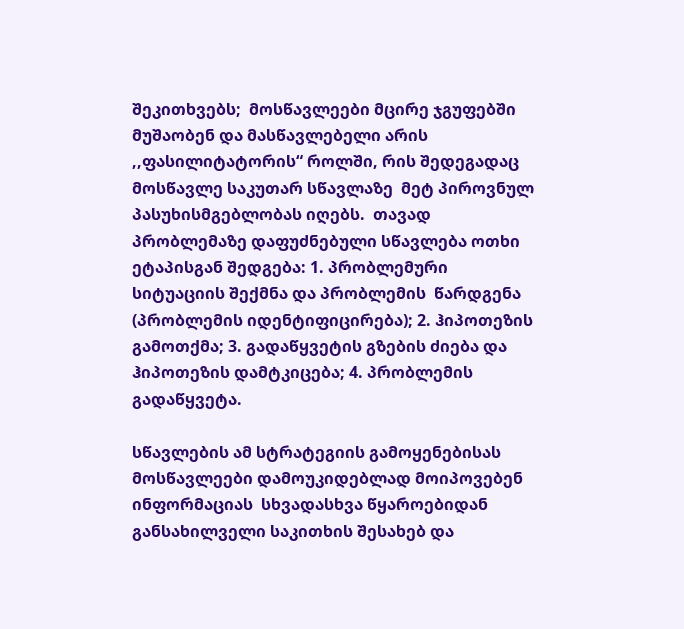შეკითხვებს;  მოსწავლეები მცირე ჯგუფებში მუშაობენ და მასწავლებელი არის ,,ფასილიტატორის“ როლში, რის შედეგადაც მოსწავლე საკუთარ სწავლაზე  მეტ პიროვნულ პასუხისმგებლობას იღებს.  თავად პრობლემაზე დაფუძნებული სწავლება ოთხი ეტაპისგან შედგება: 1. პრობლემური სიტუაციის შექმნა და პრობლემის  წარდგენა (პრობლემის იდენტიფიცირება); 2. ჰიპოთეზის გამოთქმა; 3. გადაწყვეტის გზების ძიება და ჰიპოთეზის დამტკიცება; 4. პრობლემის გადაწყვეტა.

სწავლების ამ სტრატეგიის გამოყენებისას მოსწავლეები დამოუკიდებლად მოიპოვებენ ინფორმაციას  სხვადასხვა წყაროებიდან განსახილველი საკითხის შესახებ და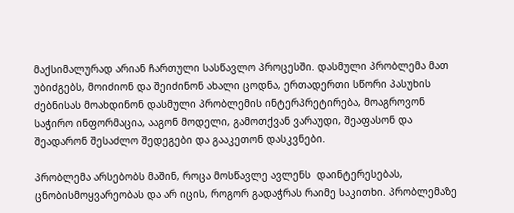მაქსიმალურად არიან ჩართული სასწავლო პროცესში. დასმული პრობლემა მათ  უბიძგებს, მოიძიონ და შეიძინონ ახალი ცოდნა, ერთადერთი სწორი პასუხის ძებნისას მოახდინონ დასმული პრობლემის ინტერპრეტირება, მოაგროვონ საჭირო ინფორმაცია, ააგონ მოდელი, გამოთქვან ვარაუდი, შეაფასონ და შეადარონ შესაძლო შედეგები და გააკეთონ დასკვნები.

პრობლემა არსებობს მაშინ, როცა მოსწავლე ავლენს  დაინტერესებას, ცნობისმოყვარეობას და არ იცის, როგორ გადაჭრას რაიმე საკითხი. პრობლემაზე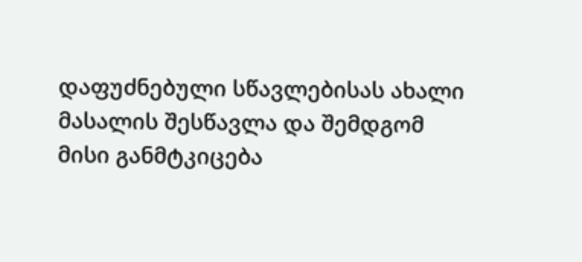დაფუძნებული სწავლებისას ახალი მასალის შესწავლა და შემდგომ მისი განმტკიცება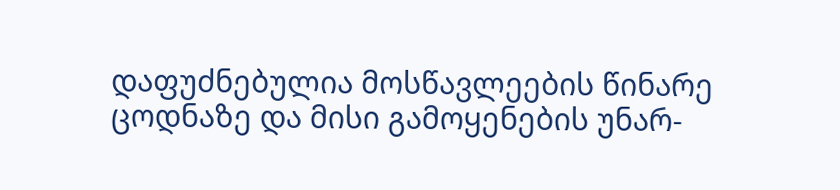დაფუძნებულია მოსწავლეების წინარე ცოდნაზე და მისი გამოყენების უნარ-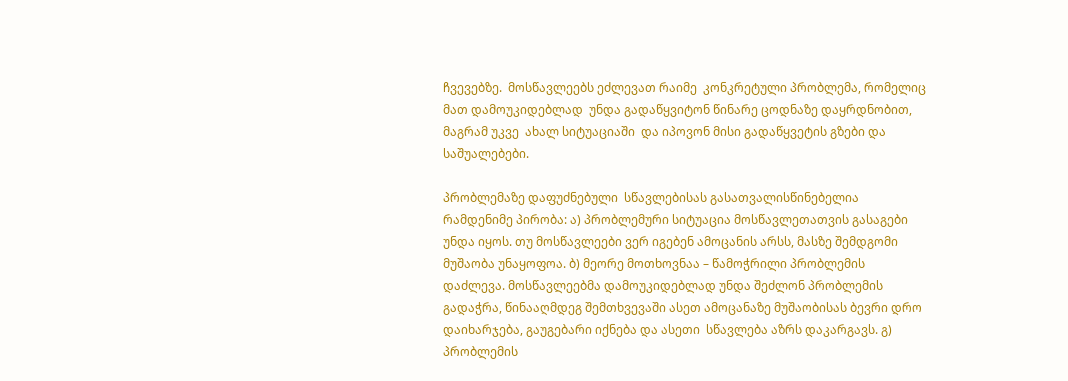ჩვევებზე.  მოსწავლეებს ეძლევათ რაიმე  კონკრეტული პრობლემა, რომელიც მათ დამოუკიდებლად  უნდა გადაწყვიტონ წინარე ცოდნაზე დაყრდნობით, მაგრამ უკვე  ახალ სიტუაციაში  და იპოვონ მისი გადაწყვეტის გზები და საშუალებები.

პრობლემაზე დაფუძნებული  სწავლებისას გასათვალისწინებელია რამდენიმე პირობა: ა) პრობლემური სიტუაცია მოსწავლეთათვის გასაგები უნდა იყოს. თუ მოსწავლეები ვერ იგებენ ამოცანის არსს, მასზე შემდგომი მუშაობა უნაყოფოა. ბ) მეორე მოთხოვნაა – წამოჭრილი პრობლემის დაძლევა. მოსწავლეებმა დამოუკიდებლად უნდა შეძლონ პრობლემის გადაჭრა, წინააღმდეგ შემთხვევაში ასეთ ამოცანაზე მუშაობისას ბევრი დრო დაიხარჯება, გაუგებარი იქნება და ასეთი  სწავლება აზრს დაკარგავს. გ) პრობლემის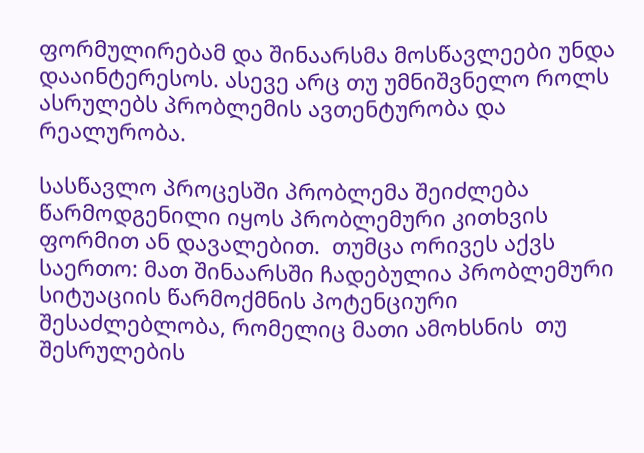ფორმულირებამ და შინაარსმა მოსწავლეები უნდა დააინტერესოს. ასევე არც თუ უმნიშვნელო როლს ასრულებს პრობლემის ავთენტურობა და  რეალურობა.

სასწავლო პროცესში პრობლემა შეიძლება წარმოდგენილი იყოს პრობლემური კითხვის ფორმით ან დავალებით.  თუმცა ორივეს აქვს საერთო: მათ შინაარსში ჩადებულია პრობლემური სიტუაციის წარმოქმნის პოტენციური  შესაძლებლობა, რომელიც მათი ამოხსნის  თუ შესრულების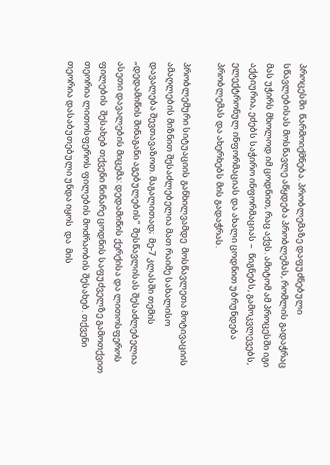პროცესში  წარმოიქმნება. პრობლემაზე დაფუძნებული სწავლებისას მოსწავლე აწყდება პრობლემას, რომლის გადაჭრაც მას უჭირს მხოლოდ იმ ცოდნით, რაც აქვს. ამიტომ ამ პროცესში იგი აქტიურია, ეძებს საჭირო ინფორმაციას –  წიგნებს, გამოკვლევებს, ელექტრონულ ინფორმაციას და ახალი ცოდნით უბრუნდება პრობლემას და ახერხებს მის გადაჭრას.

პრობლემური სიტუაციის განხილვამდე  მოსწავლეთა მოტივაციის ამაღლების მიზნით შესაძლებელია მათ რაიმე სახალისო დავალება შევთავაზოთ. მაგალითად;  მე-7 კლასში თემის „დედამიწის შინაგანი აგებულების“  შესწავლისას შესაძლებელია ასეთი დავალების მიცემა: დედამიწის ქერქისა და ლითოსფეროს ფილების  შესახებ თქვენი წინარე ცოდნის საფუძველზე გამოთქვით თეორია ლითოსფეროს ფილების მოძრაობის შესახებ. თქვენი თეორია დასაბუთებული უნდა იყოს  და  მის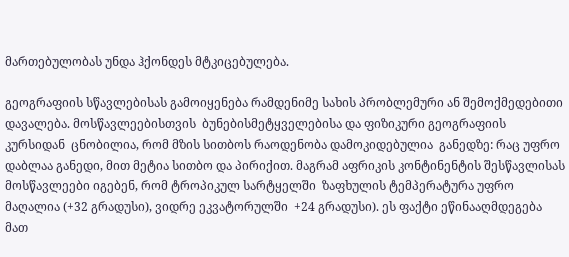მართებულობას უნდა ჰქონდეს მტკიცებულება.

გეოგრაფიის სწავლებისას გამოიყენება რამდენიმე სახის პრობლემური ან შემოქმედებითი დავალება. მოსწავლეებისთვის  ბუნებისმეტყველებისა და ფიზიკური გეოგრაფიის კურსიდან  ცნობილია, რომ მზის სითბოს რაოდენობა დამოკიდებულია  განედზე: რაც უფრო დაბლაა განედი, მით მეტია სითბო და პირიქით. მაგრამ აფრიკის კონტინენტის შესწავლისას  მოსწავლეები იგებენ, რომ ტროპიკულ სარტყელში  ზაფხულის ტემპერატურა უფრო მაღალია (+32 გრადუსი), ვიდრე ეკვატორულში  +24 გრადუსი). ეს ფაქტი ეწინააღმდეგება მათ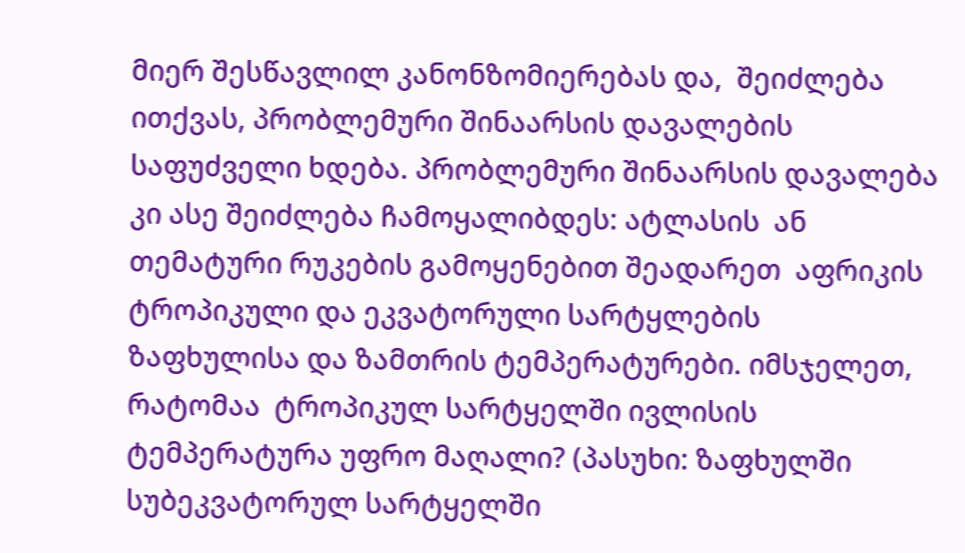მიერ შესწავლილ კანონზომიერებას და,  შეიძლება ითქვას, პრობლემური შინაარსის დავალების საფუძველი ხდება. პრობლემური შინაარსის დავალება კი ასე შეიძლება ჩამოყალიბდეს: ატლასის  ან თემატური რუკების გამოყენებით შეადარეთ  აფრიკის ტროპიკული და ეკვატორული სარტყლების  ზაფხულისა და ზამთრის ტემპერატურები. იმსჯელეთ, რატომაა  ტროპიკულ სარტყელში ივლისის ტემპერატურა უფრო მაღალი? (პასუხი: ზაფხულში სუბეკვატორულ სარტყელში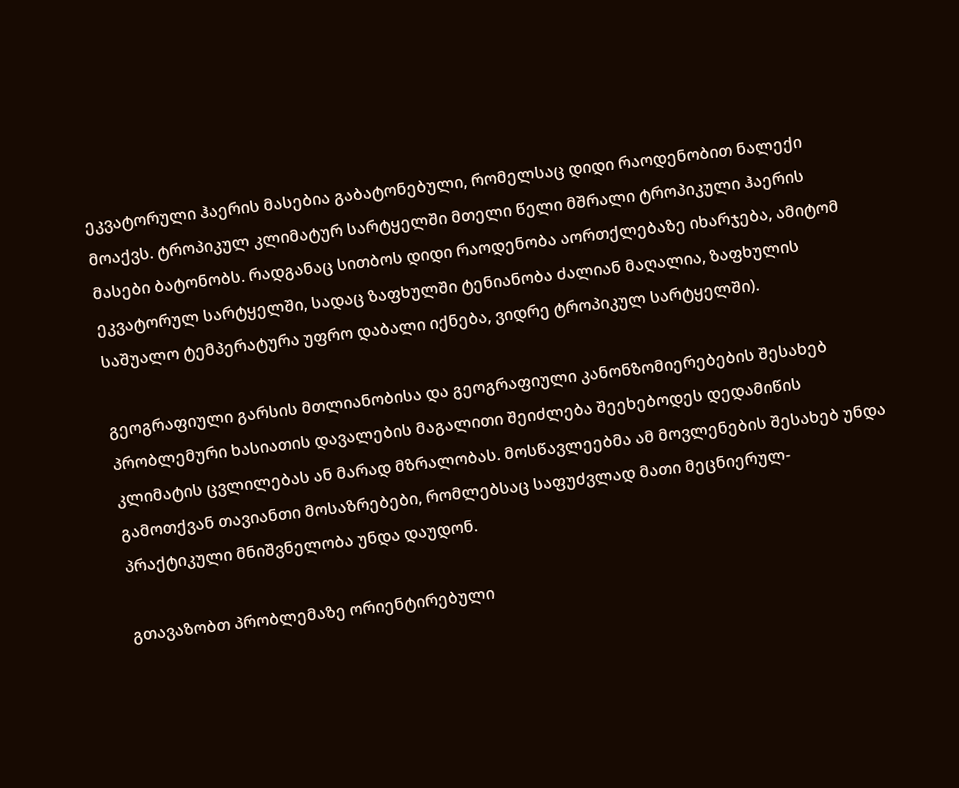ეკვატორული ჰაერის მასებია გაბატონებული, რომელსაც დიდი რაოდენობით ნალექი მოაქვს. ტროპიკულ კლიმატურ სარტყელში მთელი წელი მშრალი ტროპიკული ჰაერის მასები ბატონობს. რადგანაც სითბოს დიდი რაოდენობა აორთქლებაზე იხარჯება, ამიტომ ეკვატორულ სარტყელში, სადაც ზაფხულში ტენიანობა ძალიან მაღალია, ზაფხულის საშუალო ტემპერატურა უფრო დაბალი იქნება, ვიდრე ტროპიკულ სარტყელში).

გეოგრაფიული გარსის მთლიანობისა და გეოგრაფიული კანონზომიერებების შესახებ  პრობლემური ხასიათის დავალების მაგალითი შეიძლება შეეხებოდეს დედამიწის კლიმატის ცვლილებას ან მარად მზრალობას. მოსწავლეებმა ამ მოვლენების შესახებ უნდა გამოთქვან თავიანთი მოსაზრებები, რომლებსაც საფუძვლად მათი მეცნიერულ-პრაქტიკული მნიშვნელობა უნდა დაუდონ.

გთავაზობთ პრობლემაზე ორიენტირებული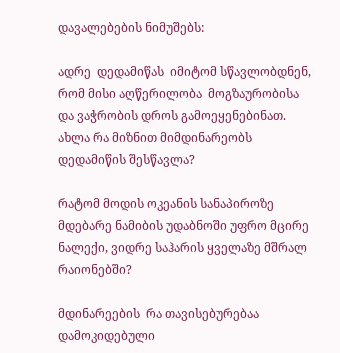დავალებების ნიმუშებს:

ადრე  დედამიწას  იმიტომ სწავლობდნენ, რომ მისი აღწერილობა  მოგზაურობისა და ვაჭრობის დროს გამოეყენებინათ.  ახლა რა მიზნით მიმდინარეობს დედამიწის შესწავლა?

რატომ მოდის ოკეანის სანაპიროზე მდებარე ნამიბის უდაბნოში უფრო მცირე ნალექი, ვიდრე საჰარის ყველაზე მშრალ რაიონებში?

მდინარეების  რა თავისებურებაა დამოკიდებული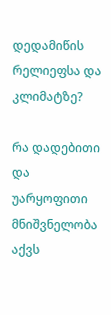დედამიწის რელიეფსა და კლიმატზე?

რა დადებითი და უარყოფითი მნიშვნელობა აქვს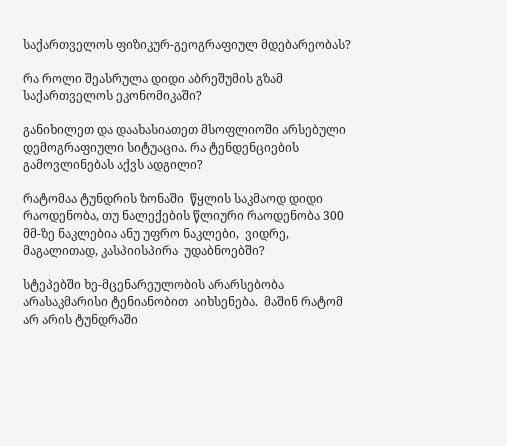საქართველოს ფიზიკურ-გეოგრაფიულ მდებარეობას?

რა როლი შეასრულა დიდი აბრეშუმის გზამ  საქართველოს ეკონომიკაში?

განიხილეთ და დაახასიათეთ მსოფლიოში არსებული დემოგრაფიული სიტუაცია. რა ტენდენციების გამოვლინებას აქვს ადგილი?

რატომაა ტუნდრის ზონაში  წყლის საკმაოდ დიდი რაოდენობა, თუ ნალექების წლიური რაოდენობა 300 მმ-ზე ნაკლებია ანუ უფრო ნაკლები,  ვიდრე, მაგალითად, კასპიისპირა  უდაბნოებში?

სტეპებში ხე-მცენარეულობის არარსებობა არასაკმარისი ტენიანობით  აიხსენება.  მაშინ რატომ  არ არის ტუნდრაში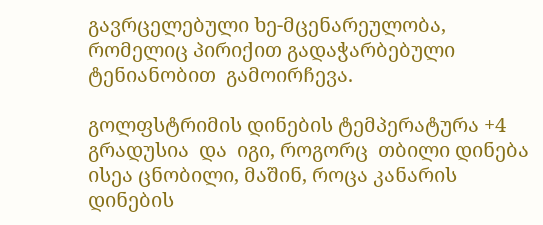გავრცელებული ხე-მცენარეულობა, რომელიც პირიქით გადაჭარბებული ტენიანობით  გამოირჩევა.

გოლფსტრიმის დინების ტემპერატურა +4 გრადუსია  და  იგი, როგორც  თბილი დინება ისეა ცნობილი, მაშინ, როცა კანარის დინების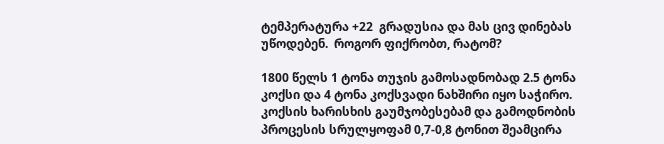ტემპერატურა +22  გრადუსია და მას ცივ დინებას უწოდებენ.  როგორ ფიქრობთ, რატომ?

1800 წელს 1 ტონა თუჯის გამოსადნობად 2.5 ტონა კოქსი და 4 ტონა კოქსვადი ნახშირი იყო საჭირო. კოქსის ხარისხის გაუმჯობესებამ და გამოდნობის პროცესის სრულყოფამ 0,7-0,8 ტონით შეამცირა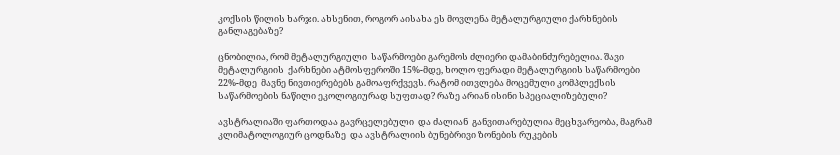კოქსის წილის ხარჯი. ახსენით, როგორ აისახა ეს მოვლენა მეტალურგიული ქარხნების განლაგებაზე?

ცნობილია, რომ მეტალურგიული  საწარმოები გარემოს ძლიერი დამაბინძურებელია. შავი მეტალურგიის  ქარხნები ატმოსფეროში 15%-მდე, ხოლო ფერადი მეტალურგიის საწარმოები  22%-მდე  მავნე ნივთიერებებს გამოაფრქვევს. რატომ ითვლება მოცემული კომპლექსის საწარმოების ნაწილი ეკოლოგიურად სუფთად? რაზე არიან ისინი სპეციალიზებული?

ავსტრალიაში ფართოდაა გავრცელებული  და ძალიან  განვითარებულია მეცხვარეობა, მაგრამ  კლიმატოლოგიურ ცოდნაზე  და ავსტრალიის ბუნებრივი ზონების რუკების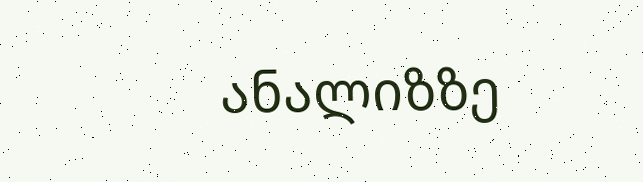ანალიზზე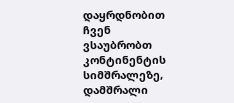დაყრდნობით  ჩვენ ვსაუბრობთ კონტინენტის სიმშრალეზე,  დამშრალი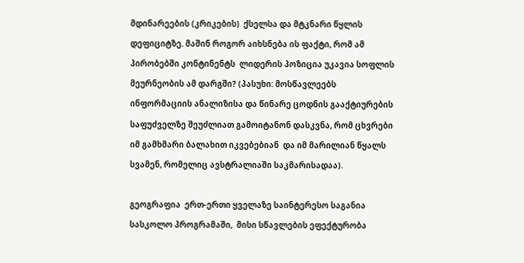მდინარეების (კრიკების)  ქსელსა და მტკნარი წყლის დეფიციტზე. მაშინ როგორ აიხსნება ის ფაქტი, რომ ამ პირობებში კონტინენტს  ლიდერის პოზიცია უკავია სოფლის მეურნეობის ამ დარგში? (პასუხი: მოსწავლეებს ინფორმაციის ანალიზისა და წინარე ცოდნის გააქტიურების საფუძველზე შეუძლიათ გამოიტანონ დასკვნა, რომ ცხვრები  იმ გამხმარი ბალახით იკვებებიან  და იმ მარილიან წყალს  სვამენ, რომელიც ავსტრალიაში საკმარისადაა).

გეოგრაფია  ერთ-ერთი ყველაზე საინტერესო საგანია სასკოლო პროგრამაში,  მისი სწავლების ეფექტურობა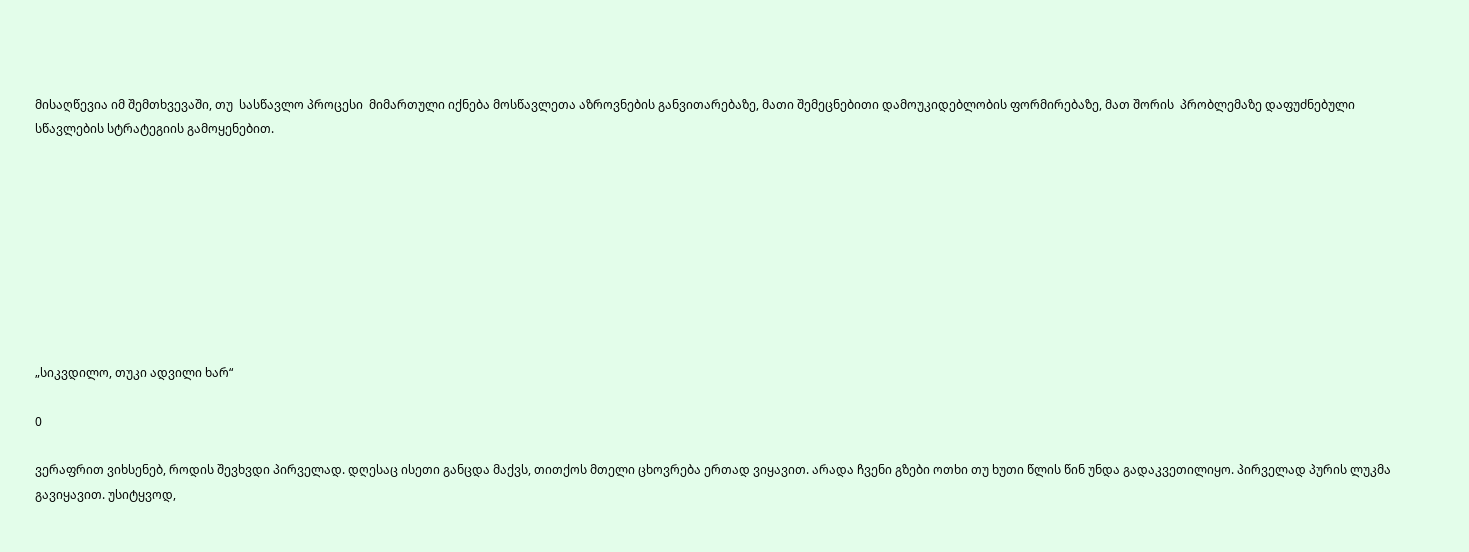მისაღწევია იმ შემთხვევაში, თუ  სასწავლო პროცესი  მიმართული იქნება მოსწავლეთა აზროვნების განვითარებაზე, მათი შემეცნებითი დამოუკიდებლობის ფორმირებაზე, მათ შორის  პრობლემაზე დაფუძნებული სწავლების სტრატეგიის გამოყენებით.









„სიკვდილო, თუკი ადვილი ხარ“

0

ვერაფრით ვიხსენებ, როდის შევხვდი პირველად. დღესაც ისეთი განცდა მაქვს, თითქოს მთელი ცხოვრება ერთად ვიყავით. არადა ჩვენი გზები ოთხი თუ ხუთი წლის წინ უნდა გადაკვეთილიყო. პირველად პურის ლუკმა გავიყავით. უსიტყვოდ,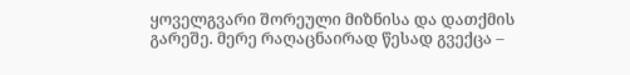ყოველგვარი შორეული მიზნისა და დათქმის გარეშე. მერე რაღაცნაირად წესად გვექცა –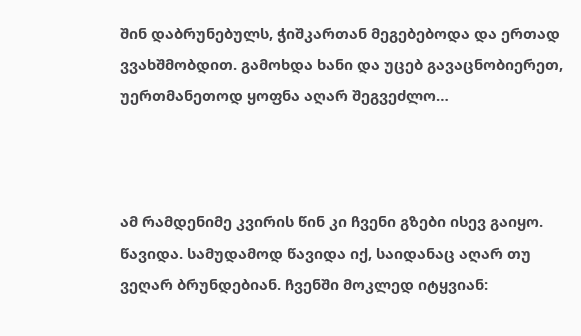შინ დაბრუნებულს, ჭიშკართან მეგებებოდა და ერთად ვვახშმობდით. გამოხდა ხანი და უცებ გავაცნობიერეთ, უერთმანეთოდ ყოფნა აღარ შეგვეძლო…



ამ რამდენიმე კვირის წინ კი ჩვენი გზები ისევ გაიყო. წავიდა. სამუდამოდ წავიდა იქ, საიდანაც აღარ თუ ვეღარ ბრუნდებიან. ჩვენში მოკლედ იტყვიან: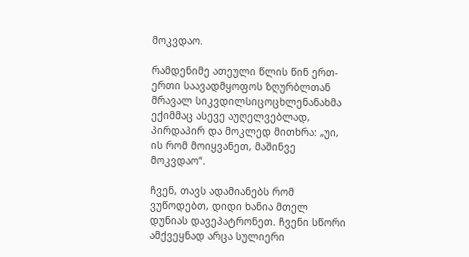მოკვდაო.

რამდენიმე ათეული წლის წინ ერთ-ერთი საავადმყოფოს ზღურბლთან მრავალ სიკვდილსიცოცხლენანახმა ექიმმაც ასევე აუღელვებლად, პირდაპირ და მოკლედ მითხრა: „უი, ის რომ მოიყვანეთ, მაშინვე მოკვდაო“.

ჩვენ, თავს ადამიანებს რომ ვუწოდებთ, დიდი ხანია მთელ დუნიას დავეპატრონეთ. ჩვენი სწორი ამქვეყნად არცა სულიერი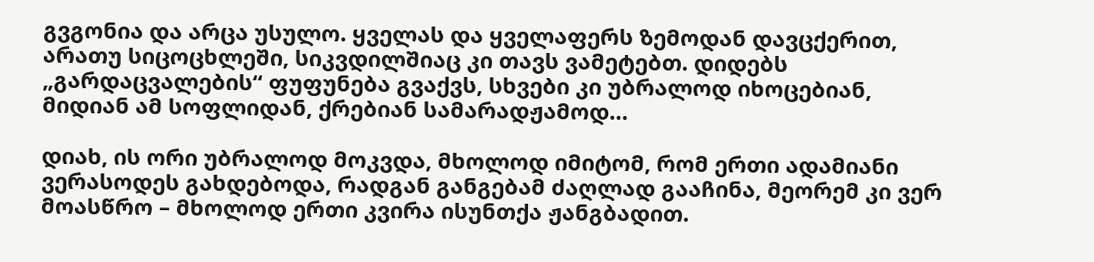გვგონია და არცა უსულო. ყველას და ყველაფერს ზემოდან დავცქერით, არათუ სიცოცხლეში, სიკვდილშიაც კი თავს ვამეტებთ. დიდებს „გარდაცვალების“ ფუფუნება გვაქვს, სხვები კი უბრალოდ იხოცებიან, მიდიან ამ სოფლიდან, ქრებიან სამარადჟამოდ…

დიახ, ის ორი უბრალოდ მოკვდა, მხოლოდ იმიტომ, რომ ერთი ადამიანი ვერასოდეს გახდებოდა, რადგან განგებამ ძაღლად გააჩინა, მეორემ კი ვერ მოასწრო – მხოლოდ ერთი კვირა ისუნთქა ჟანგბადით.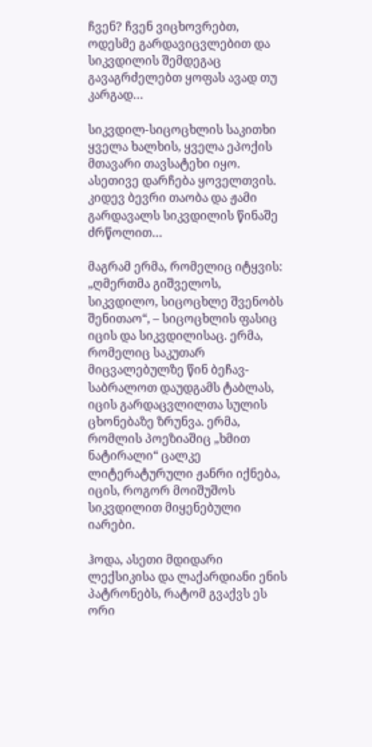ჩვენ? ჩვენ ვიცხოვრებთ, ოდესმე გარდავიცვლებით და სიკვდილის შემდეგაც გავაგრძელებთ ყოფას ავად თუ კარგად…

სიკვდილ-სიცოცხლის საკითხი ყველა ხალხის, ყველა ეპოქის მთავარი თავსატეხი იყო. ასეთივე დარჩება ყოველთვის. კიდევ ბევრი თაობა და ჟამი გარდავალს სიკვდილის წინაშე ძრწოლით…

მაგრამ ერმა, რომელიც იტყვის: „ღმერთმა გიშველოს, სიკვდილო, სიცოცხლე შვენობს შენითაო“, – სიცოცხლის ფასიც იცის და სიკვდილისაც. ერმა, რომელიც საკუთარ მიცვალებულზე წინ ბეჩავ-საბრალოთ დაუდგამს ტაბლას, იცის გარდაცვლილთა სულის ცხონებაზე ზრუნვა. ერმა, რომლის პოეზიაშიც „ხმით ნატირალი“ ცალკე ლიტერატურული ჟანრი იქნება, იცის, როგორ მოიშუშოს სიკვდილით მიყენებული იარები.

ჰოდა, ასეთი მდიდარი ლექსიკისა და ლაქარდიანი ენის პატრონებს, რატომ გვაქვს ეს ორი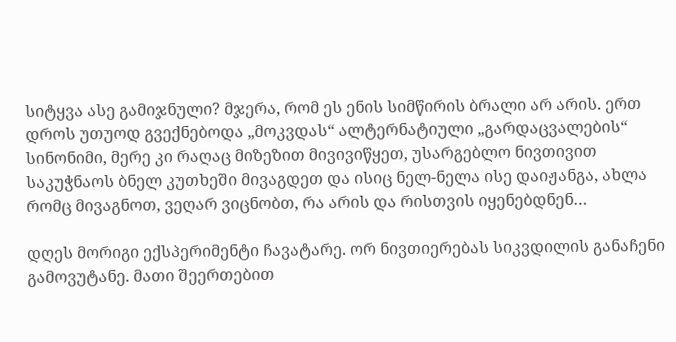სიტყვა ასე გამიჯნული? მჯერა, რომ ეს ენის სიმწირის ბრალი არ არის. ერთ დროს უთუოდ გვექნებოდა „მოკვდას“ ალტერნატიული „გარდაცვალების“ სინონიმი, მერე კი რაღაც მიზეზით მივივიწყეთ, უსარგებლო ნივთივით საკუჭნაოს ბნელ კუთხეში მივაგდეთ და ისიც ნელ-ნელა ისე დაიჟანგა, ახლა რომც მივაგნოთ, ვეღარ ვიცნობთ, რა არის და რისთვის იყენებდნენ…

დღეს მორიგი ექსპერიმენტი ჩავატარე. ორ ნივთიერებას სიკვდილის განაჩენი გამოვუტანე. მათი შეერთებით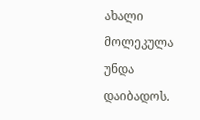ახალი მოლეკულა უნდა დაიბადოს.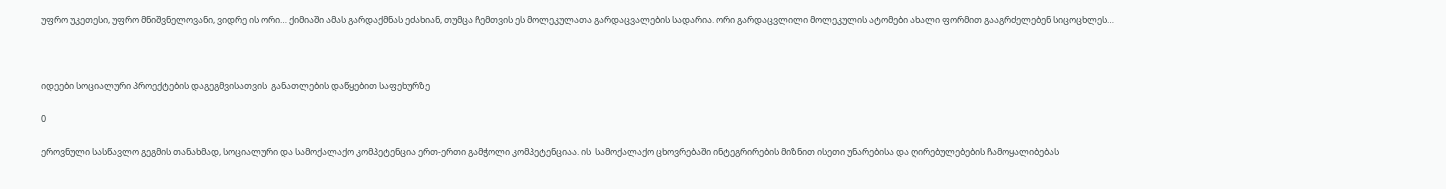უფრო უკეთესი, უფრო მნიშვნელოვანი, ვიდრე ის ორი… ქიმიაში ამას გარდაქმნას ეძახიან, თუმცა ჩემთვის ეს მოლეკულათა გარდაცვალების სადარია. ორი გარდაცვლილი მოლეკულის ატომები ახალი ფორმით გააგრძელებენ სიცოცხლეს…



იდეები სოციალური პროექტების დაგეგმვისათვის  განათლების დაწყებით საფეხურზე

0

ეროვნული სასწავლო გეგმის თანახმად, სოციალური და სამოქალაქო კომპეტენცია ერთ-ერთი გამჭოლი კომპეტენციაა. ის  სამოქალაქო ცხოვრებაში ინტეგრირების მიზნით ისეთი უნარებისა და ღირებულებების ჩამოყალიბებას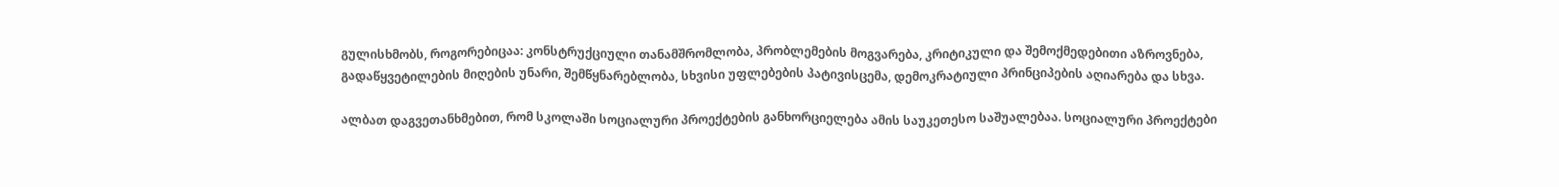გულისხმობს, როგორებიცაა: კონსტრუქციული თანამშრომლობა, პრობლემების მოგვარება, კრიტიკული და შემოქმედებითი აზროვნება, გადაწყვეტილების მიღების უნარი, შემწყნარებლობა, სხვისი უფლებების პატივისცემა, დემოკრატიული პრინციპების აღიარება და სხვა.

ალბათ დაგვეთანხმებით, რომ სკოლაში სოციალური პროექტების განხორციელება ამის საუკეთესო საშუალებაა. სოციალური პროექტები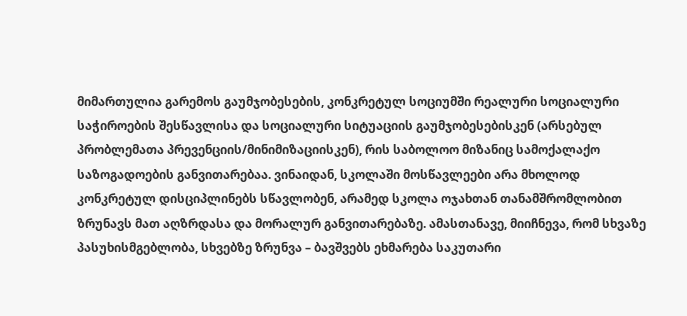მიმართულია გარემოს გაუმჯობესების, კონკრეტულ სოციუმში რეალური სოციალური საჭიროების შესწავლისა და სოციალური სიტუაციის გაუმჯობესებისკენ (არსებულ პრობლემათა პრევენციის/მინიმიზაციისკენ), რის საბოლოო მიზანიც სამოქალაქო საზოგადოების განვითარებაა. ვინაიდან, სკოლაში მოსწავლეები არა მხოლოდ კონკრეტულ დისციპლინებს სწავლობენ, არამედ სკოლა ოჯახთან თანამშრომლობით ზრუნავს მათ აღზრდასა და მორალურ განვითარებაზე. ამასთანავე, მიიჩნევა, რომ სხვაზე პასუხისმგებლობა, სხვებზე ზრუნვა – ბავშვებს ეხმარება საკუთარი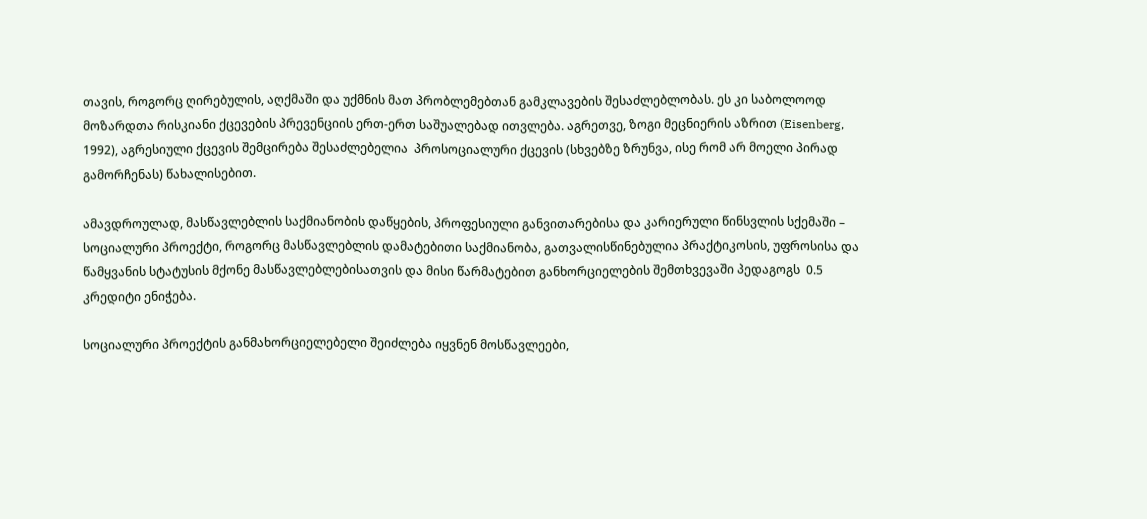თავის, როგორც ღირებულის, აღქმაში და უქმნის მათ პრობლემებთან გამკლავების შესაძლებლობას. ეს კი საბოლოოდ მოზარდთა რისკიანი ქცევების პრევენციის ერთ-ერთ საშუალებად ითვლება. აგრეთვე, ზოგი მეცნიერის აზრით (Eisenberg, 1992), აგრესიული ქცევის შემცირება შესაძლებელია  პროსოციალური ქცევის (სხვებზე ზრუნვა, ისე რომ არ მოელი პირად გამორჩენას) წახალისებით.

ამავდროულად, მასწავლებლის საქმიანობის დაწყების, პროფესიული განვითარებისა და კარიერული წინსვლის სქემაში – სოციალური პროექტი, როგორც მასწავლებლის დამატებითი საქმიანობა, გათვალისწინებულია პრაქტიკოსის, უფროსისა და წამყვანის სტატუსის მქონე მასწავლებლებისათვის და მისი წარმატებით განხორციელების შემთხვევაში პედაგოგს  0.5 კრედიტი ენიჭება.

სოციალური პროექტის განმახორციელებელი შეიძლება იყვნენ მოსწავლეები,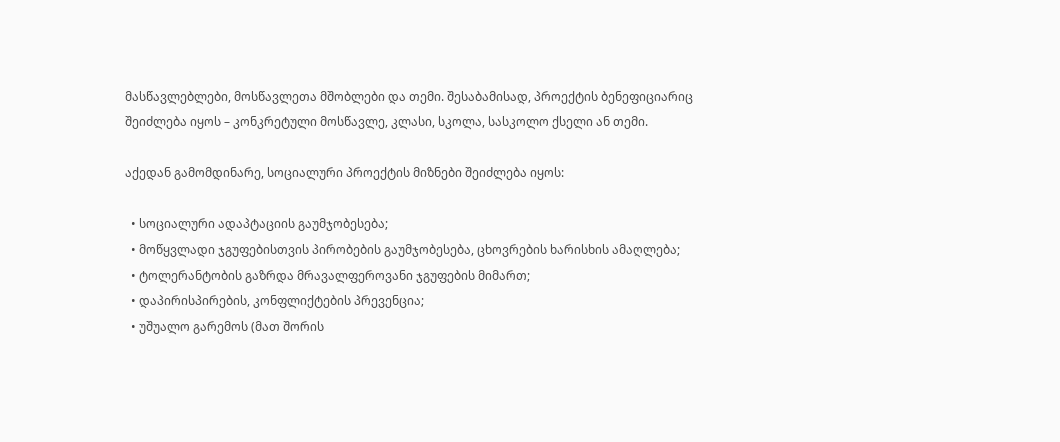მასწავლებლები, მოსწავლეთა მშობლები და თემი. შესაბამისად, პროექტის ბენეფიციარიც შეიძლება იყოს – კონკრეტული მოსწავლე, კლასი, სკოლა, სასკოლო ქსელი ან თემი.

აქედან გამომდინარე, სოციალური პროექტის მიზნები შეიძლება იყოს:

  • სოციალური ადაპტაციის გაუმჯობესება;
  • მოწყვლადი ჯგუფებისთვის პირობების გაუმჯობესება, ცხოვრების ხარისხის ამაღლება;
  • ტოლერანტობის გაზრდა მრავალფეროვანი ჯგუფების მიმართ;
  • დაპირისპირების, კონფლიქტების პრევენცია;
  • უშუალო გარემოს (მათ შორის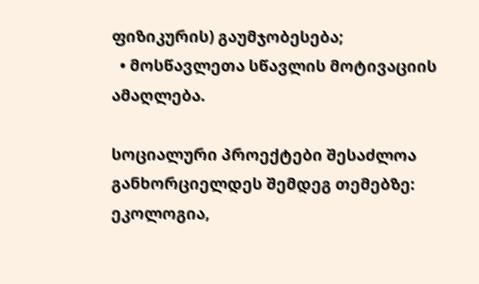ფიზიკურის) გაუმჯობესება;
  • მოსწავლეთა სწავლის მოტივაციის ამაღლება.

სოციალური პროექტები შესაძლოა განხორციელდეს შემდეგ თემებზე: ეკოლოგია,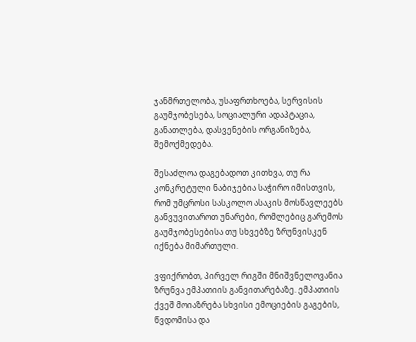ჯანმრთელობა, უსაფრთხოება, სერვისის გაუმჯობესება, სოციალური ადაპტაცია, განათლება, დასვენების ორგანიზება,  შემოქმედება.

შესაძლოა დაგებადოთ კითხვა, თუ რა კონკრეტული ნაბიჯებია საჭირო იმისთვის, რომ უმცროსი სასკოლო ასაკის მოსწავლეებს განვუვითაროთ უნარები, რომლებიც გარემოს გაუმჯობესებისა თუ სხვებზე ზრუნვისკენ იქნება მიმართული.

ვფიქრობთ, პირველ რიგში მნიშვნელოვანია ზრუნვა ემპათიის განვითარებაზე. ემპათიის ქვეშ მოიაზრება სხვისი ემოციების გაგების, წვდომისა და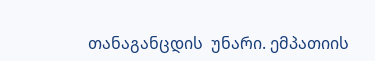თანაგანცდის  უნარი. ემპათიის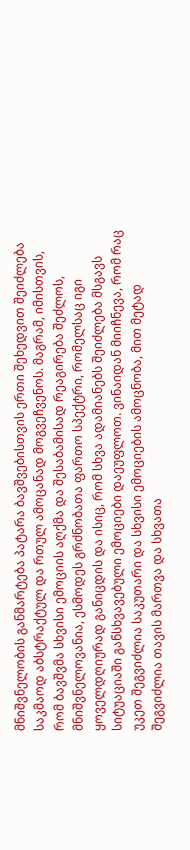მნიშვნელობის განმარტება პატარა ბავშვებისთვის ერთი შეხედვით შეიძლება საკმაოდ აბსტრაქტულ და რთულ ამოცანად მოგვეჩვენოს. მაგრამ, იმისთვის, რომ ბავშვმა სხვისი ემოციის აღქმა და შესაბამისად რეაგირება შეძლოს, მნიშვნელოვანია, ესმოდეს გრძნობათა ფართო სპექტრი, რომელსაც იგი ყოველდღიურად განიცდის და ისიც, რომ სხვა ადამიანებს შეიძლება მსგავს სიტუაციაში განსხვავებული ემოციები დაეუფლოთ. ვინაიდან მიიჩნევა, რომ რაც უკეთ შეგვიძლია საკუთარი და სხვისი ემოციების ამოცნობა, მით მეტად შეგვიძლია თავის მართვა და სხვათა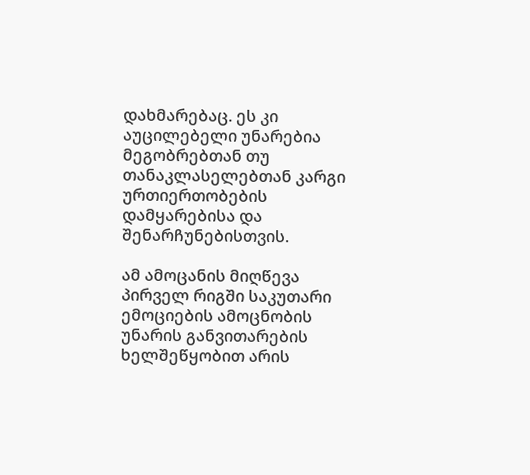დახმარებაც. ეს კი აუცილებელი უნარებია მეგობრებთან თუ თანაკლასელებთან კარგი ურთიერთობების დამყარებისა და შენარჩუნებისთვის.

ამ ამოცანის მიღწევა პირველ რიგში საკუთარი ემოციების ამოცნობის უნარის განვითარების ხელშეწყობით არის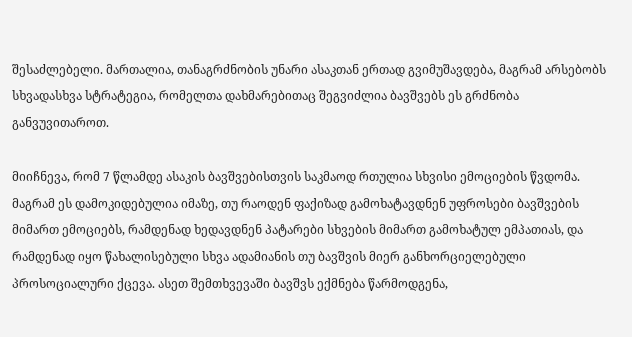შესაძლებელი. მართალია, თანაგრძნობის უნარი ასაკთან ერთად გვიმუშავდება, მაგრამ არსებობს სხვადასხვა სტრატეგია, რომელთა დახმარებითაც შეგვიძლია ბავშვებს ეს გრძნობა განვუვითაროთ.

მიიჩნევა, რომ 7 წლამდე ასაკის ბავშვებისთვის საკმაოდ რთულია სხვისი ემოციების წვდომა. მაგრამ ეს დამოკიდებულია იმაზე, თუ რაოდენ ფაქიზად გამოხატავდნენ უფროსები ბავშვების მიმართ ემოციებს, რამდენად ხედავდნენ პატარები სხვების მიმართ გამოხატულ ემპათიას, და რამდენად იყო წახალისებული სხვა ადამიანის თუ ბავშვის მიერ განხორციელებული პროსოციალური ქცევა. ასეთ შემთხვევაში ბავშვს ექმნება წარმოდგენა,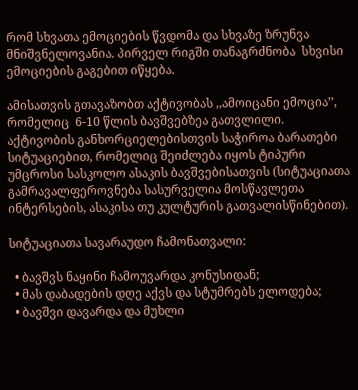რომ სხვათა ემოციების წვდომა და სხვაზე ზრუნვა მნიშვნელოვანია. პირველ რიგში თანაგრძნობა  სხვისი ემოციების გაგებით იწყება.

ამისათვის გთავაზობთ აქტივობას ,,ამოიცანი ემოცია’’, რომელიც  6-10 წლის ბავშვებზეა გათვლილი. აქტივობის განხორციელებისთვის საჭიროა ბარათები სიტუაციებით, რომელიც შეიძლება იყოს ტიპური უმცროსი სასკოლო ასაკის ბავშვებისათვის (სიტუაციათა გამრავალფეროვნება სასურველია მოსწავლეთა ინტერსების, ასაკისა თუ კულტურის გათვალისწინებით).

სიტუაციათა სავარაუდო ჩამონათვალი:

  • ბავშვს ნაყინი ჩამოუვარდა კონუსიდან;
  • მას დაბადების დღე აქვს და სტუმრებს ელოდება;
  • ბავშვი დავარდა და მუხლი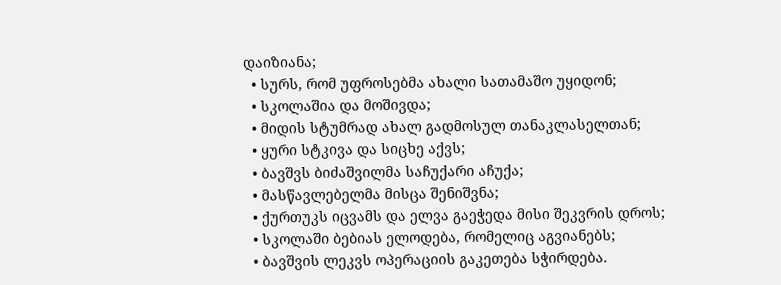დაიზიანა;
  • სურს, რომ უფროსებმა ახალი სათამაშო უყიდონ;
  • სკოლაშია და მოშივდა;
  • მიდის სტუმრად ახალ გადმოსულ თანაკლასელთან;
  • ყური სტკივა და სიცხე აქვს;
  • ბავშვს ბიძაშვილმა საჩუქარი აჩუქა;
  • მასწავლებელმა მისცა შენიშვნა;
  • ქურთუკს იცვამს და ელვა გაეჭედა მისი შეკვრის დროს;
  • სკოლაში ბებიას ელოდება, რომელიც აგვიანებს;
  • ბავშვის ლეკვს ოპერაციის გაკეთება სჭირდება.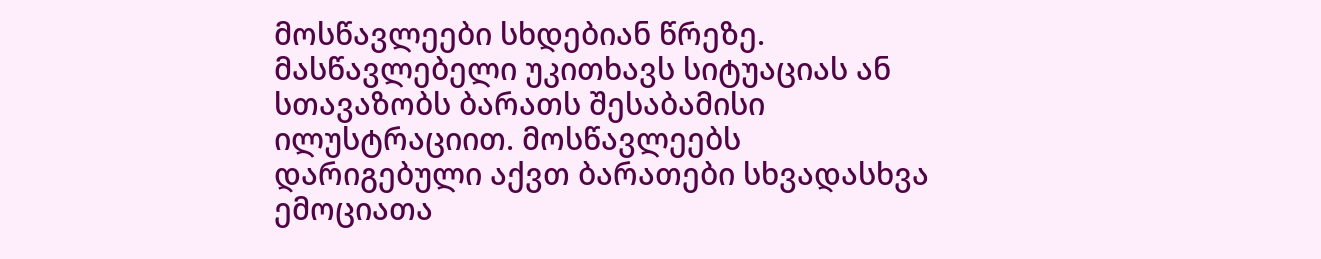მოსწავლეები სხდებიან წრეზე. მასწავლებელი უკითხავს სიტუაციას ან სთავაზობს ბარათს შესაბამისი ილუსტრაციით. მოსწავლეებს დარიგებული აქვთ ბარათები სხვადასხვა ემოციათა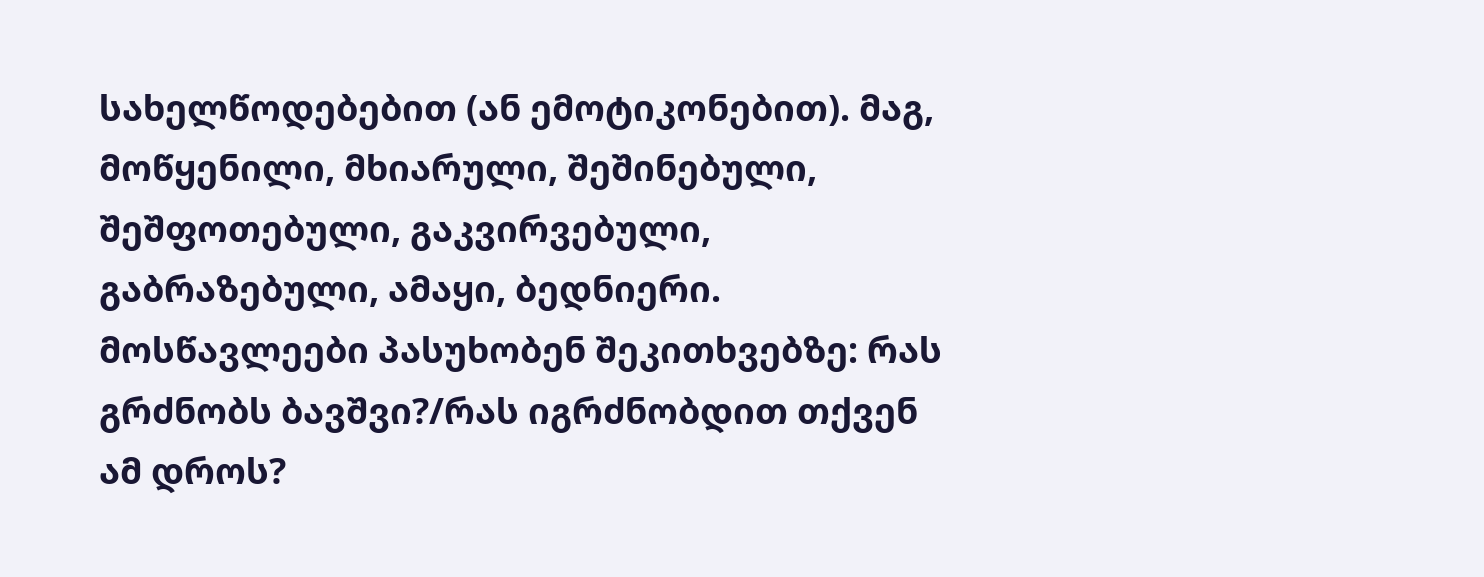სახელწოდებებით (ან ემოტიკონებით). მაგ, მოწყენილი, მხიარული, შეშინებული, შეშფოთებული, გაკვირვებული, გაბრაზებული, ამაყი, ბედნიერი. მოსწავლეები პასუხობენ შეკითხვებზე: რას გრძნობს ბავშვი?/რას იგრძნობდით თქვენ ამ დროს?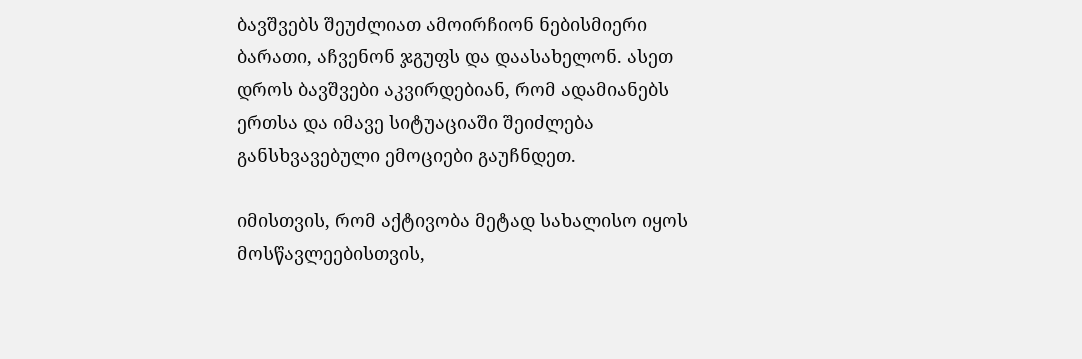ბავშვებს შეუძლიათ ამოირჩიონ ნებისმიერი ბარათი, აჩვენონ ჯგუფს და დაასახელონ. ასეთ დროს ბავშვები აკვირდებიან, რომ ადამიანებს ერთსა და იმავე სიტუაციაში შეიძლება განსხვავებული ემოციები გაუჩნდეთ.

იმისთვის, რომ აქტივობა მეტად სახალისო იყოს მოსწავლეებისთვის,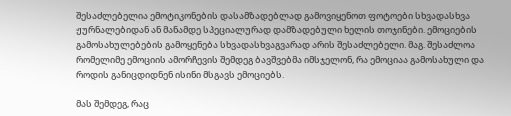შესაძლებელია ემოტიკონების დასამზადებლად გამოვიყენოთ ფოტოები სხვადასხვა ჟურნალებიდან ან მანამდე სპეციალურად დამზადებული ხელის თოჯინები. ემოციების გამოსახულებების გამოყენება სხვადასხვაგვარად არის შესაძლებელი. მაგ. შესაძლოა რომელიმე ემოციის ამორჩევის შემდეგ ბავშვებმა იმსჯელონ, რა ემოციაა გამოსახული და როდის განიცდიდნენ ისინი მსგავს ემოციებს.

მას შემდეგ, რაც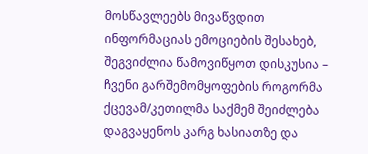მოსწავლეებს მივაწვდით ინფორმაციას ემოციების შესახებ, შეგვიძლია წამოვიწყოთ დისკუსია – ჩვენი გარშემომყოფების როგორმა ქცევამ/კეთილმა საქმემ შეიძლება დაგვაყენოს კარგ ხასიათზე და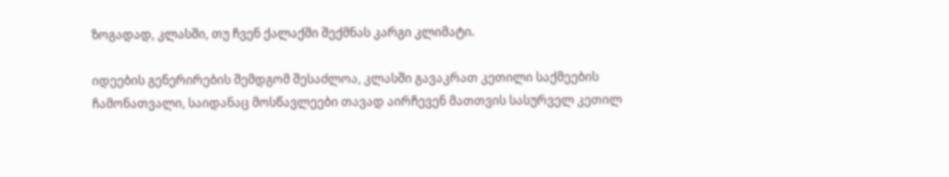ზოგადად, კლასში, თუ ჩვენ ქალაქში შექმნას კარგი კლიმატი.

იდეების გენერირების შემდგომ შესაძლოა, კლასში გავაკრათ კეთილი საქმეების ჩამონათვალი, საიდანაც მოსწავლეები თავად აირჩევენ მათთვის სასურველ კეთილ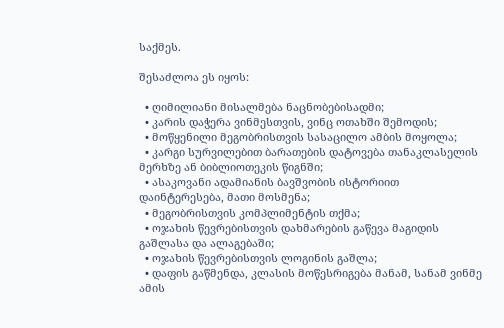საქმეს.

შესაძლოა ეს იყოს:

  • ღიმილიანი მისალმება ნაცნობებისადმი;
  • კარის დაჭერა ვინმესთვის, ვინც ოთახში შემოდის;
  • მოწყენილი მეგობრისთვის სასაცილო ამბის მოყოლა;
  • კარგი სურვილებით ბარათების დატოვება თანაკლასელის მერხზე ან ბიბლიოთეკის წიგნში;
  • ასაკოვანი ადამიანის ბავშვობის ისტორიით დაინტერესება, მათი მოსმენა;
  • მეგობრისთვის კომპლიმენტის თქმა;
  • ოჯახის წევრებისთვის დახმარების გაწევა მაგიდის გაშლასა და ალაგებაში;
  • ოჯახის წევრებისთვის ლოგინის გაშლა;
  • დაფის გაწმენდა, კლასის მოწესრიგება მანამ, სანამ ვინმე ამის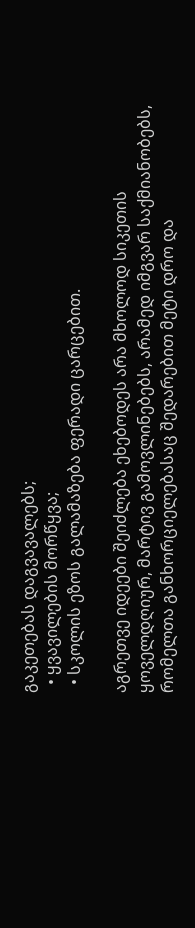გაკეთებას დაგვავალებს;
  • ყვავილების მორწყვა;
  • სკოლის ეზოს გალამაზება ფერადი ცარცებით.

აგრეთვე იდეები შეიძლება ეხებოდეს არა მხოლოდ სიკეთის ყოველდღიურ, მარტივ გამოვლინებებს, არამედ იმგვარ საქმიანობებს, რომელთა განხორციელებასაც შედარებით მეტი დრო და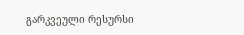გარკვეული რესურსი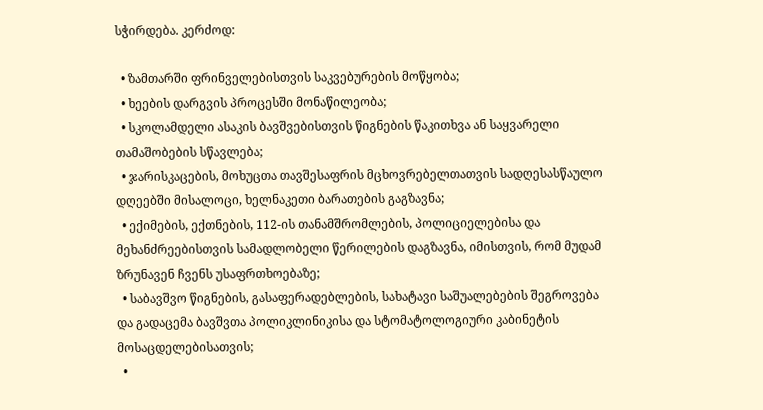სჭირდება. კერძოდ:

  • ზამთარში ფრინველებისთვის საკვებურების მოწყობა;
  • ხეების დარგვის პროცესში მონაწილეობა;
  • სკოლამდელი ასაკის ბავშვებისთვის წიგნების წაკითხვა ან საყვარელი თამაშობების სწავლება;
  • ჯარისკაცების, მოხუცთა თავშესაფრის მცხოვრებელთათვის სადღესასწაულო დღეებში მისალოცი, ხელნაკეთი ბარათების გაგზავნა;
  • ექიმების, ექთნების, 112-ის თანამშრომლების, პოლიციელებისა და მეხანძრეებისთვის სამადლობელი წერილების დაგზავნა, იმისთვის, რომ მუდამ ზრუნავენ ჩვენს უსაფრთხოებაზე;
  • საბავშვო წიგნების, გასაფერადებლების, სახატავი საშუალებების შეგროვება და გადაცემა ბავშვთა პოლიკლინიკისა და სტომატოლოგიური კაბინეტის მოსაცდელებისათვის;
  •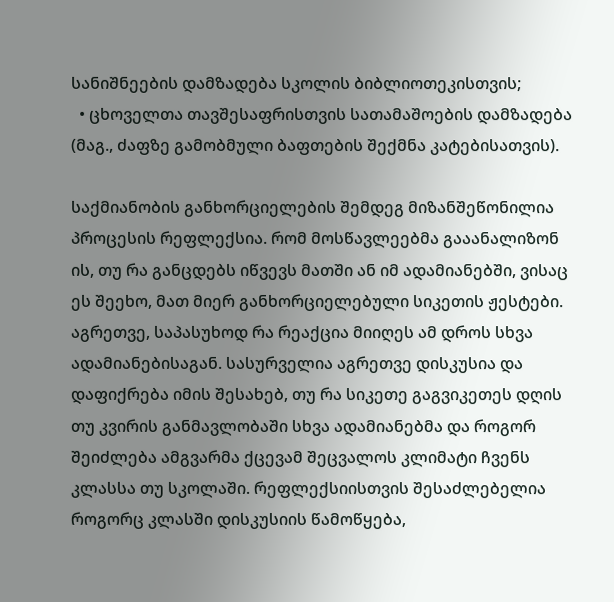სანიშნეების დამზადება სკოლის ბიბლიოთეკისთვის;
  • ცხოველთა თავშესაფრისთვის სათამაშოების დამზადება (მაგ., ძაფზე გამობმული ბაფთების შექმნა კატებისათვის).

საქმიანობის განხორციელების შემდეგ მიზანშეწონილია პროცესის რეფლექსია. რომ მოსწავლეებმა გააანალიზონ ის, თუ რა განცდებს იწვევს მათში ან იმ ადამიანებში, ვისაც ეს შეეხო, მათ მიერ განხორციელებული სიკეთის ჟესტები. აგრეთვე, საპასუხოდ რა რეაქცია მიიღეს ამ დროს სხვა ადამიანებისაგან. სასურველია აგრეთვე დისკუსია და დაფიქრება იმის შესახებ, თუ რა სიკეთე გაგვიკეთეს დღის თუ კვირის განმავლობაში სხვა ადამიანებმა და როგორ შეიძლება ამგვარმა ქცევამ შეცვალოს კლიმატი ჩვენს კლასსა თუ სკოლაში. რეფლექსიისთვის შესაძლებელია როგორც კლასში დისკუსიის წამოწყება,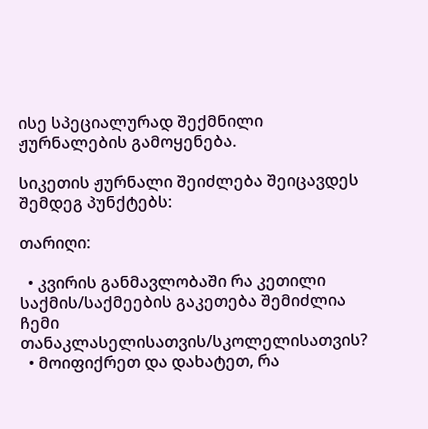ისე სპეციალურად შექმნილი ჟურნალების გამოყენება.

სიკეთის ჟურნალი შეიძლება შეიცავდეს შემდეგ პუნქტებს:

თარიღი:

  • კვირის განმავლობაში რა კეთილი საქმის/საქმეების გაკეთება შემიძლია ჩემი თანაკლასელისათვის/სკოლელისათვის?
  • მოიფიქრეთ და დახატეთ, რა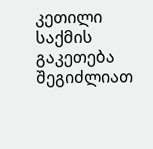კეთილი საქმის გაკეთება შეგიძლიათ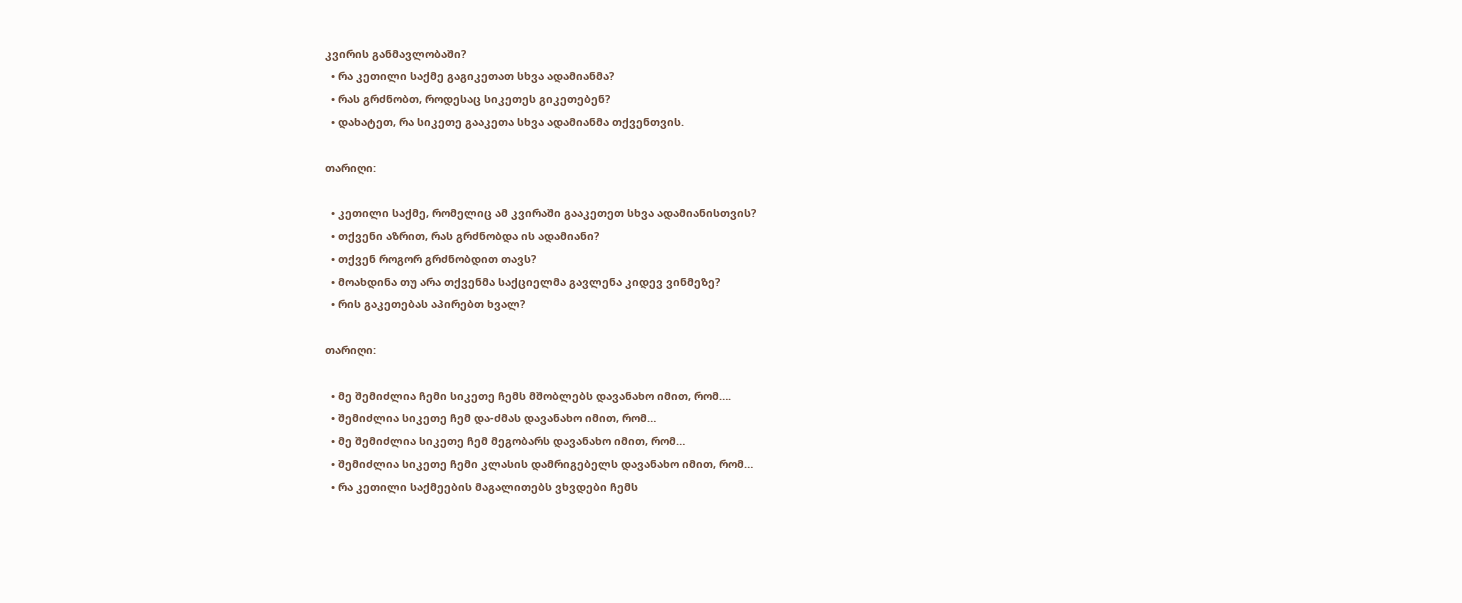კვირის განმავლობაში?
  • რა კეთილი საქმე გაგიკეთათ სხვა ადამიანმა?
  • რას გრძნობთ, როდესაც სიკეთეს გიკეთებენ?
  • დახატეთ, რა სიკეთე გააკეთა სხვა ადამიანმა თქვენთვის.

თარიღი:

  • კეთილი საქმე, რომელიც ამ კვირაში გააკეთეთ სხვა ადამიანისთვის?
  • თქვენი აზრით, რას გრძნობდა ის ადამიანი?
  • თქვენ როგორ გრძნობდით თავს?
  • მოახდინა თუ არა თქვენმა საქციელმა გავლენა კიდევ ვინმეზე?
  • რის გაკეთებას აპირებთ ხვალ?

თარიღი:

  • მე შემიძლია ჩემი სიკეთე ჩემს მშობლებს დავანახო იმით, რომ….
  • შემიძლია სიკეთე ჩემ და-ძმას დავანახო იმით, რომ…
  • მე შემიძლია სიკეთე ჩემ მეგობარს დავანახო იმით, რომ…
  • შემიძლია სიკეთე ჩემი კლასის დამრიგებელს დავანახო იმით, რომ…
  • რა კეთილი საქმეების მაგალითებს ვხვდები ჩემს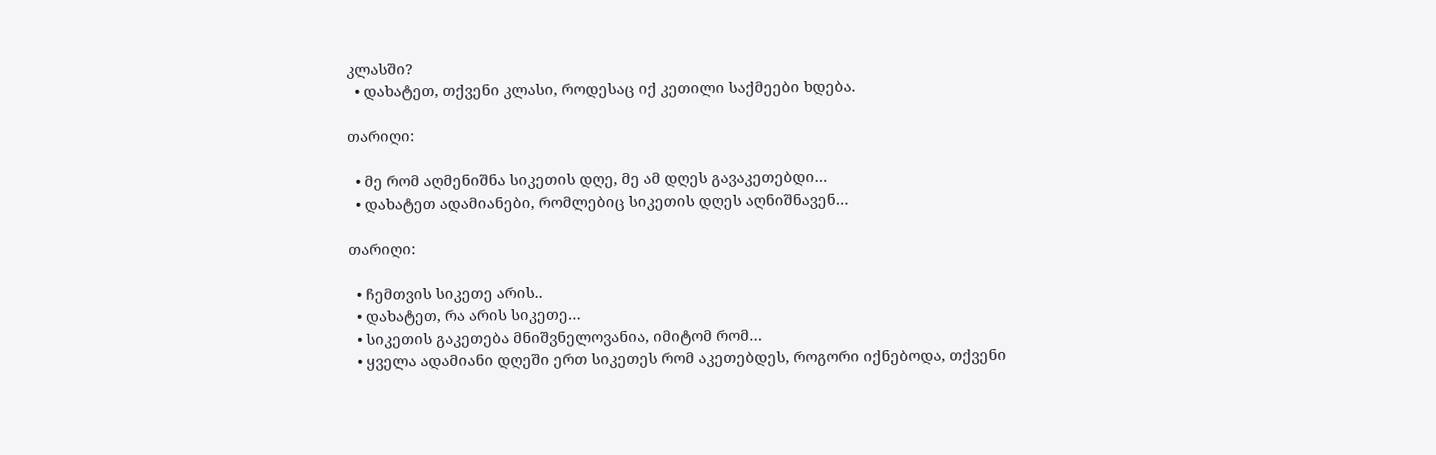კლასში?
  • დახატეთ, თქვენი კლასი, როდესაც იქ კეთილი საქმეები ხდება.

თარიღი:

  • მე რომ აღმენიშნა სიკეთის დღე, მე ამ დღეს გავაკეთებდი…
  • დახატეთ ადამიანები, რომლებიც სიკეთის დღეს აღნიშნავენ…

თარიღი:

  • ჩემთვის სიკეთე არის..
  • დახატეთ, რა არის სიკეთე…
  • სიკეთის გაკეთება მნიშვნელოვანია, იმიტომ რომ…
  • ყველა ადამიანი დღეში ერთ სიკეთეს რომ აკეთებდეს, როგორი იქნებოდა, თქვენი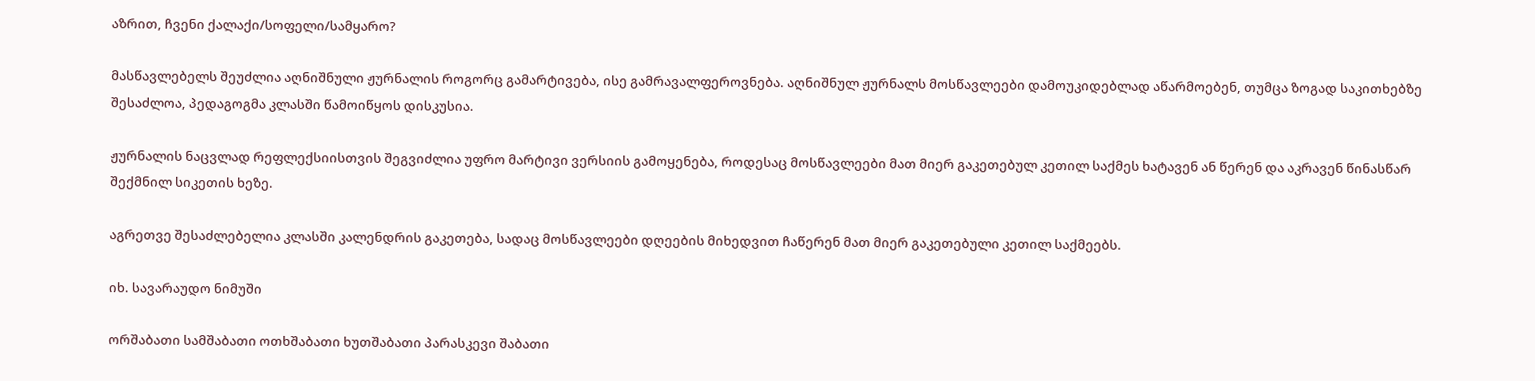აზრით, ჩვენი ქალაქი/სოფელი/სამყარო?

მასწავლებელს შეუძლია აღნიშნული ჟურნალის როგორც გამარტივება, ისე გამრავალფეროვნება. აღნიშნულ ჟურნალს მოსწავლეები დამოუკიდებლად აწარმოებენ, თუმცა ზოგად საკითხებზე შესაძლოა, პედაგოგმა კლასში წამოიწყოს დისკუსია.

ჟურნალის ნაცვლად რეფლექსიისთვის შეგვიძლია უფრო მარტივი ვერსიის გამოყენება, როდესაც მოსწავლეები მათ მიერ გაკეთებულ კეთილ საქმეს ხატავენ ან წერენ და აკრავენ წინასწარ შექმნილ სიკეთის ხეზე.

აგრეთვე შესაძლებელია კლასში კალენდრის გაკეთება, სადაც მოსწავლეები დღეების მიხედვით ჩაწერენ მათ მიერ გაკეთებული კეთილ საქმეებს.

იხ. სავარაუდო ნიმუში

ორშაბათი სამშაბათი ოთხშაბათი ხუთშაბათი პარასკევი შაბათი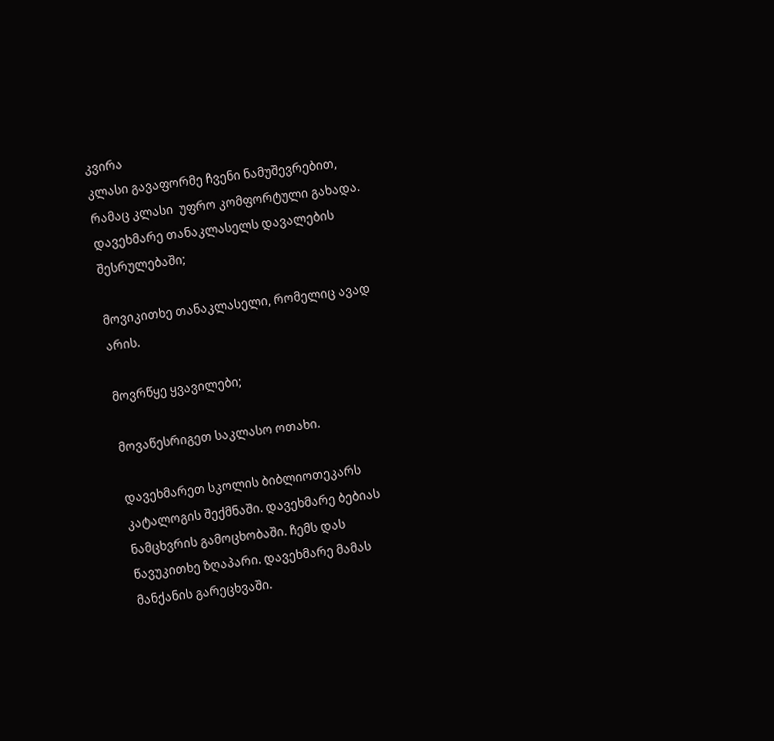კვირა
კლასი გავაფორმე ჩვენი ნამუშევრებით, რამაც კლასი  უფრო კომფორტული გახადა. დავეხმარე თანაკლასელს დავალების შესრულებაში;

მოვიკითხე თანაკლასელი, რომელიც ავად არის.

მოვრწყე ყვავილები;

მოვაწესრიგეთ საკლასო ოთახი.

დავეხმარეთ სკოლის ბიბლიოთეკარს კატალოგის შექმნაში. დავეხმარე ბებიას ნამცხვრის გამოცხობაში. ჩემს დას წავუკითხე ზღაპარი. დავეხმარე მამას მანქანის გარეცხვაში.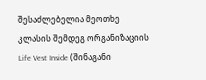შესაძლებელია მეოთხე კლასის შემდეგ ორგანიზაციის Life Vest Inside (შინაგანი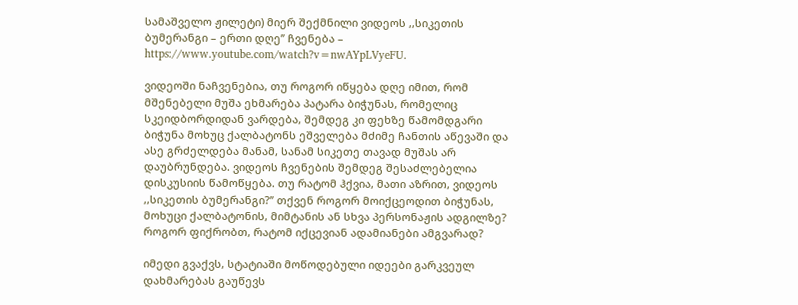სამაშველო ჟილეტი) მიერ შექმნილი ვიდეოს ,,სიკეთის ბუმერანგი – ერთი დღე’’ ჩვენება – https://www.youtube.com/watch?v=nwAYpLVyeFU.

ვიდეოში ნაჩვენებია, თუ როგორ იწყება დღე იმით, რომ მშენებელი მუშა ეხმარება პატარა ბიჭუნას, რომელიც სკეიდბორდიდან ვარდება, შემდეგ კი ფეხზე წამომდგარი ბიჭუნა მოხუც ქალბატონს ეშველება მძიმე ჩანთის აწევაში და ასე გრძელდება მანამ, სანამ სიკეთე თავად მუშას არ დაუბრუნდება. ვიდეოს ჩვენების შემდეგ შესაძლებელია დისკუსიის წამოწყება. თუ რატომ ჰქვია, მათი აზრით, ვიდეოს ,,სიკეთის ბუმერანგი?’’ თქვენ როგორ მოიქცეოდით ბიჭუნას, მოხუცი ქალბატონის, მიმტანის ან სხვა პერსონაჟის ადგილზე? როგორ ფიქრობთ, რატომ იქცევიან ადამიანები ამგვარად?

იმედი გვაქვს, სტატიაში მოწოდებული იდეები გარკვეულ დახმარებას გაუწევს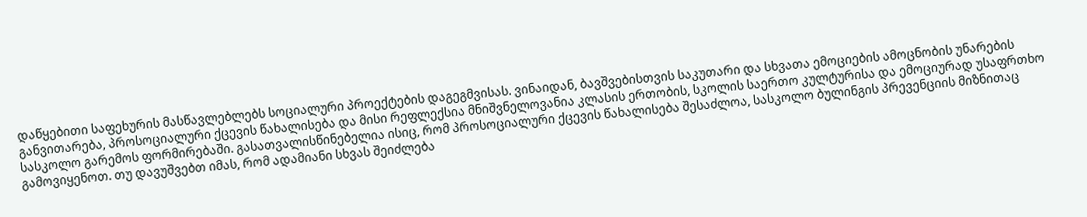დაწყებითი საფეხურის მასწავლებლებს სოციალური პროექტების დაგეგმვისას. ვინაიდან, ბავშვებისთვის საკუთარი და სხვათა ემოციების ამოცნობის უნარების განვითარება, პროსოციალური ქცევის წახალისება და მისი რეფლექსია მნიშვნელოვანია კლასის ერთობის, სკოლის საერთო კულტურისა და ემოციურად უსაფრთხო სასკოლო გარემოს ფორმირებაში. გასათვალისწინებელია ისიც, რომ პროსოციალური ქცევის წახალისება შესაძლოა, სასკოლო ბულინგის პრევენციის მიზნითაც გამოვიყენოთ. თუ დავუშვებთ იმას, რომ ადამიანი სხვას შეიძლება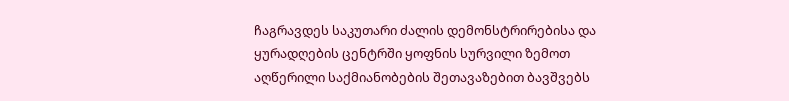ჩაგრავდეს საკუთარი ძალის დემონსტრირებისა და ყურადღების ცენტრში ყოფნის სურვილი ზემოთ აღწერილი საქმიანობების შეთავაზებით ბავშვებს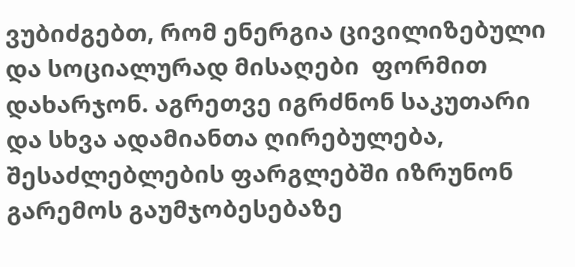ვუბიძგებთ, რომ ენერგია ცივილიზებული და სოციალურად მისაღები  ფორმით დახარჯონ. აგრეთვე იგრძნონ საკუთარი და სხვა ადამიანთა ღირებულება, შესაძლებლების ფარგლებში იზრუნონ გარემოს გაუმჯობესებაზე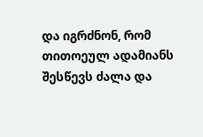და იგრძნონ, რომ თითოეულ ადამიანს შესწევს ძალა და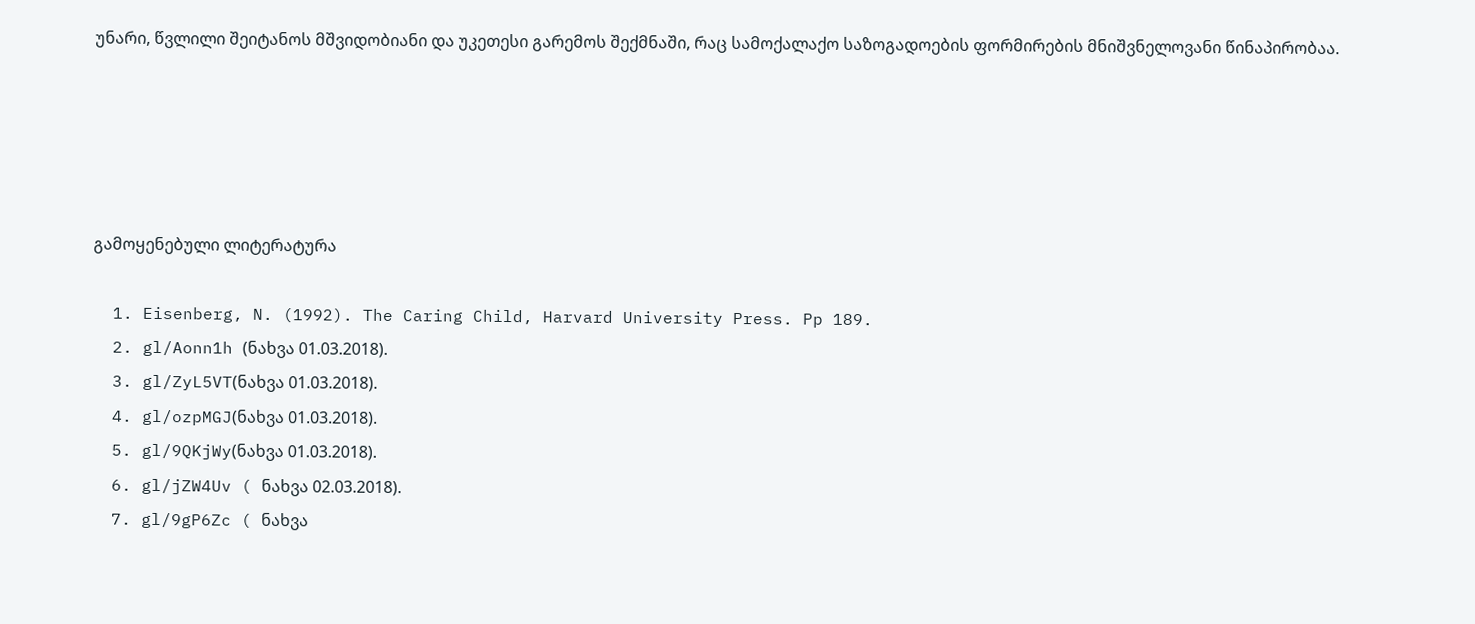უნარი, წვლილი შეიტანოს მშვიდობიანი და უკეთესი გარემოს შექმნაში, რაც სამოქალაქო საზოგადოების ფორმირების მნიშვნელოვანი წინაპირობაა.





გამოყენებული ლიტერატურა

  1. Eisenberg, N. (1992). The Caring Child, Harvard University Press. Pp 189.
  2. gl/Aonn1h (ნახვა 01.03.2018).
  3. gl/ZyL5VT(ნახვა 01.03.2018).
  4. gl/ozpMGJ(ნახვა 01.03.2018).
  5. gl/9QKjWy(ნახვა 01.03.2018).
  6. gl/jZW4Uv ( ნახვა 02.03.2018).
  7. gl/9gP6Zc ( ნახვა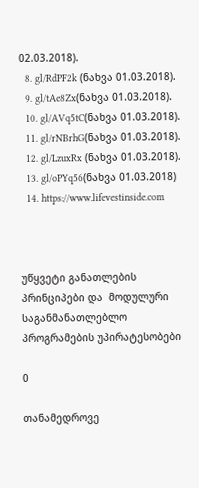02.03.2018).
  8. gl/RdPF2k (ნახვა 01.03.2018).
  9. gl/tAe8Zx(ნახვა 01.03.2018).
  10. gl/AVq5tC(ნახვა 01.03.2018).
  11. gl/rNBrhG(ნახვა 01.03.2018).
  12. gl/LzuxRx (ნახვა 01.03.2018).
  13. gl/oPYq56(ნახვა 01.03.2018)
  14. https://www.lifevestinside.com



უწყვეტი განათლების პრინციპები და  მოდულური საგანმანათლებლო პროგრამების უპირატესობები

0

თანამედროვე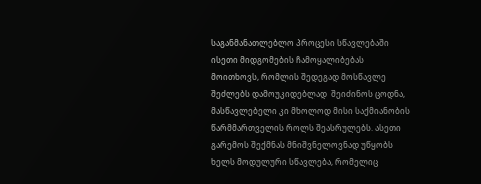საგანმანათლებლო პროცესი სწავლებაში ისეთი მიდგომების ჩამოყალიბებას მოითხოვს, რომლის შედეგად მოსწავლე შეძლებს დამოუკიდებლად  შეიძინოს ცოდნა, მასწავლებელი კი მხოლოდ მისი საქმიანობის წარმმართველის როლს შეასრულებს. ასეთი გარემოს შექმნას მნიშვნელოვნად უწყობს ხელს მოდულური სწავლება, რომელიც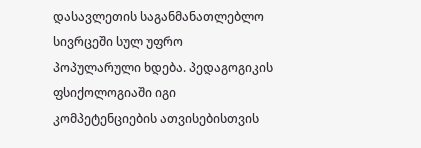დასავლეთის საგანმანათლებლო სივრცეში სულ უფრო პოპულარული ხდება. პედაგოგიკის ფსიქოლოგიაში იგი კომპეტენციების ათვისებისთვის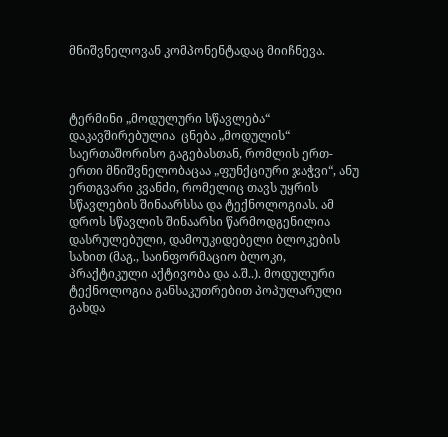მნიშვნელოვან კომპონენტადაც მიიჩნევა.



ტერმინი „მოდულური სწავლება“ დაკავშირებულია  ცნება „მოდულის“ საერთაშორისო გაგებასთან, რომლის ერთ-ერთი მნიშვნელობაცაა „ფუნქციური ჯაჭვი“, ანუ ერთგვარი კვანძი, რომელიც თავს უყრის სწავლების შინაარსსა და ტექნოლოგიას. ამ დროს სწავლის შინაარსი წარმოდგენილია დასრულებული, დამოუკიდებელი ბლოკების სახით (მაგ., საინფორმაციო ბლოკი, პრაქტიკული აქტივობა და ა.შ..). მოდულური ტექნოლოგია განსაკუთრებით პოპულარული გახდა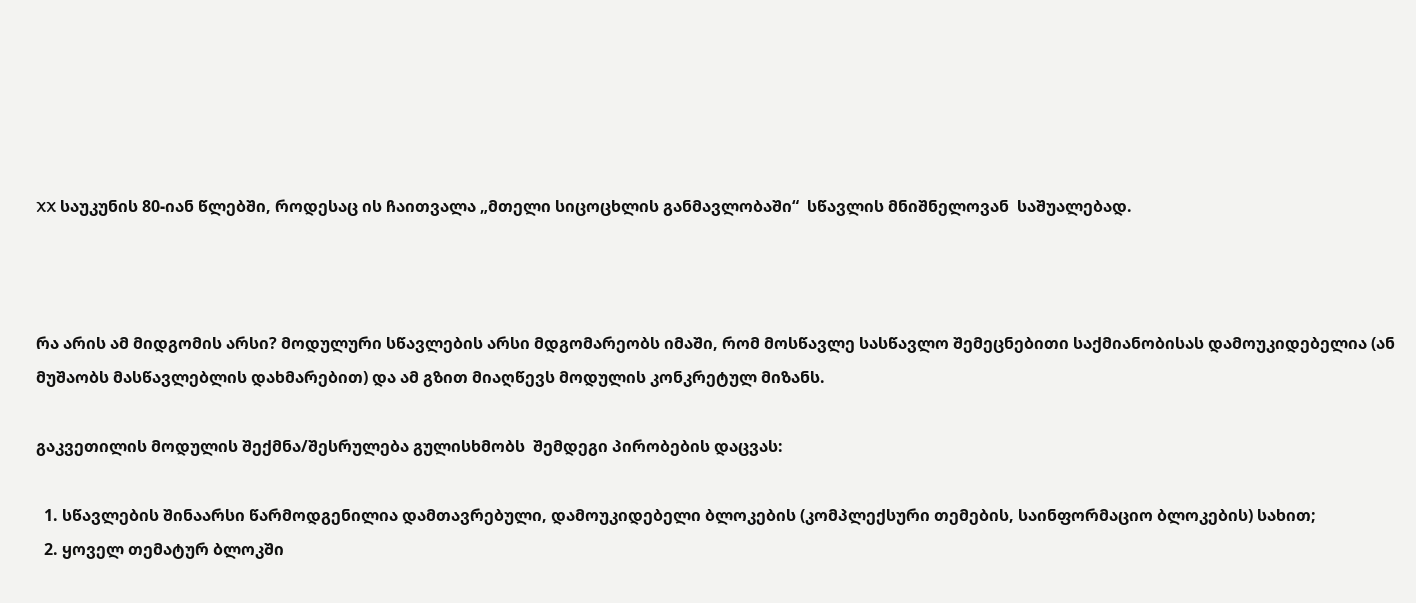XX საუკუნის 80-იან წლებში, როდესაც ის ჩაითვალა „მთელი სიცოცხლის განმავლობაში“  სწავლის მნიშნელოვან  საშუალებად.



რა არის ამ მიდგომის არსი? მოდულური სწავლების არსი მდგომარეობს იმაში, რომ მოსწავლე სასწავლო შემეცნებითი საქმიანობისას დამოუკიდებელია (ან მუშაობს მასწავლებლის დახმარებით) და ამ გზით მიაღწევს მოდულის კონკრეტულ მიზანს.

გაკვეთილის მოდულის შექმნა/შესრულება გულისხმობს  შემდეგი პირობების დაცვას:

  1. სწავლების შინაარსი წარმოდგენილია დამთავრებული, დამოუკიდებელი ბლოკების (კომპლექსური თემების, საინფორმაციო ბლოკების) სახით;
  2. ყოველ თემატურ ბლოკში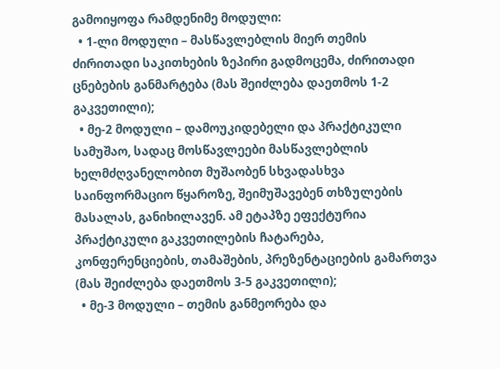გამოიყოფა რამდენიმე მოდული:
  • 1-ლი მოდული – მასწავლებლის მიერ თემის ძირითადი საკითხების ზეპირი გადმოცემა, ძირითადი ცნებების განმარტება (მას შეიძლება დაეთმოს 1-2 გაკვეთილი);
  • მე-2 მოდული – დამოუკიდებელი და პრაქტიკული სამუშაო, სადაც მოსწავლეები მასწავლებლის ხელმძღვანელობით მუშაობენ სხვადასხვა საინფორმაციო წყაროზე, შეიმუშავებენ თხზულების მასალას, განიხილავენ. ამ ეტაპზე ეფექტურია პრაქტიკული გაკვეთილების ჩატარება, კონფერენციების, თამაშების, პრეზენტაციების გამართვა (მას შეიძლება დაეთმოს 3-5 გაკვეთილი);
  • მე-3 მოდული – თემის განმეორება და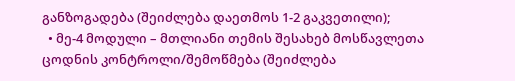განზოგადება (შეიძლება დაეთმოს 1-2 გაკვეთილი);
  • მე-4 მოდული – მთლიანი თემის შესახებ მოსწავლეთა ცოდნის კონტროლი/შემოწმება (შეიძლება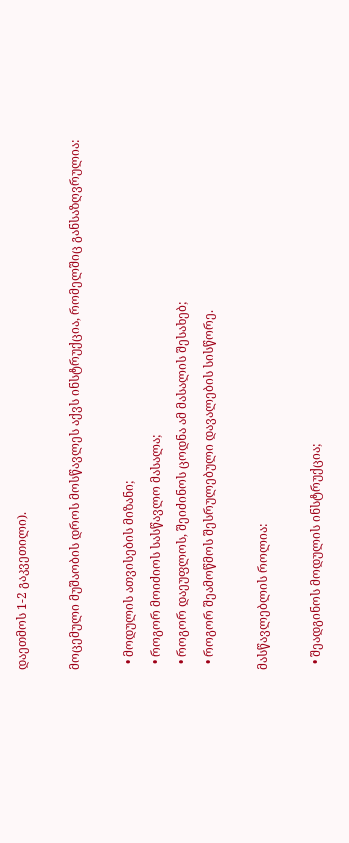დაეთმოს 1-2 გაკვეთილი).

მოცემული მუშაობის დროს მოსწავლეს აქვს ინსტრუქცია, რომელშიც განსაზღვრულია:

  • მოდულის ათვისების მიზანი;
  • როგორ მოიძიოს სასწავლო მასალა;
  • როგორ დაეუფლოს, შეიძინოს ცოდნა ამ მასალის შესახებ;
  • როგორ შეამოწმოს შესრულებული დავალების სისწორე.

მასწავლებლის როლია:

  • შეადგინოს მოდულის ინსტრუქცია;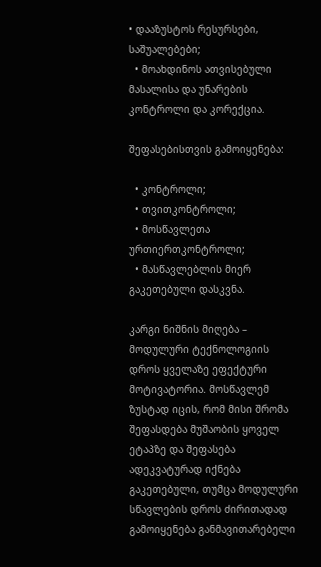• დააზუსტოს რესურსები, საშუალებები;
  • მოახდინოს ათვისებული მასალისა და უნარების  კონტროლი და კორექცია.

შეფასებისთვის გამოიყენება:

  • კონტროლი;
  • თვითკონტროლი;
  • მოსწავლეთა ურთიერთკონტროლი;
  • მასწავლებლის მიერ გაკეთებული დასკვნა.

კარგი ნიშნის მიღება – მოდულური ტექნოლოგიის დროს ყველაზე ეფექტური მოტივატორია. მოსწავლემ ზუსტად იცის, რომ მისი შრომა შეფასდება მუშაობის ყოველ ეტაპზე და შეფასება ადეკვატურად იქნება გაკეთებული, თუმცა მოდულური სწავლების დროს ძირითადად გამოიყენება განმავითარებელი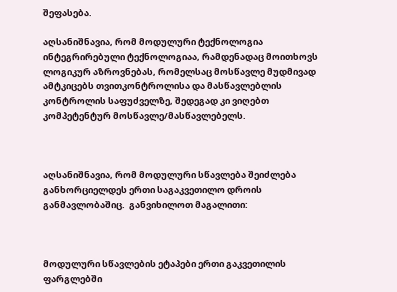შეფასება.

აღსანიშნავია, რომ მოდულური ტექნოლოგია ინტეგრირებული ტექნოლოგიაა, რამდენადაც მოითხოვს ლოგიკურ აზროვნებას, რომელსაც მოსწავლე მუდმივად  ამტკიცებს თვითკონტროლისა და მასწავლებლის კონტროლის საფუძველზე, შედეგად კი ვიღებთ კომპეტენტურ მოსწავლე/მასწავლებელს.



აღსანიშნავია, რომ მოდულური სწავლება შეიძლება განხორციელდეს ერთი საგაკვეთილო დროის განმავლობაშიც.  განვიხილოთ მაგალითი:



მოდულური სწავლების ეტაპები ერთი გაკვეთილის ფარგლებში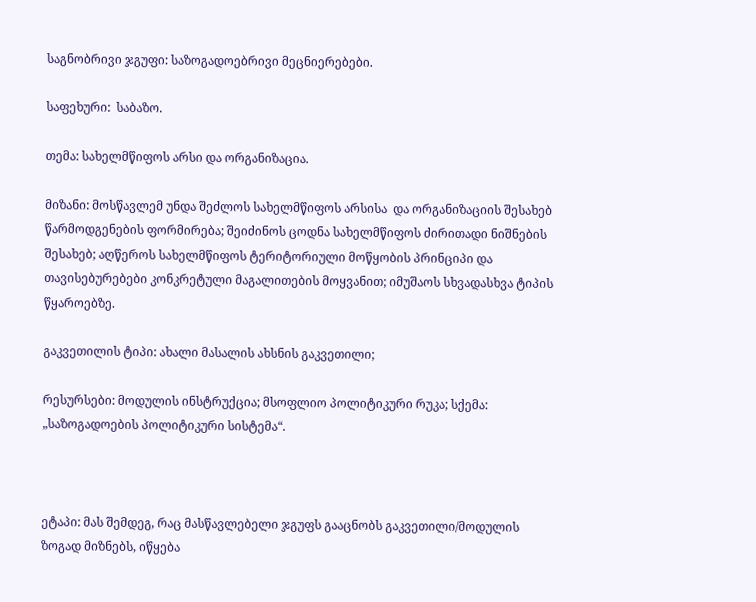საგნობრივი ჯგუფი: საზოგადოებრივი მეცნიერებები.

საფეხური:  საბაზო.

თემა: სახელმწიფოს არსი და ორგანიზაცია.

მიზანი: მოსწავლემ უნდა შეძლოს სახელმწიფოს არსისა  და ორგანიზაციის შესახებ წარმოდგენების ფორმირება; შეიძინოს ცოდნა სახელმწიფოს ძირითადი ნიშნების შესახებ; აღწეროს სახელმწიფოს ტერიტორიული მოწყობის პრინციპი და თავისებურებები კონკრეტული მაგალითების მოყვანით; იმუშაოს სხვადასხვა ტიპის წყაროებზე.

გაკვეთილის ტიპი: ახალი მასალის ახსნის გაკვეთილი;

რესურსები: მოდულის ინსტრუქცია; მსოფლიო პოლიტიკური რუკა; სქემა: „საზოგადოების პოლიტიკური სისტემა“.



ეტაპი: მას შემდეგ, რაც მასწავლებელი ჯგუფს გააცნობს გაკვეთილი/მოდულის ზოგად მიზნებს, იწყება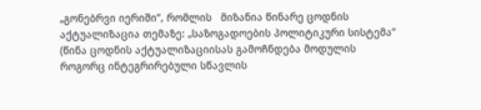„გონებრვი იერიში“, რომლის   მიზანია წინარე ცოდნის აქტუალიზაცია თემაზე: „საზოგადოების პოლიტიკური სისტემა“ (წინა ცოდნის აქტუალიზაციისას გამოჩნდება მოდულის როგორც ინტეგრირებული სწავლის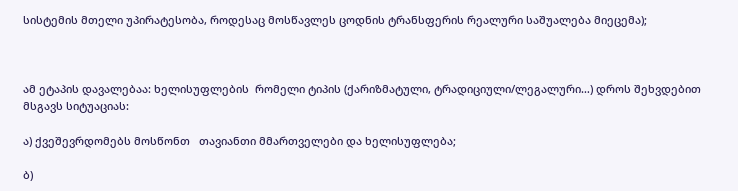სისტემის მთელი უპირატესობა, როდესაც მოსწავლეს ცოდნის ტრანსფერის რეალური საშუალება მიეცემა);



ამ ეტაპის დავალებაა: ხელისუფლების  რომელი ტიპის (ქარიზმატული, ტრადიციული/ლეგალური…) დროს შეხვდებით მსგავს სიტუაციას:

ა) ქვეშევრდომებს მოსწონთ   თავიანთი მმართველები და ხელისუფლება;

ბ)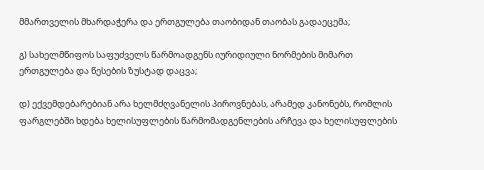მმართველის მხარდაჭერა და ერთგულება თაობიდან თაობას გადაეცემა;

გ) სახელმწიფოს საფუძველს წარმოადგენს იურიდიული ნორმების მიმართ ერთგულება და წესების ზუსტად დაცვა;

დ) ექვემდებარებიან არა ხელმძღვანელის პიროვნებას, არამედ კანონებს, რომლის ფარგლებში ხდება ხელისუფლების წარმომადგენლების არჩევა და ხელისუფლების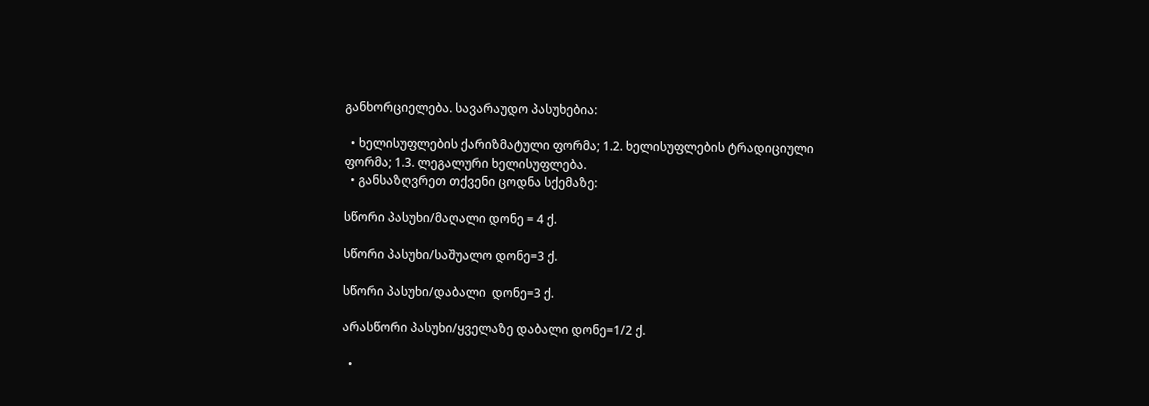განხორციელება. სავარაუდო პასუხებია:

  • ხელისუფლების ქარიზმატული ფორმა; 1.2. ხელისუფლების ტრადიციული ფორმა; 1.3. ლეგალური ხელისუფლება.
  • განსაზღვრეთ თქვენი ცოდნა სქემაზე:

სწორი პასუხი/მაღალი დონე = 4 ქ.

სწორი პასუხი/საშუალო დონე=3 ქ.

სწორი პასუხი/დაბალი  დონე=3 ქ.

არასწორი პასუხი/ყველაზე დაბალი დონე=1/2 ქ.

  •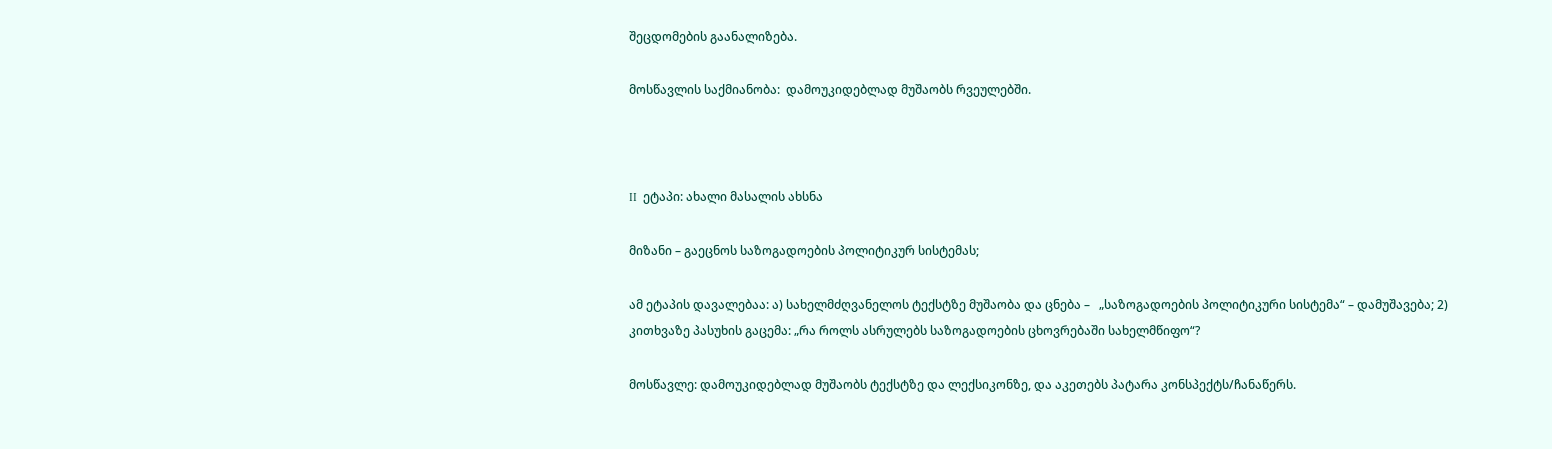შეცდომების გაანალიზება.

მოსწავლის საქმიანობა:  დამოუკიდებლად მუშაობს რვეულებში.



II  ეტაპი: ახალი მასალის ახსნა

მიზანი – გაეცნოს საზოგადოების პოლიტიკურ სისტემას;

ამ ეტაპის დავალებაა: ა) სახელმძღვანელოს ტექსტზე მუშაობა და ცნება –   „საზოგადოების პოლიტიკური სისტემა“ – დამუშავება; 2) კითხვაზე პასუხის გაცემა: „რა როლს ასრულებს საზოგადოების ცხოვრებაში სახელმწიფო“?

მოსწავლე: დამოუკიდებლად მუშაობს ტექსტზე და ლექსიკონზე, და აკეთებს პატარა კონსპექტს/ჩანაწერს.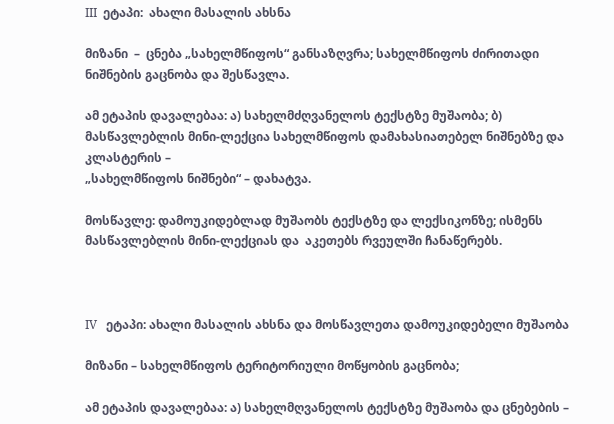III  ეტაპი:  ახალი მასალის ახსნა

მიზანი  –  ცნება „სახელმწიფოს“ განსაზღვრა; სახელმწიფოს ძირითადი ნიშნების გაცნობა და შესწავლა.

ამ ეტაპის დავალებაა: ა) სახელმძღვანელოს ტექსტზე მუშაობა; ბ) მასწავლებლის მინი-ლექცია სახელმწიფოს დამახასიათებელ ნიშნებზე და კლასტერის –
„სახელმწიფოს ნიშნები“ – დახატვა.

მოსწავლე: დამოუკიდებლად მუშაობს ტექსტზე და ლექსიკონზე; ისმენს მასწავლებლის მინი-ლექციას და  აკეთებს რვეულში ჩანაწერებს.



IV   ეტაპი: ახალი მასალის ახსნა და მოსწავლეთა დამოუკიდებელი მუშაობა

მიზანი – სახელმწიფოს ტერიტორიული მოწყობის გაცნობა;

ამ ეტაპის დავალებაა: ა) სახელმღვანელოს ტექსტზე მუშაობა და ცნებების –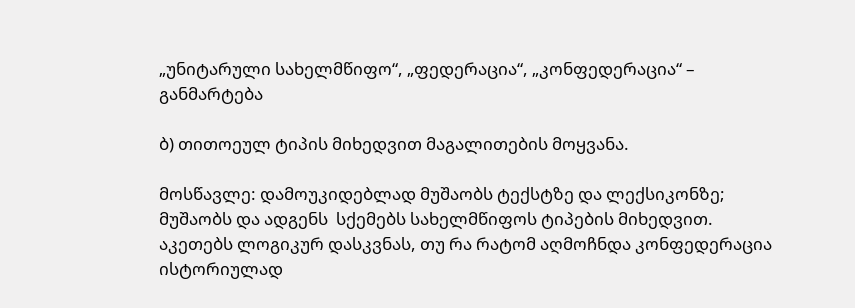„უნიტარული სახელმწიფო“, „ფედერაცია“, „კონფედერაცია“ – განმარტება

ბ) თითოეულ ტიპის მიხედვით მაგალითების მოყვანა.

მოსწავლე: დამოუკიდებლად მუშაობს ტექსტზე და ლექსიკონზე; მუშაობს და ადგენს  სქემებს სახელმწიფოს ტიპების მიხედვით. აკეთებს ლოგიკურ დასკვნას, თუ რა რატომ აღმოჩნდა კონფედერაცია  ისტორიულად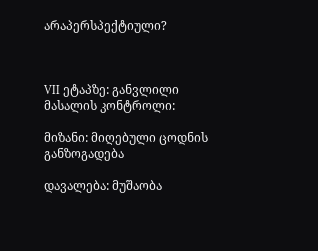არაპერსპექტიული?



VII ეტაპზე: განვლილი მასალის კონტროლი:

მიზანი: მიღებული ცოდნის განზოგადება

დავალება: მუშაობა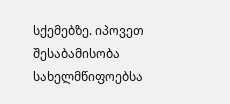სქემებზე. იპოვეთ შესაბამისობა სახელმწიფოებსა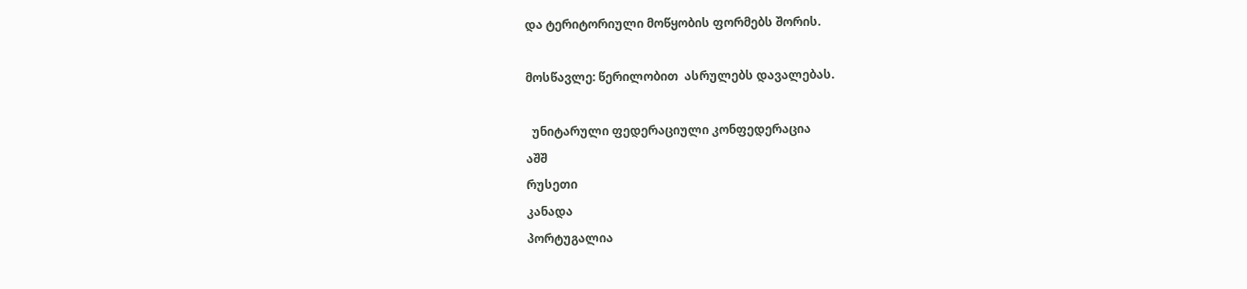და ტერიტორიული მოწყობის ფორმებს შორის.

მოსწავლე: წერილობით  ასრულებს დავალებას.

  უნიტარული ფედერაციული კონფედერაცია
აშშ
რუსეთი
კანადა
პორტუგალია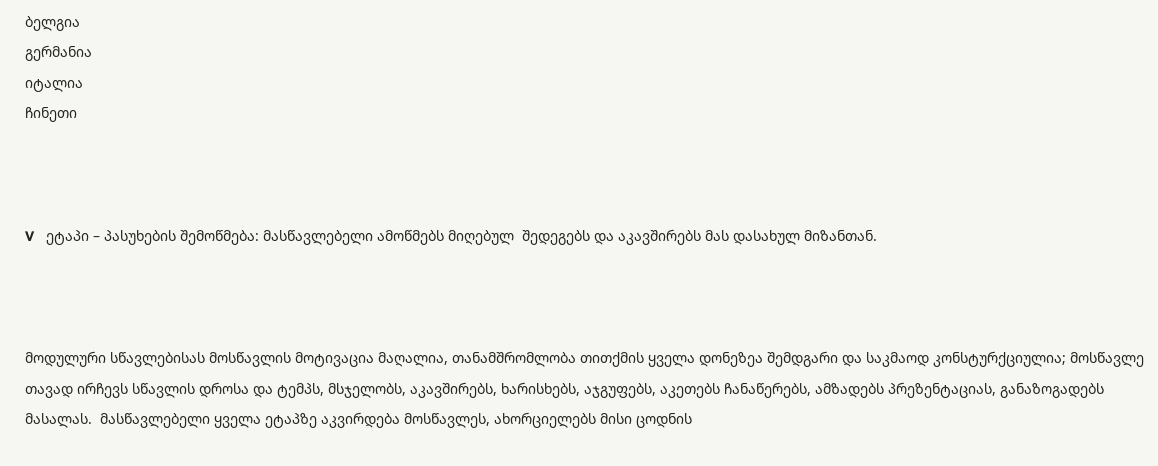ბელგია
გერმანია
იტალია
ჩინეთი



V   ეტაპი – პასუხების შემოწმება: მასწავლებელი ამოწმებს მიღებულ  შედეგებს და აკავშირებს მას დასახულ მიზანთან.



მოდულური სწავლებისას მოსწავლის მოტივაცია მაღალია, თანამშრომლობა თითქმის ყველა დონეზეა შემდგარი და საკმაოდ კონსტურქციულია; მოსწავლე თავად ირჩევს სწავლის დროსა და ტემპს, მსჯელობს, აკავშირებს, ხარისხებს, აჯგუფებს, აკეთებს ჩანაწერებს, ამზადებს პრეზენტაციას, განაზოგადებს მასალას.  მასწავლებელი ყველა ეტაპზე აკვირდება მოსწავლეს, ახორციელებს მისი ცოდნის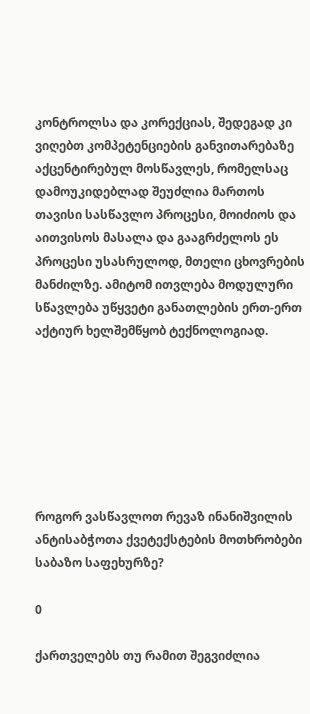კონტროლსა და კორექციას, შედეგად კი ვიღებთ კომპეტენციების განვითარებაზე აქცენტირებულ მოსწავლეს, რომელსაც დამოუკიდებლად შეუძლია მართოს თავისი სასწავლო პროცესი, მოიძიოს და აითვისოს მასალა და გააგრძელოს ეს პროცესი უსასრულოდ, მთელი ცხოვრების მანძილზე. ამიტომ ითვლება მოდულური სწავლება უწყვეტი განათლების ერთ-ერთ აქტიურ ხელშემწყობ ტექნოლოგიად.







როგორ ვასწავლოთ რევაზ ინანიშვილის ანტისაბჭოთა ქვეტექსტების მოთხრობები საბაზო საფეხურზე?

0

ქართველებს თუ რამით შეგვიძლია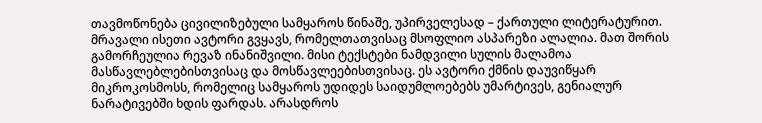თავმოწონება ცივილიზებული სამყაროს წინაშე, უპირველესად – ქართული ლიტერატურით. მრავალი ისეთი ავტორი გვყავს, რომელთათვისაც მსოფლიო ასპარეზი ალალია. მათ შორის გამორჩეულია რევაზ ინანიშვილი. მისი ტექსტები ნამდვილი სულის მალამოა მასწავლებლებისთვისაც და მოსწავლეებისთვისაც. ეს ავტორი ქმნის დაუვიწყარ მიკროკოსმოსს, რომელიც სამყაროს უდიდეს საიდუმლოებებს უმარტივეს, გენიალურ ნარატივებში ხდის ფარდას. არასდროს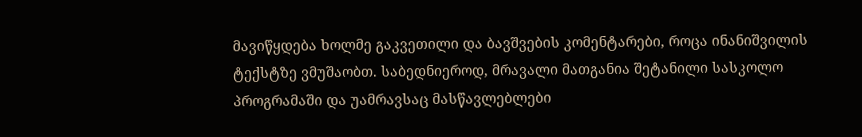მავიწყდება ხოლმე გაკვეთილი და ბავშვების კომენტარები, როცა ინანიშვილის ტექსტზე ვმუშაობთ. საბედნიეროდ, მრავალი მათგანია შეტანილი სასკოლო პროგრამაში და უამრავსაც მასწავლებლები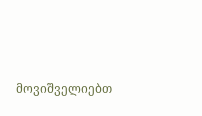მოვიშველიებთ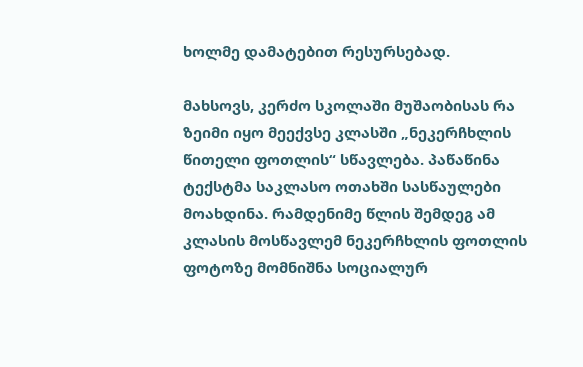ხოლმე დამატებით რესურსებად.

მახსოვს, კერძო სკოლაში მუშაობისას რა ზეიმი იყო მეექვსე კლასში „ნეკერჩხლის წითელი ფოთლის“ სწავლება. პაწაწინა ტექსტმა საკლასო ოთახში სასწაულები მოახდინა. რამდენიმე წლის შემდეგ ამ კლასის მოსწავლემ ნეკერჩხლის ფოთლის ფოტოზე მომნიშნა სოციალურ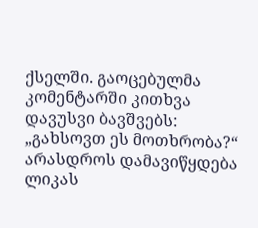ქსელში. გაოცებულმა კომენტარში კითხვა დავუსვი ბავშვებს: „გახსოვთ ეს მოთხრობა?“ არასდროს დამავიწყდება ლიკას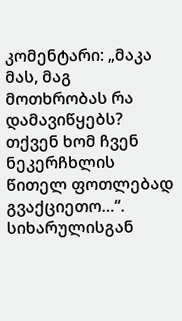კომენტარი: „მაკა მას, მაგ მოთხრობას რა დამავიწყებს? თქვენ ხომ ჩვენ ნეკერჩხლის წითელ ფოთლებად გვაქციეთო…“. სიხარულისგან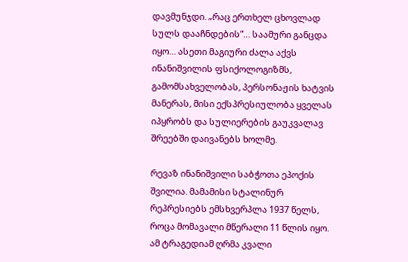დავმუნჯდი. „რაც ერთხელ ცხოვლად სულს დააჩნდების“… საამური განცდა იყო… ასეთი მაგიური ძალა აქვს ინანიშვილის ფსიქოლოგიზმს, გამომსახველობას, პერსონაჟის ხატვის მანერას, მისი ექსპრესიულობა ყველას იპყრობს და სულიერების გაუკვალავ შრეებში დაივანებს ხოლმე.

რევაზ ინანიშვილი საბჭოთა ეპოქის შვილია. მამამისი სტალინურ რეპრესიებს ემსხვერპლა 1937 წელს, როცა მომავალი მწერალი 11 წლის იყო. ამ ტრაგედიამ ღრმა კვალი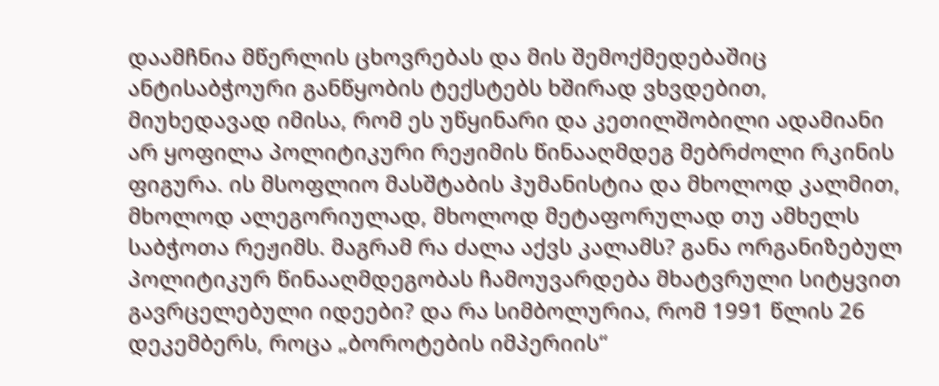დაამჩნია მწერლის ცხოვრებას და მის შემოქმედებაშიც ანტისაბჭოური განწყობის ტექსტებს ხშირად ვხვდებით, მიუხედავად იმისა, რომ ეს უწყინარი და კეთილშობილი ადამიანი არ ყოფილა პოლიტიკური რეჟიმის წინააღმდეგ მებრძოლი რკინის ფიგურა. ის მსოფლიო მასშტაბის ჰუმანისტია და მხოლოდ კალმით, მხოლოდ ალეგორიულად, მხოლოდ მეტაფორულად თუ ამხელს საბჭოთა რეჟიმს. მაგრამ რა ძალა აქვს კალამს? განა ორგანიზებულ პოლიტიკურ წინააღმდეგობას ჩამოუვარდება მხატვრული სიტყვით გავრცელებული იდეები? და რა სიმბოლურია, რომ 1991 წლის 26 დეკემბერს, როცა „ბოროტების იმპერიის“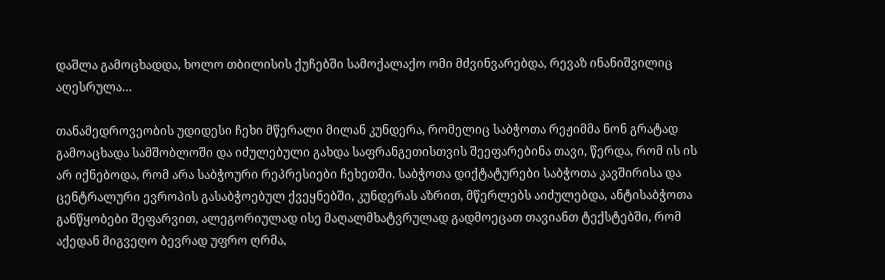დაშლა გამოცხადდა, ხოლო თბილისის ქუჩებში სამოქალაქო ომი მძვინვარებდა, რევაზ ინანიშვილიც აღესრულა…

თანამედროვეობის უდიდესი ჩეხი მწერალი მილან კუნდერა, რომელიც საბჭოთა რეჟიმმა ნონ გრატად გამოაცხადა სამშობლოში და იძულებული გახდა საფრანგეთისთვის შეეფარებინა თავი, წერდა, რომ ის ის არ იქნებოდა, რომ არა საბჭოური რეპრესიები ჩეხეთში. საბჭოთა დიქტატურები საბჭოთა კავშირისა და ცენტრალური ევროპის გასაბჭოებულ ქვეყნებში, კუნდერას აზრით, მწერლებს აიძულებდა, ანტისაბჭოთა განწყობები შეფარვით, ალეგორიულად ისე მაღალმხატვრულად გადმოეცათ თავიანთ ტექსტებში, რომ აქედან მიგვეღო ბევრად უფრო ღრმა,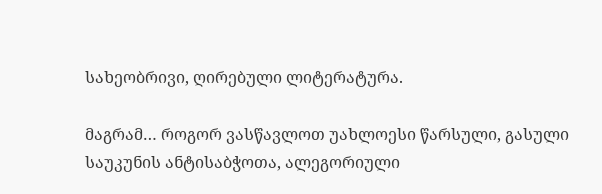სახეობრივი, ღირებული ლიტერატურა.

მაგრამ… როგორ ვასწავლოთ უახლოესი წარსული, გასული საუკუნის ანტისაბჭოთა, ალეგორიული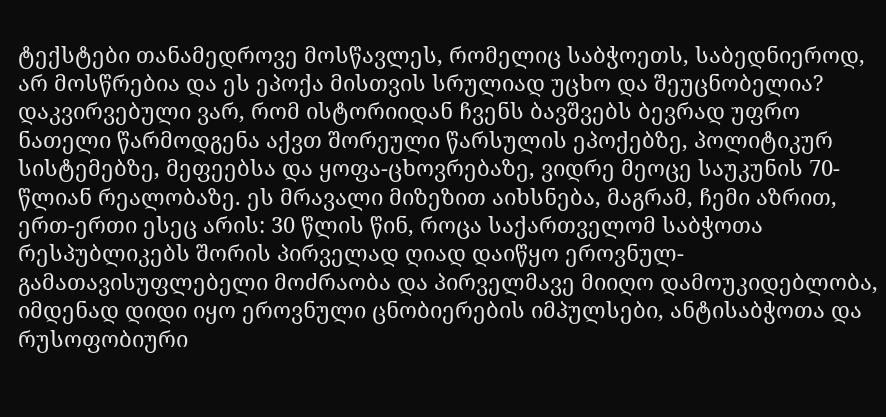ტექსტები თანამედროვე მოსწავლეს, რომელიც საბჭოეთს, საბედნიეროდ, არ მოსწრებია და ეს ეპოქა მისთვის სრულიად უცხო და შეუცნობელია? დაკვირვებული ვარ, რომ ისტორიიდან ჩვენს ბავშვებს ბევრად უფრო ნათელი წარმოდგენა აქვთ შორეული წარსულის ეპოქებზე, პოლიტიკურ სისტემებზე, მეფეებსა და ყოფა-ცხოვრებაზე, ვიდრე მეოცე საუკუნის 70-წლიან რეალობაზე. ეს მრავალი მიზეზით აიხსნება, მაგრამ, ჩემი აზრით, ერთ-ერთი ესეც არის: 30 წლის წინ, როცა საქართველომ საბჭოთა რესპუბლიკებს შორის პირველად ღიად დაიწყო ეროვნულ-გამათავისუფლებელი მოძრაობა და პირველმავე მიიღო დამოუკიდებლობა, იმდენად დიდი იყო ეროვნული ცნობიერების იმპულსები, ანტისაბჭოთა და რუსოფობიური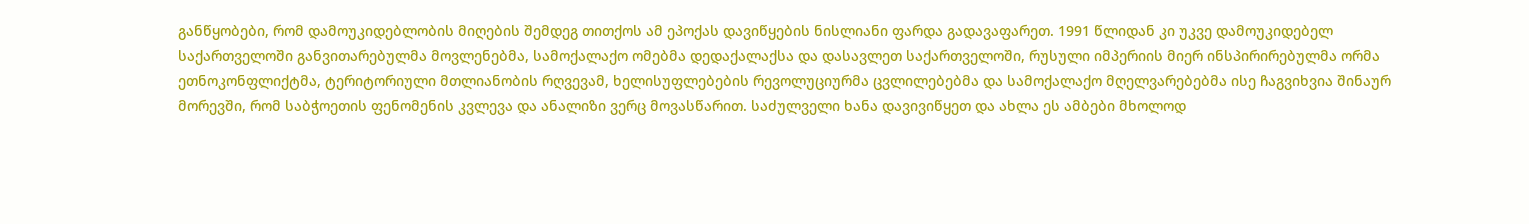განწყობები, რომ დამოუკიდებლობის მიღების შემდეგ თითქოს ამ ეპოქას დავიწყების ნისლიანი ფარდა გადავაფარეთ. 1991 წლიდან კი უკვე დამოუკიდებელ საქართველოში განვითარებულმა მოვლენებმა, სამოქალაქო ომებმა დედაქალაქსა და დასავლეთ საქართველოში, რუსული იმპერიის მიერ ინსპირირებულმა ორმა ეთნოკონფლიქტმა, ტერიტორიული მთლიანობის რღვევამ, ხელისუფლებების რევოლუციურმა ცვლილებებმა და სამოქალაქო მღელვარებებმა ისე ჩაგვიხვია შინაურ მორევში, რომ საბჭოეთის ფენომენის კვლევა და ანალიზი ვერც მოვასწარით. საძულველი ხანა დავივიწყეთ და ახლა ეს ამბები მხოლოდ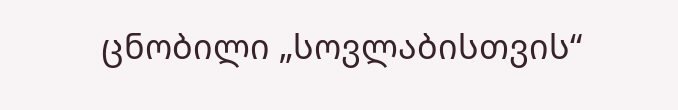ცნობილი „სოვლაბისთვის“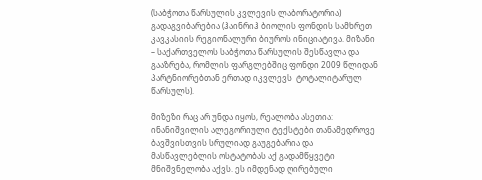(საბჭოთა წარსულის კვლევის ლაბორატორია) გადაგვიბარებია (ჰაინრიჰ ბიოლის ფონდის სამხრეთ კავკასიის რეგიონალური ბიუროს ინიციატივა. მიზანი – საქართველოს საბჭოთა წარსულის შესწავლა და გააზრება, რომლის ფარგლებშიც ფონდი 2009 წლიდან პარტნიორებთან ერთად იკვლევს  ტოტალიტარულ წარსულს).

მიზეზი რაც არ უნდა იყოს, რეალობა ასეთია: ინანიშვილის ალეგორიული ტექსტები თანამედროვე ბავშვისთვის სრულიად გაუგებარია და მასწავლებლის ოსტატობას აქ გადამწყვეტი მნიშვნელობა აქვს. ეს იმდენად ღირებული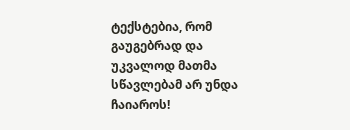ტექსტებია, რომ გაუგებრად და უკვალოდ მათმა სწავლებამ არ უნდა ჩაიაროს!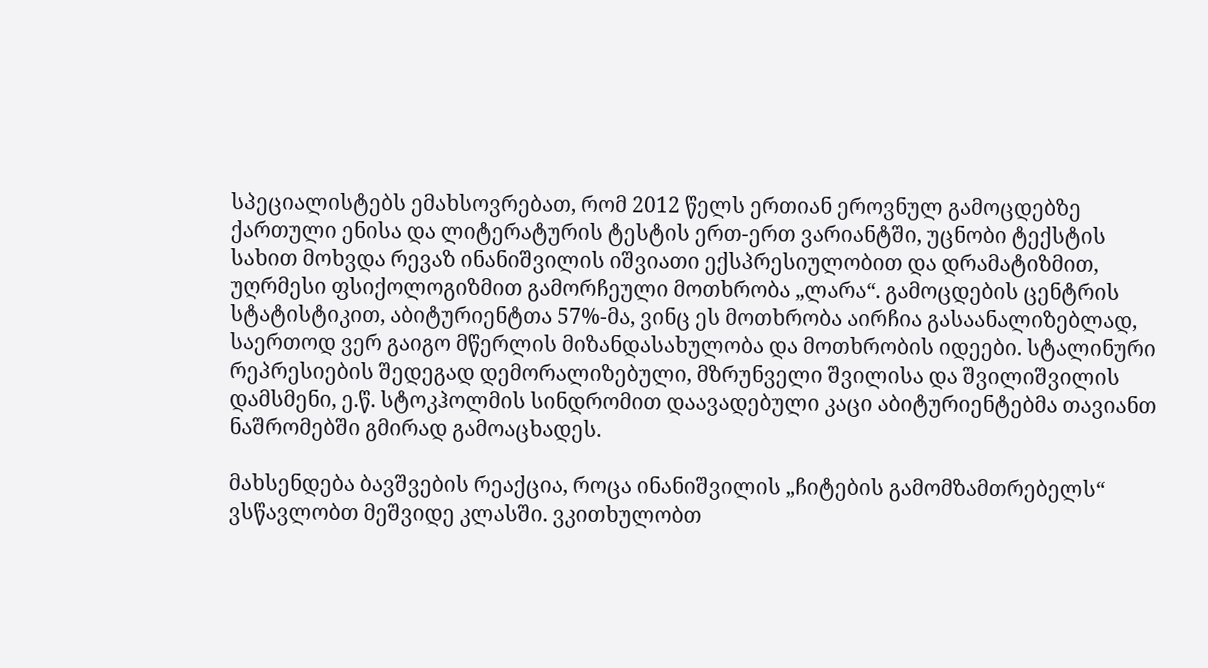სპეციალისტებს ემახსოვრებათ, რომ 2012 წელს ერთიან ეროვნულ გამოცდებზე ქართული ენისა და ლიტერატურის ტესტის ერთ-ერთ ვარიანტში, უცნობი ტექსტის სახით მოხვდა რევაზ ინანიშვილის იშვიათი ექსპრესიულობით და დრამატიზმით, უღრმესი ფსიქოლოგიზმით გამორჩეული მოთხრობა „ლარა“. გამოცდების ცენტრის სტატისტიკით, აბიტურიენტთა 57%-მა, ვინც ეს მოთხრობა აირჩია გასაანალიზებლად, საერთოდ ვერ გაიგო მწერლის მიზანდასახულობა და მოთხრობის იდეები. სტალინური რეპრესიების შედეგად დემორალიზებული, მზრუნველი შვილისა და შვილიშვილის დამსმენი, ე.წ. სტოკჰოლმის სინდრომით დაავადებული კაცი აბიტურიენტებმა თავიანთ ნაშრომებში გმირად გამოაცხადეს.

მახსენდება ბავშვების რეაქცია, როცა ინანიშვილის „ჩიტების გამომზამთრებელს“ ვსწავლობთ მეშვიდე კლასში. ვკითხულობთ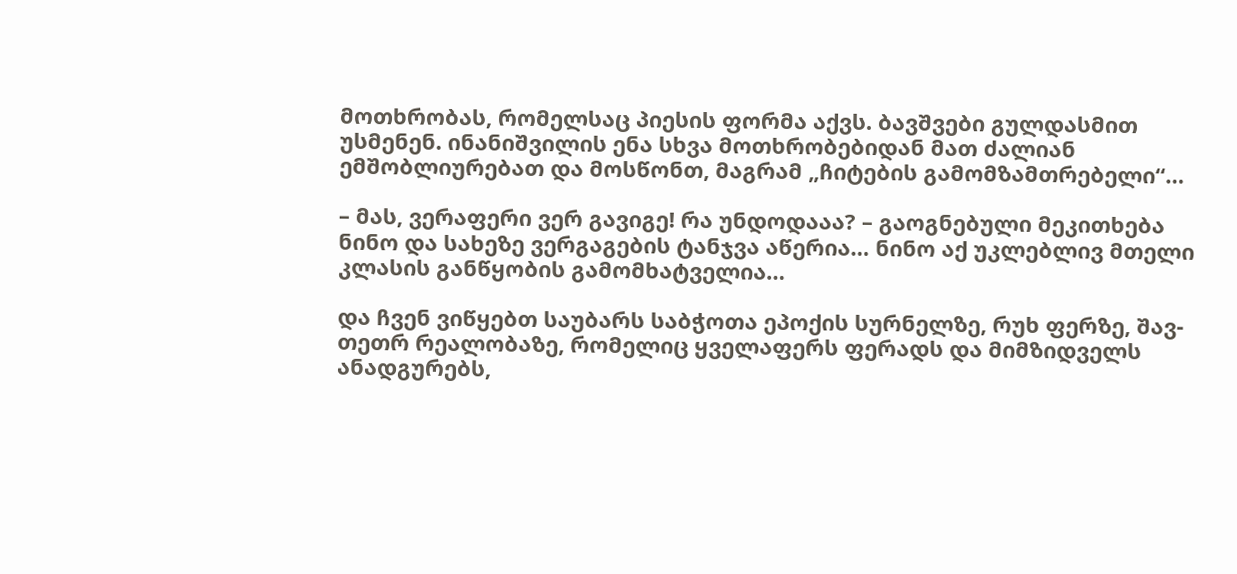მოთხრობას, რომელსაც პიესის ფორმა აქვს. ბავშვები გულდასმით უსმენენ. ინანიშვილის ენა სხვა მოთხრობებიდან მათ ძალიან ემშობლიურებათ და მოსწონთ, მაგრამ „ჩიტების გამომზამთრებელი“…

– მას, ვერაფერი ვერ გავიგე! რა უნდოდააა? – გაოგნებული მეკითხება ნინო და სახეზე ვერგაგების ტანჯვა აწერია… ნინო აქ უკლებლივ მთელი კლასის განწყობის გამომხატველია…

და ჩვენ ვიწყებთ საუბარს საბჭოთა ეპოქის სურნელზე, რუხ ფერზე, შავ-თეთრ რეალობაზე, რომელიც ყველაფერს ფერადს და მიმზიდველს ანადგურებს,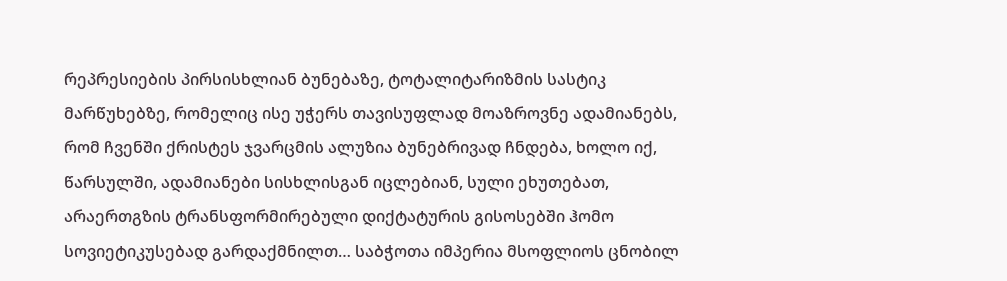რეპრესიების პირსისხლიან ბუნებაზე, ტოტალიტარიზმის სასტიკ მარწუხებზე, რომელიც ისე უჭერს თავისუფლად მოაზროვნე ადამიანებს, რომ ჩვენში ქრისტეს ჯვარცმის ალუზია ბუნებრივად ჩნდება, ხოლო იქ, წარსულში, ადამიანები სისხლისგან იცლებიან, სული ეხუთებათ, არაერთგზის ტრანსფორმირებული დიქტატურის გისოსებში ჰომო სოვიეტიკუსებად გარდაქმნილთ… საბჭოთა იმპერია მსოფლიოს ცნობილ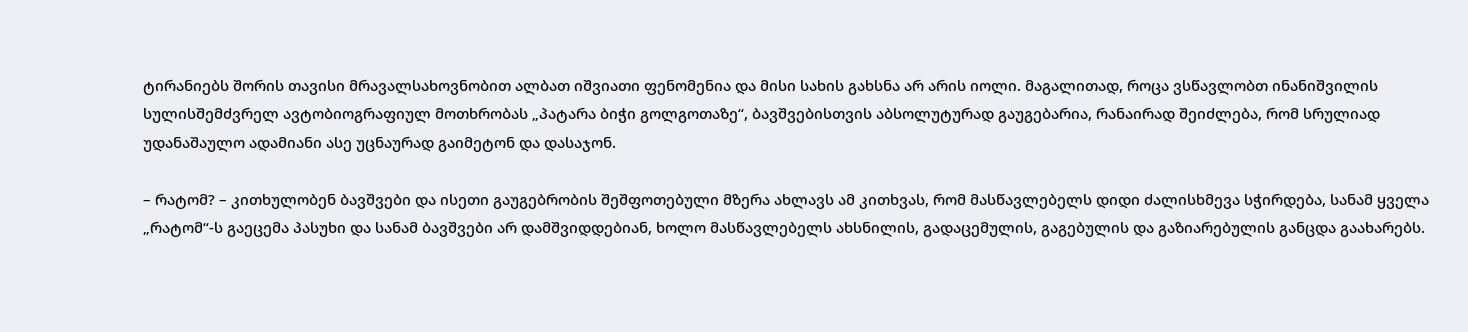ტირანიებს შორის თავისი მრავალსახოვნობით ალბათ იშვიათი ფენომენია და მისი სახის გახსნა არ არის იოლი. მაგალითად, როცა ვსწავლობთ ინანიშვილის სულისშემძვრელ ავტობიოგრაფიულ მოთხრობას „პატარა ბიჭი გოლგოთაზე“, ბავშვებისთვის აბსოლუტურად გაუგებარია, რანაირად შეიძლება, რომ სრულიად უდანაშაულო ადამიანი ასე უცნაურად გაიმეტონ და დასაჯონ.

– რატომ? – კითხულობენ ბავშვები და ისეთი გაუგებრობის შეშფოთებული მზერა ახლავს ამ კითხვას, რომ მასწავლებელს დიდი ძალისხმევა სჭირდება, სანამ ყველა „რატომ“-ს გაეცემა პასუხი და სანამ ბავშვები არ დამშვიდდებიან, ხოლო მასწავლებელს ახსნილის, გადაცემულის, გაგებულის და გაზიარებულის განცდა გაახარებს.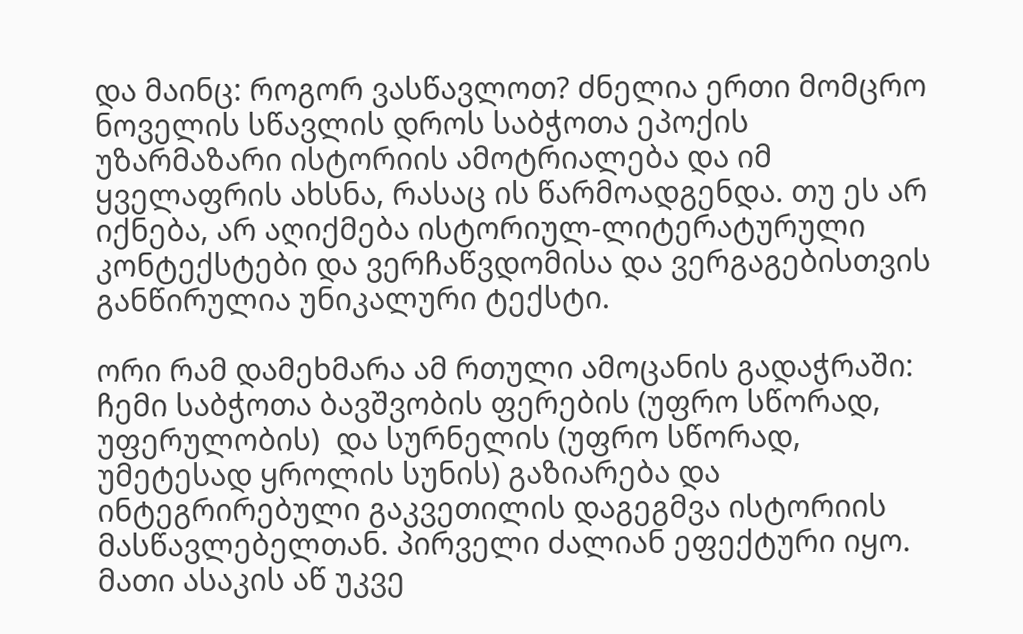და მაინც: როგორ ვასწავლოთ? ძნელია ერთი მომცრო ნოველის სწავლის დროს საბჭოთა ეპოქის უზარმაზარი ისტორიის ამოტრიალება და იმ ყველაფრის ახსნა, რასაც ის წარმოადგენდა. თუ ეს არ იქნება, არ აღიქმება ისტორიულ-ლიტერატურული კონტექსტები და ვერჩაწვდომისა და ვერგაგებისთვის განწირულია უნიკალური ტექსტი.

ორი რამ დამეხმარა ამ რთული ამოცანის გადაჭრაში: ჩემი საბჭოთა ბავშვობის ფერების (უფრო სწორად, უფერულობის)  და სურნელის (უფრო სწორად, უმეტესად ყროლის სუნის) გაზიარება და ინტეგრირებული გაკვეთილის დაგეგმვა ისტორიის მასწავლებელთან. პირველი ძალიან ეფექტური იყო. მათი ასაკის აწ უკვე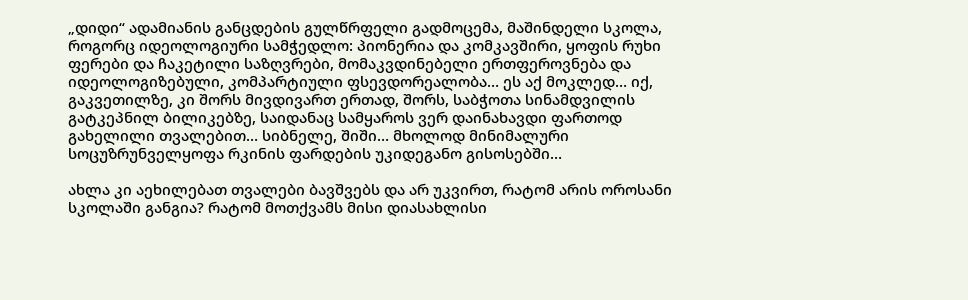„დიდი“ ადამიანის განცდების გულწრფელი გადმოცემა, მაშინდელი სკოლა, როგორც იდეოლოგიური სამჭედლო: პიონერია და კომკავშირი, ყოფის რუხი ფერები და ჩაკეტილი საზღვრები, მომაკვდინებელი ერთფეროვნება და იდეოლოგიზებული, კომპარტიული ფსევდორეალობა… ეს აქ მოკლედ… იქ, გაკვეთილზე, კი შორს მივდივართ ერთად, შორს, საბჭოთა სინამდვილის გატკეპნილ ბილიკებზე, საიდანაც სამყაროს ვერ დაინახავდი ფართოდ გახელილი თვალებით… სიბნელე, შიში… მხოლოდ მინიმალური სოცუზრუნველყოფა რკინის ფარდების უკიდეგანო გისოსებში…

ახლა კი აეხილებათ თვალები ბავშვებს და არ უკვირთ, რატომ არის ოროსანი სკოლაში განგია? რატომ მოთქვამს მისი დიასახლისი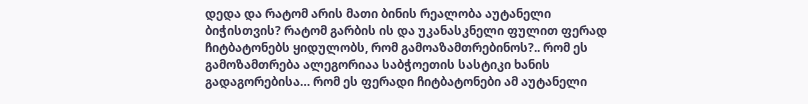დედა და რატომ არის მათი ბინის რეალობა აუტანელი ბიჭისთვის? რატომ გარბის ის და უკანასკნელი ფულით ფერად ჩიტბატონებს ყიდულობს, რომ გამოაზამთრებინოს?.. რომ ეს გამოზამთრება ალეგორიაა საბჭოეთის სასტიკი ხანის გადაგორებისა… რომ ეს ფერადი ჩიტბატონები ამ აუტანელი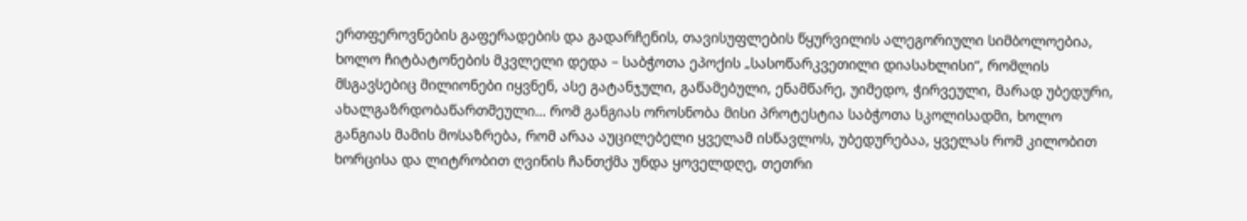ერთფეროვნების გაფერადების და გადარჩენის, თავისუფლების წყურვილის ალეგორიული სიმბოლოებია, ხოლო ჩიტბატონების მკვლელი დედა – საბჭოთა ეპოქის „სასოწარკვეთილი დიასახლისი“, რომლის მსგავსებიც მილიონები იყვნენ, ასე გატანჯული, გაწამებული, ენამწარე, უიმედო, ჭირვეული, მარად უბედური, ახალგაზრდობაწართმეული… რომ განგიას ოროსნობა მისი პროტესტია საბჭოთა სკოლისადმი, ხოლო განგიას მამის მოსაზრება, რომ არაა აუცილებელი ყველამ ისწავლოს, უბედურებაა, ყველას რომ კილობით ხორცისა და ლიტრობით ღვინის ჩანთქმა უნდა ყოველდღე, თეთრი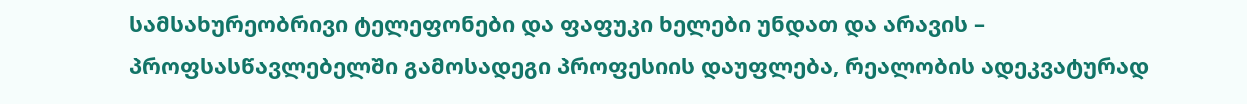სამსახურეობრივი ტელეფონები და ფაფუკი ხელები უნდათ და არავის – პროფსასწავლებელში გამოსადეგი პროფესიის დაუფლება, რეალობის ადეკვატურად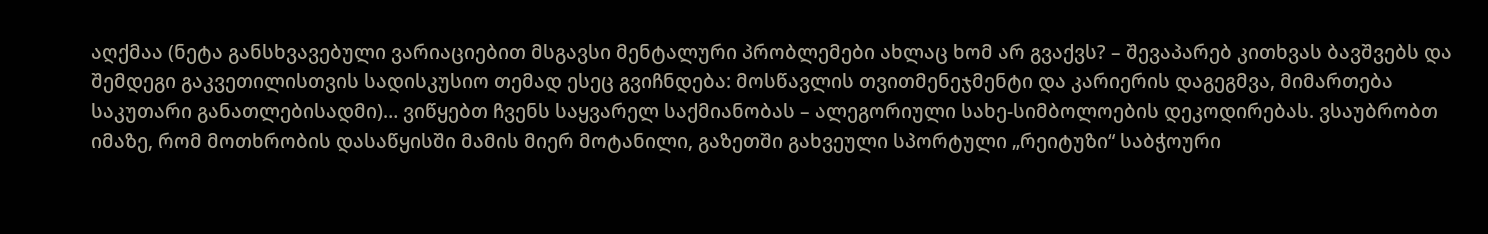აღქმაა (ნეტა განსხვავებული ვარიაციებით მსგავსი მენტალური პრობლემები ახლაც ხომ არ გვაქვს? – შევაპარებ კითხვას ბავშვებს და შემდეგი გაკვეთილისთვის სადისკუსიო თემად ესეც გვიჩნდება: მოსწავლის თვითმენეჯმენტი და კარიერის დაგეგმვა, მიმართება საკუთარი განათლებისადმი)… ვიწყებთ ჩვენს საყვარელ საქმიანობას – ალეგორიული სახე-სიმბოლოების დეკოდირებას. ვსაუბრობთ იმაზე, რომ მოთხრობის დასაწყისში მამის მიერ მოტანილი, გაზეთში გახვეული სპორტული „რეიტუზი“ საბჭოური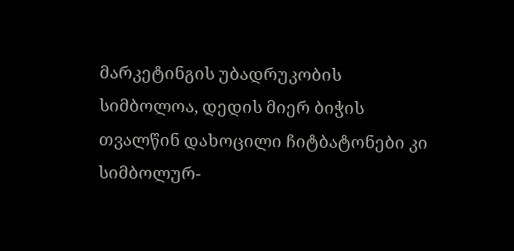მარკეტინგის უბადრუკობის სიმბოლოა, დედის მიერ ბიჭის თვალწინ დახოცილი ჩიტბატონები კი სიმბოლურ-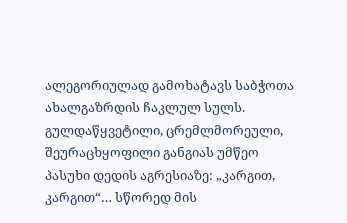ალეგორიულად გამოხატავს საბჭოთა ახალგაზრდის ჩაკლულ სულს. გულდაწყვეტილი, ცრემლმორეული, შეურაცხყოფილი განგიას უმწეო პასუხი დედის აგრესიაზე: „კარგით, კარგით“… სწორედ მის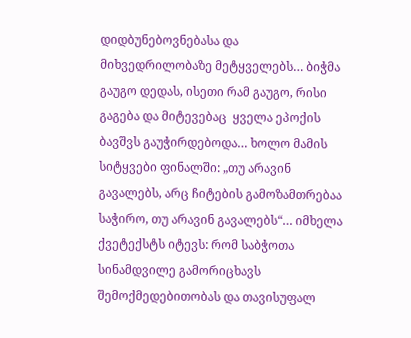დიდბუნებოვნებასა და მიხვედრილობაზე მეტყველებს… ბიჭმა გაუგო დედას, ისეთი რამ გაუგო, რისი გაგება და მიტევებაც  ყველა ეპოქის ბავშვს გაუჭირდებოდა… ხოლო მამის სიტყვები ფინალში: „თუ არავინ გავალებს, არც ჩიტების გამოზამთრებაა საჭირო, თუ არავინ გავალებს“… იმხელა ქვეტექსტს იტევს: რომ საბჭოთა სინამდვილე გამორიცხავს შემოქმედებითობას და თავისუფალ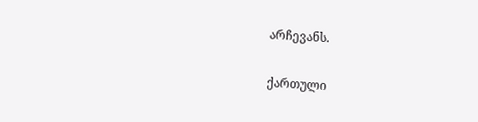არჩევანს.

ქართული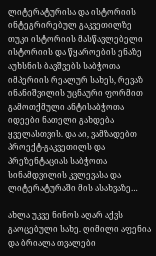ლიტერატურისა და ისტორიის ინტეგრირებულ გაკვეთილზე თუკი ისტორიის მასწავლებელი ისტორიის და წყაროების ენაზე აუხსნის ბავშვებს საბჭოთა იმპერიის რეალურ სახეს, რევაზ ინანიშვილის უცნაური ფორმით გამოთქმული ანტისაბჭოთა იდეები ნათელი გახდება ყველასთვის. და აი, ვამზადებთ პროექტ-გაკვეთილს და პრეზენტაციას საბჭოთა სინამდვილის კვლევასა და ლიტერატურაში მის ასახვაზე…

ახლა უკვე ნინოს აღარ აქვს გაოცებული სახე. ღიმილი აფენია და ბრიალა თვალები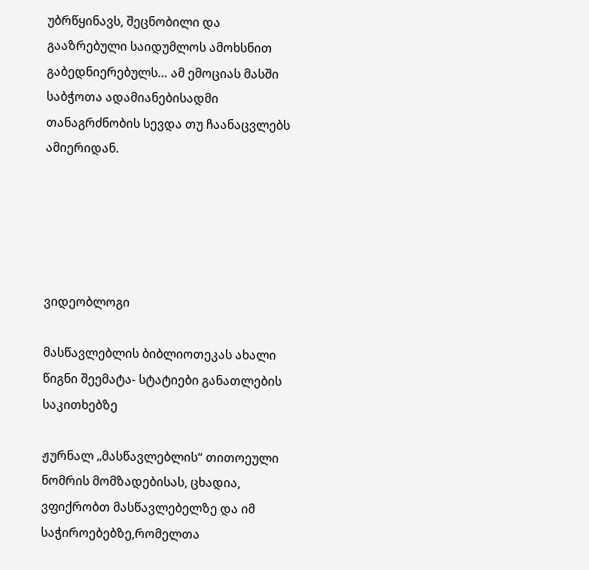უბრწყინავს, შეცნობილი და გააზრებული საიდუმლოს ამოხსნით გაბედნიერებულს… ამ ემოციას მასში საბჭოთა ადამიანებისადმი თანაგრძნობის სევდა თუ ჩაანაცვლებს ამიერიდან.





ვიდეობლოგი

მასწავლებლის ბიბლიოთეკას ახალი წიგნი შეემატა- სტატიები განათლების საკითხებზე

ჟურნალ „მასწავლებლის“ თითოეული ნომრის მომზადებისას, ცხადია, ვფიქრობთ მასწავლებელზე და იმ საჭიროებებზე,რომელთა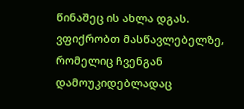წინაშეც ის ახლა დგას. ვფიქრობთ მასწავლებელზე, რომელიც ჩვენგან დამოუკიდებლადაც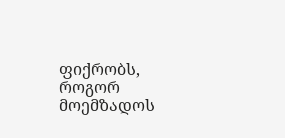ფიქრობს, როგორ მოემზადოს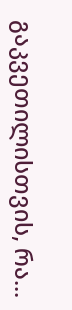გაკვეთილისთვის, რა...